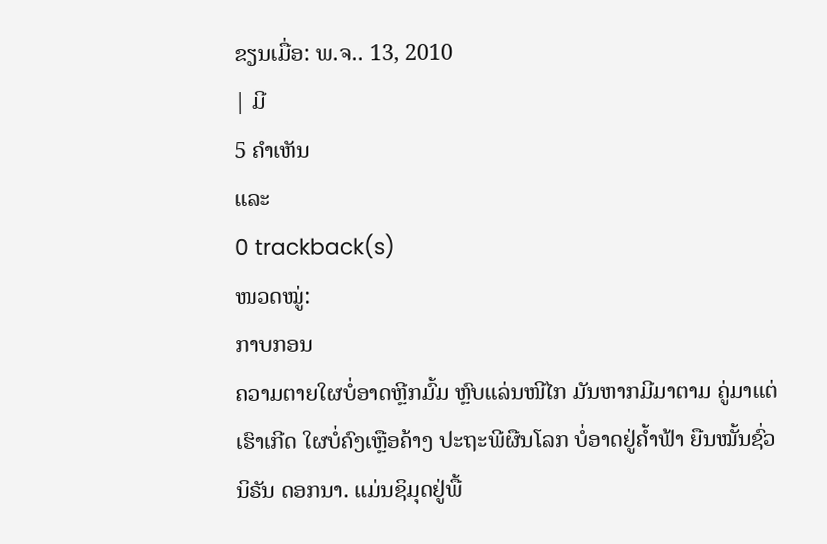ຂຽນເມື່ອ: ພ.ຈ.. 13, 2010
| ມີ
5 ຄຳເຫັນ
ແລະ
0 trackback(s)
ໜວດໝູ່:
ກາບກອນ
ຄວາມຕາຍໃຜບໍ່ອາດຫຼີກມົ້ມ ຫຼົບແລ່ນໜີໄກ ມັນຫາກມີມາຕາມ ຄູ່ມາແຕ່ເຮົາເກີດ ໃຜບໍ່ຄົງເຫຼືອຄ້າງ ປະຖະພີຜືນໂລກ ບໍ່ອາດຢູ່ຄ້ຳຟ້າ ຍືນໝັ້ນຊົ່ວນິຣັນ ດອກນາ. ແມ່ນຊິມຸດຢູ່ພື້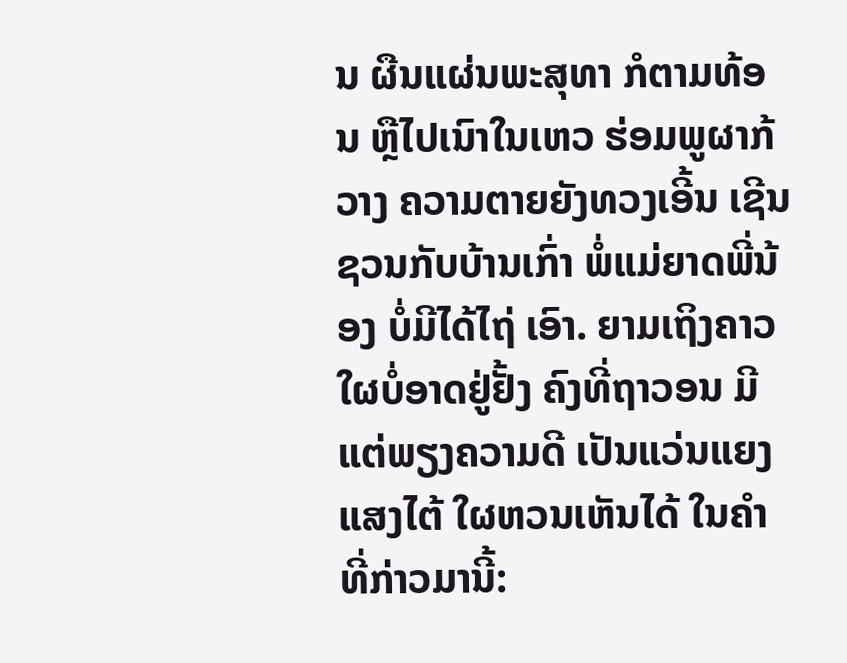ນ ຜືນແຜ່ນພະສຸທາ ກໍຕາມທ້ອນ ຫຼືໄປເນົາໃນເຫວ ຮ່ອມພູຜາກ້ວາງ ຄວາມຕາຍຍັງທວງເອີ້ນ ເຊີນຊວນກັບບ້ານເກົ່າ ພໍ່ແມ່ຍາດພີ່ນ້ອງ ບໍ່ມີໄດ້ໄຖ່ ເອົາ. ຍາມເຖິງຄາວ ໃຜບໍ່ອາດຢູ່ຢັ້ງ ຄົງທີ່ຖາວອນ ມີແຕ່ພຽງຄວາມດີ ເປັນແວ່ນແຍງແສງໄຕ້ ໃຜຫວນເຫັນໄດ້ ໃນຄຳທີ່ກ່າວມານີ້: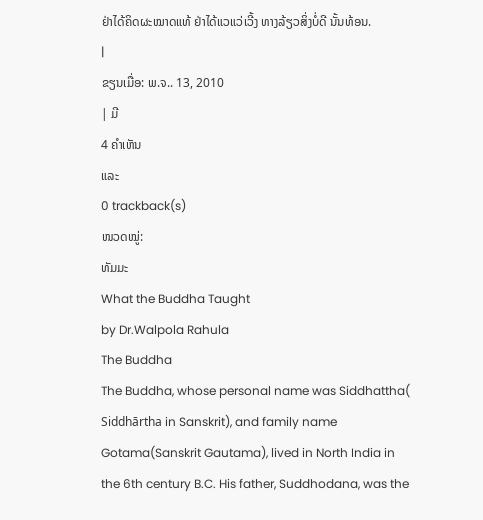ຢ່າໄດ້ຄິດຜະໝາດແທ້ ຢ່າໄດ້ແວແວ່ເວີ້ງ ທາງລ້ຽວສິ່ງບໍ່ດີ ນັ້ນທ້ອນ.
|
ຂຽນເມື່ອ: ພ.ຈ.. 13, 2010
| ມີ
4 ຄຳເຫັນ
ແລະ
0 trackback(s)
ໜວດໝູ່:
ທັມມະ
What the Buddha Taught
by Dr.Walpola Rahula
The Buddha
The Buddha, whose personal name was Siddhattha( Siddhārtha in Sanskrit), and family name Gotama(Sanskrit Gautama), lived in North India in the 6th century B.C. His father, Suddhodana, was the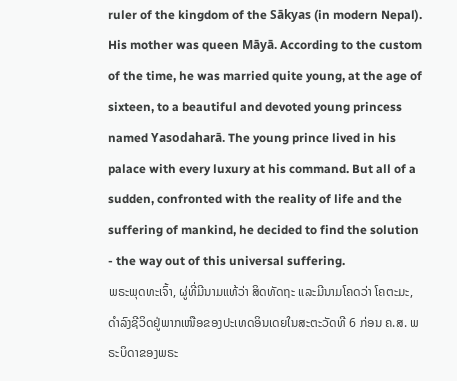ruler of the kingdom of the Sākyas (in modern Nepal). His mother was queen Māyā. According to the custom of the time, he was married quite young, at the age of sixteen, to a beautiful and devoted young princess named Yasodaharā. The young prince lived in his palace with every luxury at his command. But all of a sudden, confronted with the reality of life and the suffering of mankind, he decided to find the solution - the way out of this universal suffering.
ພຣະພຸດທະເຈົ້າ, ຜູ່ທີ່ມີນາມແທ້ວ່າ ສິດທັດຖະ ແລະມີນາມໂຄດວ່າ ໂຄຕະມະ, ດຳລົງຊີວິດຢູ່ພາກເໜືອຂອງປະເທດອິນເດຍໃນສະຕະວັດທີ 6 ກ່ອນ ຄ.ສ. ພຣະບິດາຂອງພຣະ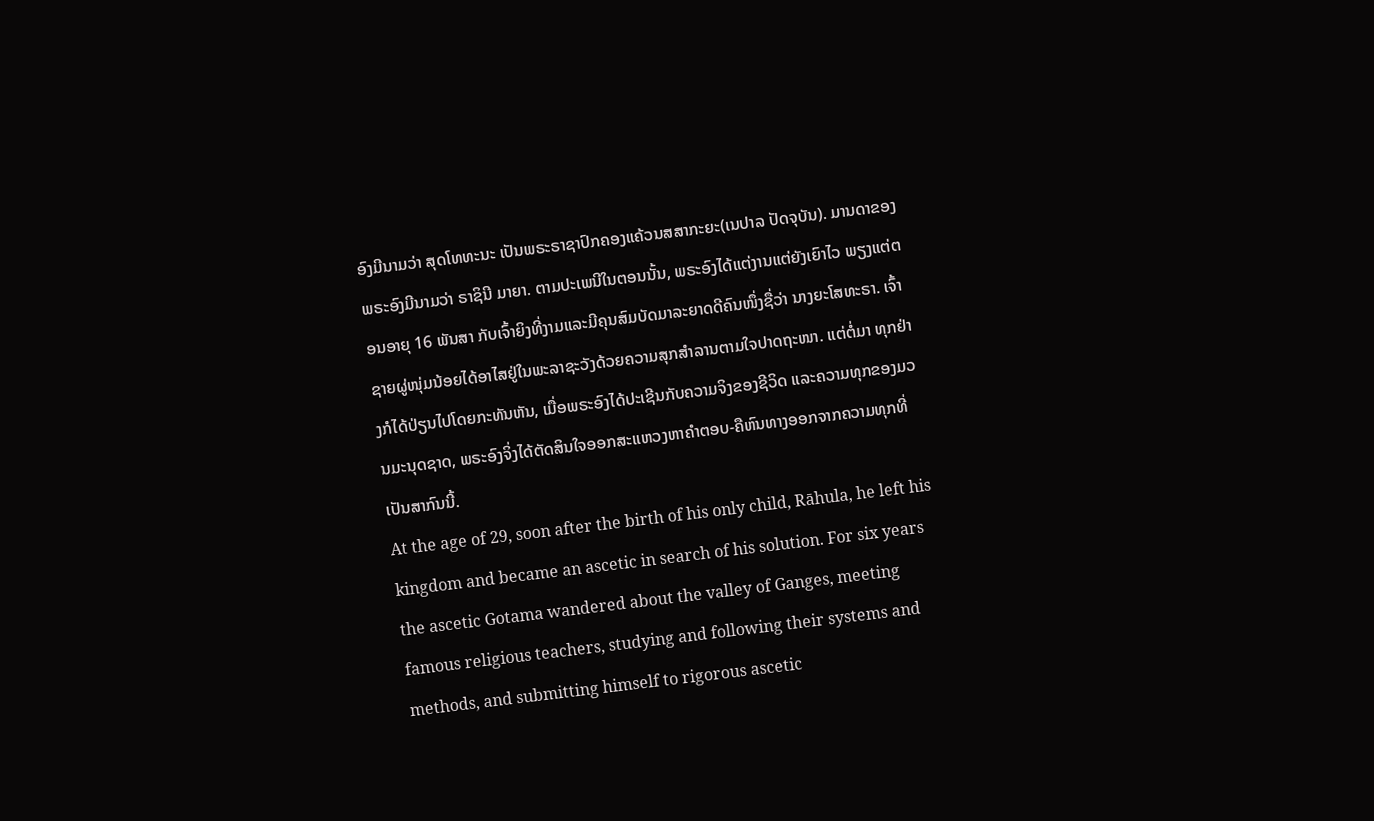ອົງມີນາມວ່າ ສຸດໂທທະນະ ເປັນພຣະຣາຊາປົກຄອງແຄ້ວນສສາກະຍະ(ເນປາລ ປັດຈຸບັນ). ມານດາຂອງພຣະອົງມີນາມວ່າ ຣາຊິນີ ມາຍາ. ຕາມປະເພນີໃນຕອນນັ້ນ, ພຣະອົງໄດ້ແຕ່ງານແຕ່ຍັງເຍົາໄວ ພຽງແຕ່ຕອນອາຍຸ 16 ພັນສາ ກັບເຈົ້າຍິງທີ່ງາມແລະມີຄຸນສົມບັດມາລະຍາດດີຄົນໜຶ່ງຊື່ວ່າ ນາງຍະໂສທະຣາ. ເຈົ້າຊາຍຜູ່ໜຸ່ມນ້ອຍໄດ້ອາໄສຢູ່ໃນພະລາຊະວັງດ້ວຍຄວາມສຸກສຳລານຕາມໃຈປາດຖະໜາ. ແຕ່ຕໍ່ມາ ທຸກຢ່າງກໍໄດ້ປ່ຽນໄປໂດຍກະທັນຫັນ, ເມື່ອພຣະອົງໄດ້ປະເຊີນກັບຄວາມຈິງຂອງຊີວິດ ແລະຄວາມທຸກຂອງມວນມະນຸດຊາດ, ພຣະອົງຈິ່ງໄດ້ຕັດສິນໃຈອອກສະແຫວງຫາຄຳຕອບ-ຄືຫົນທາງອອກຈາກຄວາມທຸກທີ່ເປັນສາກົນນີ້.
At the age of 29, soon after the birth of his only child, Rāhula, he left his kingdom and became an ascetic in search of his solution. For six years the ascetic Gotama wandered about the valley of Ganges, meeting famous religious teachers, studying and following their systems and methods, and submitting himself to rigorous ascetic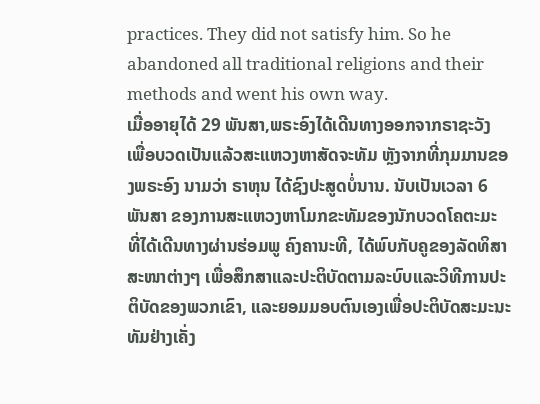practices. They did not satisfy him. So he abandoned all traditional religions and their methods and went his own way.
ເມື່ອອາຍຸໄດ້ 29 ພັນສາ,ພຣະອົງໄດ້ເດີນທາງອອກຈາກຣາຊະວັງ ເພື່ອບວດເປັນແລ້ວສະແຫວງຫາສັດຈະທັມ ຫຼັງຈາກທີ່ກຸມມານຂອງພຣະອົງ ນາມວ່າ ຣາຫຸນ ໄດ້ຊົງປະສູດບໍ່ນານ. ນັບເປັນເວລາ 6 ພັນສາ ຂອງການສະແຫວງຫາໂມກຂະທັມຂອງນັກບວດໂຄຕະມະ ທີ່ໄດ້ເດີນທາງຜ່ານຮ່ອມພູ ຄົງຄານະທີ, ໄດ້ພົບກັບຄູຂອງລັດທິສາສະໜາຕ່າງໆ ເພື່ອສຶກສາແລະປະຕິບັດຕາມລະບົບແລະວິທີການປະຕິບັດຂອງພວກເຂົາ, ແລະຍອມມອບຕົນເອງເພື່ອປະຕິບັດສະມະນະທັມຢ່າງເຄັ່ງ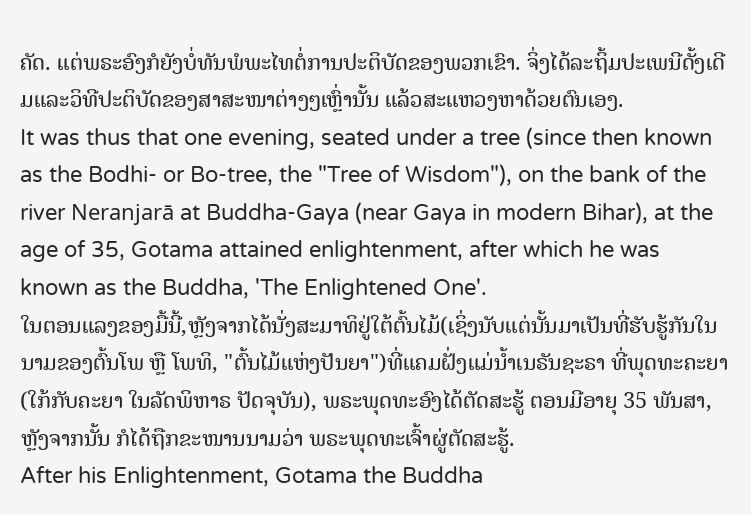ຄັດ. ແຕ່ພຣະອົງກໍຍັງບໍ່ທັນພໍພະໄທຕໍ່ການປະຕິບັດຂອງພວກເຂົາ. ຈິ່ງໄດ້ລະຖິ້ມປະເພນີດັ້ງເດີມແລະວິທີປະຕິບັດຂອງສາສະໜາຕ່າງໆເຫຼົ່ານັ້ນ ແລ້ວສະແຫວງຫາດ້ວຍຕົນເອງ.
It was thus that one evening, seated under a tree (since then known as the Bodhi- or Bo-tree, the "Tree of Wisdom"), on the bank of the river Neranjarā at Buddha-Gaya (near Gaya in modern Bihar), at the age of 35, Gotama attained enlightenment, after which he was known as the Buddha, 'The Enlightened One'.
ໃນຕອນແລງຂອງມື້ນີ້,ຫຼັງຈາກໄດ້ນັ່ງສະມາທິຢູ່ໃຕ້ຕົ້ນໄມ້(ເຊິ່ງນັບແຕ່ນັ້ນມາເປັນທີ່ຮັບຮູ້ກັນໃນນາມຂອງຕົ້ນໂພ ຫຼື ໂພທິ, "ຕົ້ນໄມ້ແຫ່ງປັນຍາ")ທີ່ແຄມຝັ່ງແມ່ນ້ຳເນຣັນຊະຣາ ທີ່ພຸດທະຄະຍາ(ໃກ້ກັບຄະຍາ ໃນລັດພິຫາຣ ປັດຈຸບັນ), ພຣະພຸດທະອົງໄດ້ຕັດສະຮູ້ ຕອນມີອາຍຸ 35 ພັນສາ, ຫຼັງຈາກນັ້ນ ກໍໄດ້ຖືກຂະໜານນາມວ່າ ພຣະພຸດທະເຈົ້າຜູ່ຕັດສະຮູ້.
After his Enlightenment, Gotama the Buddha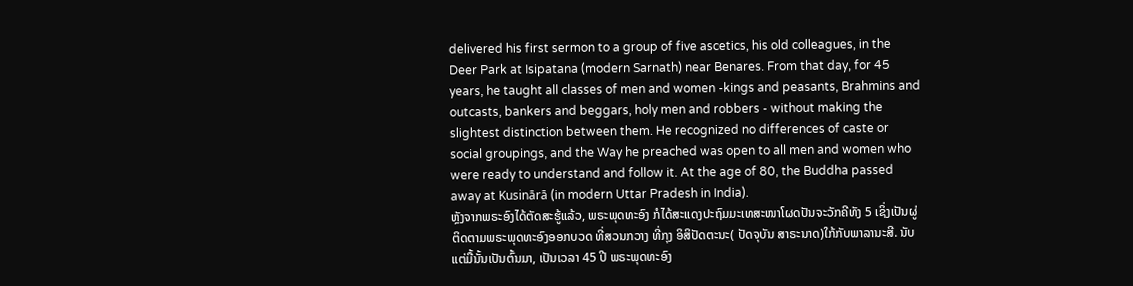delivered his first sermon to a group of five ascetics, his old colleagues, in the Deer Park at Isipatana (modern Sarnath) near Benares. From that day, for 45 years, he taught all classes of men and women -kings and peasants, Brahmins and outcasts, bankers and beggars, holy men and robbers - without making the slightest distinction between them. He recognized no differences of caste or social groupings, and the Way he preached was open to all men and women who were ready to understand and follow it. At the age of 80, the Buddha passed away at Kusinārā (in modern Uttar Pradesh in India).
ຫຼັງຈາກພຣະອົງໄດ້ຕັດສະຮູ້ແລ້ວ, ພຣະພຸດທະອົງ ກໍໄດ້ສະແດງປະຖົມມະເທສະໜາໂຜດປັນຈະວັກຄີທັງ 5 ເຊິ່ງເປັນຜູ່ຕິດຕາມພຣະພຸດທະອົງອອກບວດ ທີ່ສວນກວາງ ທີ່ກຸງ ອິສິປັດຕະນະ( ປັດຈຸບັນ ສາຣະນາດ)ໃກ້ກັບພາລານະສີ. ນັບແຕ່ມື້ນັ້ນເປັນຕົ້ນມາ, ເປັນເວລາ 45 ປີ ພຣະພຸດທະອົງ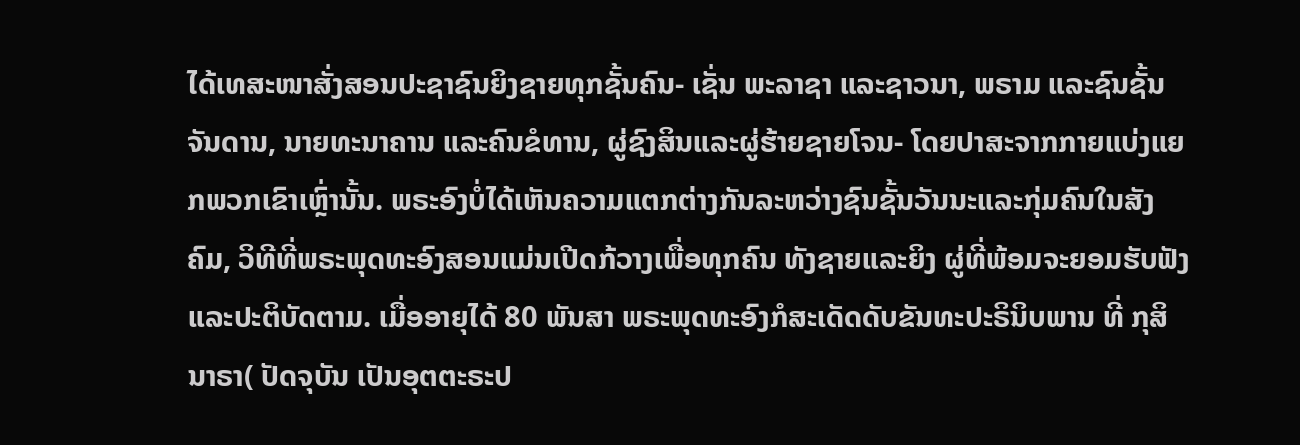ໄດ້ເທສະໜາສັ່ງສອນປະຊາຊົນຍິງຊາຍທຸກຊັ້ນຄົນ- ເຊັ່ນ ພະລາຊາ ແລະຊາວນາ, ພຣາມ ແລະຊົນຊັ້ນຈັນດານ, ນາຍທະນາຄານ ແລະຄົນຂໍທານ, ຜູ່ຊົງສິນແລະຜູ່ຮ້າຍຊາຍໂຈນ- ໂດຍປາສະຈາກກາຍແບ່ງແຍກພວກເຂົາເຫຼົ່ານັ້ນ. ພຣະອົງບໍ່ໄດ້ເຫັນຄວາມແຕກຕ່າງກັນລະຫວ່າງຊົນຊັ້ນວັນນະແລະກຸ່ມຄົນໃນສັງຄົມ, ວິທີທີ່ພຣະພຸດທະອົງສອນແມ່ນເປີດກ້ວາງເພື່ອທຸກຄົນ ທັງຊາຍແລະຍິງ ຜູ່ທີ່ພ້ອມຈະຍອມຮັບຟັງແລະປະຕິບັດຕາມ. ເມື່ອອາຍຸໄດ້ 80 ພັນສາ ພຣະພຸດທະອົງກໍສະເດັດດັບຂັນທະປະຣິນິບພານ ທີ່ ກຸສິນາຣາ( ປັດຈຸບັນ ເປັນອຸຕຕະຣະປ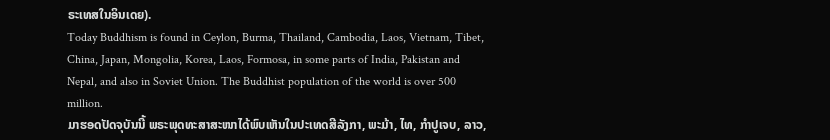ຣະເທສໃນອິນເດຍ).
Today Buddhism is found in Ceylon, Burma, Thailand, Cambodia, Laos, Vietnam, Tibet, China, Japan, Mongolia, Korea, Laos, Formosa, in some parts of India, Pakistan and Nepal, and also in Soviet Union. The Buddhist population of the world is over 500 million.
ມາຮອດປັດຈຸບັນນີ້ ພຣະພຸດທະສາສະໜາໄດ້ພົບເຫັນໃນປະເທດສີລັງກາ, ພະມ້າ, ໄທ, ກຳປູເຈບ, ລາວ,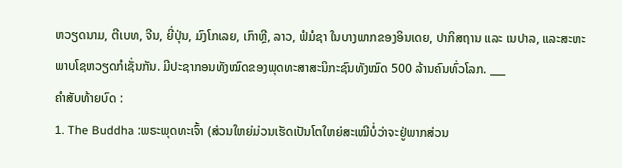ຫວຽດນາມ, ຕີເບທ, ຈີນ, ຍີ່ປຸ່ນ, ມົງໂກເລຍ, ເກົາຫຼີ, ລາວ, ຟໍມໍຊາ ໃນບາງພາກຂອງອິນເດຍ, ປາກິສຖານ ແລະ ເນປາລ, ແລະສະຫະພາບໂຊຫວຽດກໍເຊັ່ນກັນ. ມີປະຊາກອນທັງໝົດຂອງພຸດທະສາສະນິກະຊົນທັງໝົດ 500 ລ້ານຄົນທົ່ວໂລກ. ___
ຄຳສັບທ້າຍບົດ :
1. The Buddha :ພຣະພຸດທະເຈົ້າ (ສ່ວນໃຫຍ່ມ່ວນເຮັດເປັນໂຕໃຫຍ່ສະເໝີບໍ່ວ່າຈະຢູ່ພາກສ່ວນ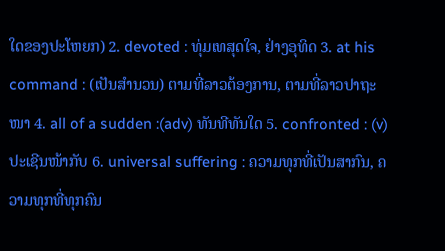ໃດຂອງປະໂຫຍກ) 2. devoted : ທຸ່ມເທສຸດໃຈ, ຢ່າງອຸທິດ 3. at his command : (ເປັນສຳນວນ) ຕາມທີ່ລາວຕ້ອງການ, ຕາມທີ່ລາວປາຖະໜາ 4. all of a sudden :(adv) ທັນທີທັນໃດ 5. confronted : (v) ປະເຊີນໜ້າກັບ 6. universal suffering : ຄວາມທຸກທີ່ເປັນສາກົນ, ຄວາມທຸກທີ່ທຸກຄົນ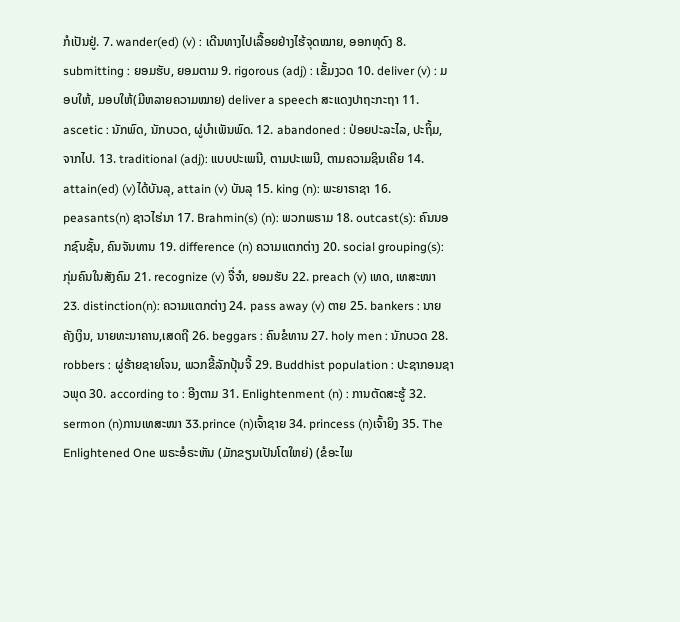ກໍເປັນຢູ່. 7. wander(ed) (v) : ເດີນທາງໄປເລື້ອຍຢ່າງໄຮ້ຈຸດໝາຍ, ອອກທຸດົງ 8. submitting : ຍອມຮັບ, ຍອມຕາມ 9. rigorous (adj) : ເຂັ້ມງວດ 10. deliver (v) : ມອບໃຫ້, ມອບໃຫ້(ມີຫລາຍຄວາມໝາຍ) deliver a speech ສະແດງປາຖະກະຖາ 11. ascetic : ນັກພົດ, ນັກບວດ, ຜູ່ບຳເພັນພົດ. 12. abandoned : ປ່ອຍປະລະໄລ, ປະຖິ້ມ, ຈາກໄປ. 13. traditional (adj): ແບບປະເພນີ, ຕາມປະເພນີ, ຕາມຄວາມຊິນເຄີຍ 14. attain(ed) (v)ໄດ້ບັນລຸ, attain (v) ບັນລຸ 15. king (n): ພະຍາຣາຊາ 16. peasants(n) ຊາວໄຮ່ນາ 17. Brahmin(s) (n): ພວກພຣາມ 18. outcast(s): ຄົນນອກຊົນຊັ້ນ, ຄົນຈັນທານ 19. difference (n) ຄວາມແຕກຕ່າງ 20. social grouping(s): ກຸ່ມຄົນໃນສັງຄົມ 21. recognize (v) ຈື່ຈຳ, ຍອມຮັບ 22. preach (v) ເທດ, ເທສະໜາ 23. distinction(n): ຄວາມແຕກຕ່າງ 24. pass away (v) ຕາຍ 25. bankers : ນາຍຄັງເງິນ, ນາຍທະນາຄານ,ເສດຖີ 26. beggars : ຄົນຂໍທານ 27. holy men : ນັກບວດ 28. robbers : ຜູ່ຮ້າຍຊາຍໂຈນ, ພວກຂີ້ລັກປຸ້ນຈີ້ 29. Buddhist population : ປະຊາກອນຊາວພຸດ 30. according to : ອີງຕາມ 31. Enlightenment (n) : ການຕັດສະຮູ້ 32. sermon (n)ການເທສະໜາ 33.prince (n)ເຈົ້າຊາຍ 34. princess (n)ເຈົ້າຍິງ 35. The Enlightened One ພຣະອໍຣະຫັນ (ມັກຂຽນເປັນໂຕໃຫຍ່) (ຂໍອະໄພ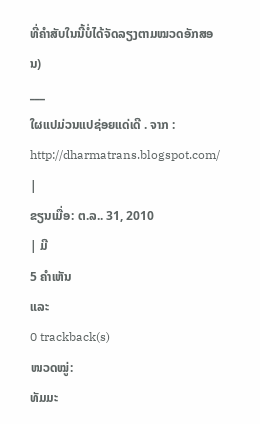ທີ່ຄຳສັບໃນນີ້ບໍ່ໄດ້ຈັດລຽງຕາມໝວດອັກສອນ)
___
ໃຜແປມ່ວນແປຊ່ອຍແດ່ເດີ . ຈາກ : http://dharmatrans.blogspot.com/
|
ຂຽນເມື່ອ: ຕ.ລ.. 31, 2010
| ມີ
5 ຄຳເຫັນ
ແລະ
0 trackback(s)
ໜວດໝູ່:
ທັມມະ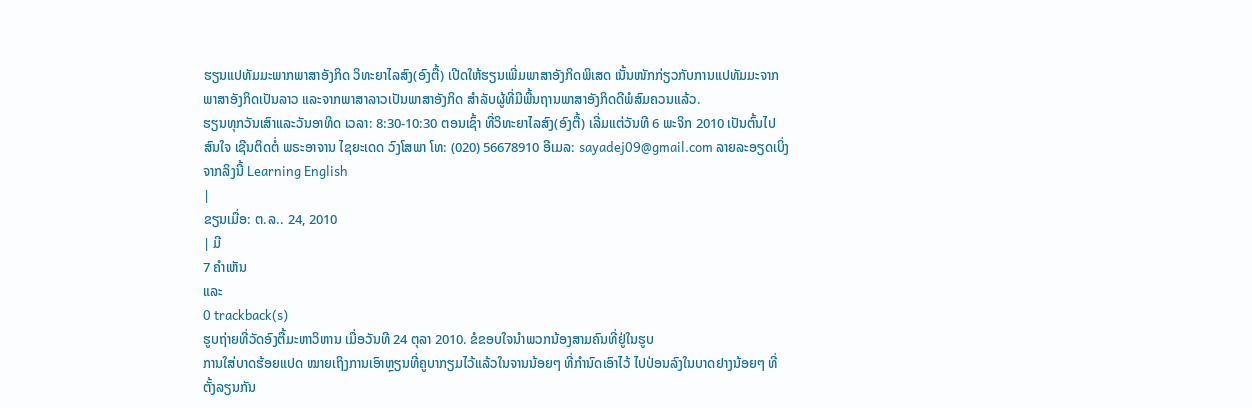ຮຽນແປທັມມະພາກພາສາອັງກິດ ວິທະຍາໄລສົງ(ອົງຕື້) ເປີດໃຫ້ຮຽນເພີ່ມພາສາອັງກິດພິເສດ ເນັ້ນໜັກກ່ຽວກັບການແປທັມມະຈາກພາສາອັງກິດເປັນລາວ ແລະຈາກພາສາລາວເປັນພາສາອັງກິດ ສຳລັບຜູ້ທີ່ມີພື້ນຖານພາສາອັງກິດດີພໍສົມຄວນແລ້ວ.
ຮຽນທຸກວັນເສົາແລະວັນອາທິດ ເວລາ: 8:30-10:30 ຕອນເຊົ້າ ທີ່ວິທະຍາໄລສົງ(ອົງຕື້) ເລີ່ມແຕ່ວັນທີ 6 ພະຈິກ 2010 ເປັນຕົ້ນໄປ ສົນໃຈ ເຊີນຕິດຕໍ່ ພຣະອາຈານ ໄຊຍະເດດ ວົງໂສພາ ໂທ: (020) 56678910 ອີເມລ: sayadej09@gmail.com ລາຍລະອຽດເບິ່ງຈາກລິງນີ້ Learning English
|
ຂຽນເມື່ອ: ຕ.ລ.. 24, 2010
| ມີ
7 ຄຳເຫັນ
ແລະ
0 trackback(s)
ຮູບຖ່າຍທີ່ວັດອົງຕື້ມະຫາວິຫານ ເມື່ອວັນທີ 24 ຕຸລາ 2010. ຂໍຂອບໃຈນຳພວກນ້ອງສາມຄົນທີ່ຢູ່ໃນຮູບ
ການໃສ່ບາດຮ້ອຍແປດ ໝາຍເຖິງການເອົາຫຼຽນທີ່ຄູບາກຽມໄວ້ແລ້ວໃນຈານນ້ອຍໆ ທີ່ກຳນົດເອົາໄວ້ ໄປປ່ອນລົງໃນບາດຢາງນ້ອຍໆ ທີ່ຕັ້ງລຽນກັນ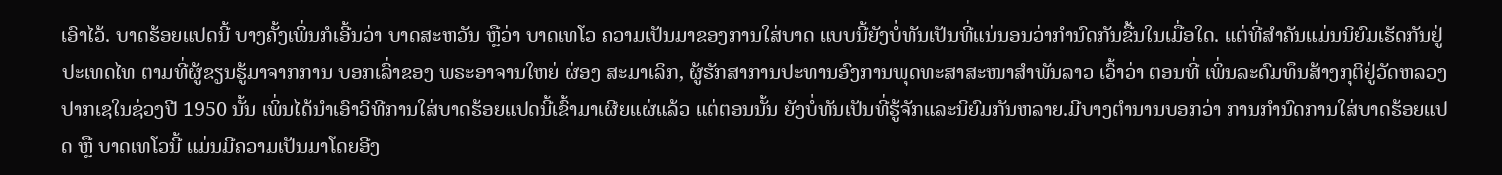ເອົາໄວ້. ບາດຮ້ອຍແປດນີ້ ບາງຄັ້ງເພິ່ນກໍເອີ້ນວ່າ ບາດສະຫວັນ ຫຼືວ່າ ບາດເທໂວ ຄວາມເປັນມາຂອງການໃສ່ບາດ ແບບນີ້ຍັງບໍ່ທັນເປັນທີ່ແນ່ນອນວ່າກຳນົດກັນຂື້ນໃນເມື່ອໃດ. ແຕ່ທີ່ສຳຄັນແມ່ນນິຍົມເຮັດກັນຢູ່ປະເທດໄທ ຕາມທີ່ຜູ້ຂຽນຮູ້ມາຈາກການ ບອກເລົ່າຂອງ ພຣະອາຈານໃຫຍ່ ຜ່ອງ ສະມາເລິກ, ຜູ້ຮັກສາການປະທານອົງການພຸດທະສາສະໜາສຳພັນລາວ ເວົ້າວ່າ ຕອນທີ່ ເພິ່ນລະດົມທຶນສ້າງກຸຕິຢູ່ວັດຫລວງປາກເຊໃນຊ່ວງປີ 1950 ນັ້ນ ເພິ່ນໄດ້ນຳເອົາວິທີການໃສ່ບາດຮ້ອຍແປດນີ້ເຂົ້າມາເຜີຍແຜ່ແລ້ວ ແຕ່ຕອນນັ້ນ ຍັງບໍ່ທັນເປັນທີ່ຮູ້ຈັກແລະນິຍົມກັນຫລາຍ.ມີບາງຕຳນານບອກວ່າ ການກຳນົດການໃສ່ບາດຮ້ອຍແປດ ຫຼື ບາດເທໂວນີ້ ແມ່ນມີຄວາມເປັນມາໂດຍອີງ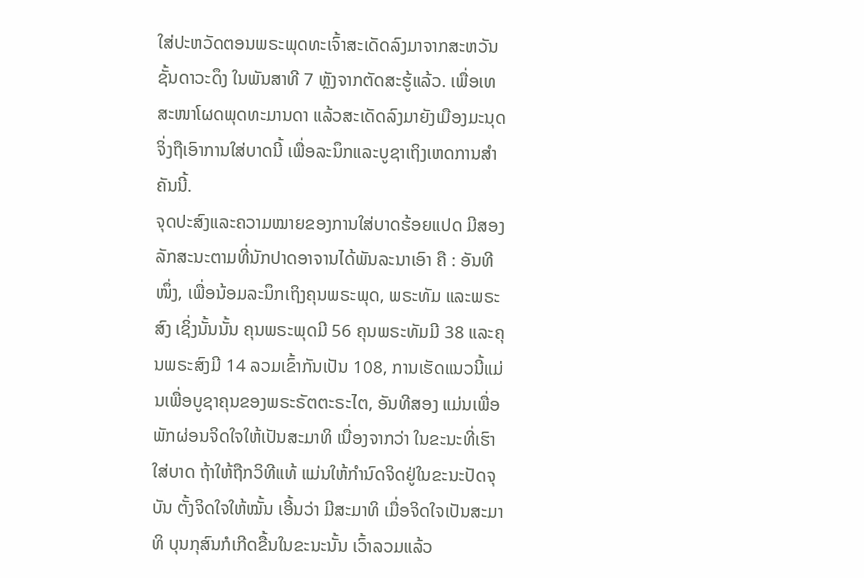ໃສ່ປະຫວັດຕອນພຣະພຸດທະເຈົ້າສະເດັດລົງມາຈາກສະຫວັນຊັ້ນດາວະດຶງ ໃນພັນສາທີ 7 ຫຼັງຈາກຕັດສະຮູ້ແລ້ວ. ເພື່ອເທສະໜາໂຜດພຸດທະມານດາ ແລ້ວສະເດັດລົງມາຍັງເມືອງມະນຸດ ຈິ່ງຖືເອົາການໃສ່ບາດນີ້ ເພື່ອລະນຶກແລະບູຊາເຖິງເຫດການສຳຄັນນີ້.
ຈຸດປະສົງແລະຄວາມໝາຍຂອງການໃສ່ບາດຮ້ອຍແປດ ມີສອງລັກສະນະຕາມທີ່ນັກປາດອາຈານໄດ້ພັນລະນາເອົາ ຄື : ອັນທີໜຶ່ງ, ເພື່ອນ້ອມລະນຶກເຖິງຄຸນພຣະພຸດ, ພຣະທັມ ແລະພຣະສົງ ເຊິ່ງນັ້ນນັ້ນ ຄຸນພຣະພຸດມີ 56 ຄຸນພຣະທັມມີ 38 ແລະຄຸນພຣະສົງມີ 14 ລວມເຂົ້າກັນເປັນ 108, ການເຮັດແນວນີ້ແມ່ນເພື່ອບູຊາຄຸນຂອງພຣະຣັຕຕະຣະໄຕ, ອັນທີສອງ ແມ່ນເພື່ອພັກຜ່ອນຈິດໃຈໃຫ້ເປັນສະມາທິ ເນື່ອງຈາກວ່າ ໃນຂະນະທີ່ເຮົາໃສ່ບາດ ຖ້າໃຫ້ຖືກວິທີແທ້ ແມ່ນໃຫ້ກຳນົດຈິດຢູ່ໃນຂະນະປັດຈຸບັນ ຕັ້ງຈິດໃຈໃຫ້ໝັ້ນ ເອີ້ນວ່າ ມີສະມາທິ ເມື່ອຈິດໃຈເປັນສະມາທິ ບຸນກຸສົນກໍເກີດຂື້ນໃນຂະນະນັ້ນ ເວົ້າລວມແລ້ວ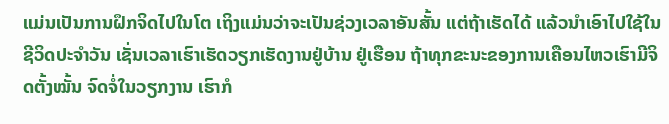ແມ່ນເປັນການຝຶກຈິດໄປໃນໂຕ ເຖິງແມ່ນວ່າຈະເປັນຊ່ວງເວລາອັນສັ້ນ ແຕ່ຖ້າເຮັດໄດ້ ແລ້ວນຳເອົາໄປໃຊ້ໃນຊີວິດປະຈຳວັນ ເຊັ່ນເວລາເຮົາເຮັດວຽກເຮັດງານຢູ່ບ້ານ ຢູ່ເຮືອນ ຖ້າທຸກຂະນະຂອງການເຄືອນໄຫວເຮົາມີຈິດຕັ້ງໝັ້ນ ຈົດຈໍ່ໃນວຽກງານ ເຮົາກໍ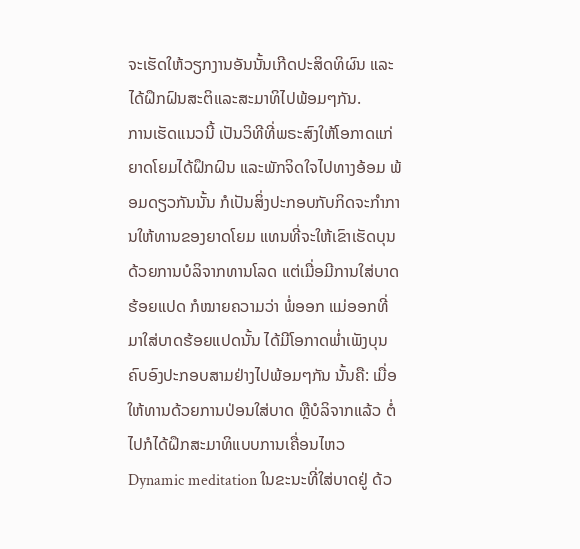ຈະເຮັດໃຫ້ວຽກງານອັນນັ້ນເກີດປະສິດທິຜົນ ແລະໄດ້ຝຶກຝົນສະຕິແລະສະມາທິໄປພ້ອມໆກັນ.
ການເຮັດແນວນີ້ ເປັນວິທີທີ່ພຣະສົງໃຫ້ໂອກາດແກ່ຍາດໂຍມໄດ້ຝຶກຝົນ ແລະພັກຈິດໃຈໄປທາງອ້ອມ ພ້ອມດຽວກັນນັ້ນ ກໍເປັນສິ່ງປະກອບກັບກິດຈະກຳການໃຫ້ທານຂອງຍາດໂຍມ ແທນທີ່ຈະໃຫ້ເຂົາເຮັດບຸນດ້ວຍການບໍລິຈາກທານໂລດ ແຕ່ເມື່ອມີການໃສ່ບາດຮ້ອຍແປດ ກໍໝາຍຄວາມວ່າ ພໍ່ອອກ ແມ່ອອກທີ່ມາໃສ່ບາດຮ້ອຍແປດນັ້ນ ໄດ້ມີໂອກາດພ່ຳເພັງບຸນຄົບອົງປະກອບສາມຢ່າງໄປພ້ອມໆກັນ ນັ້ນຄື: ເມື່ອໃຫ້ທານດ້ວຍການປ່ອນໃສ່ບາດ ຫຼືບໍລິຈາກແລ້ວ ຕໍ່ໄປກໍໄດ້ຝຶກສະມາທິແບບການເຄື່ອນໄຫວ Dynamic meditation ໃນຂະນະທີ່ໃສ່ບາດຢູ່ ດ້ວ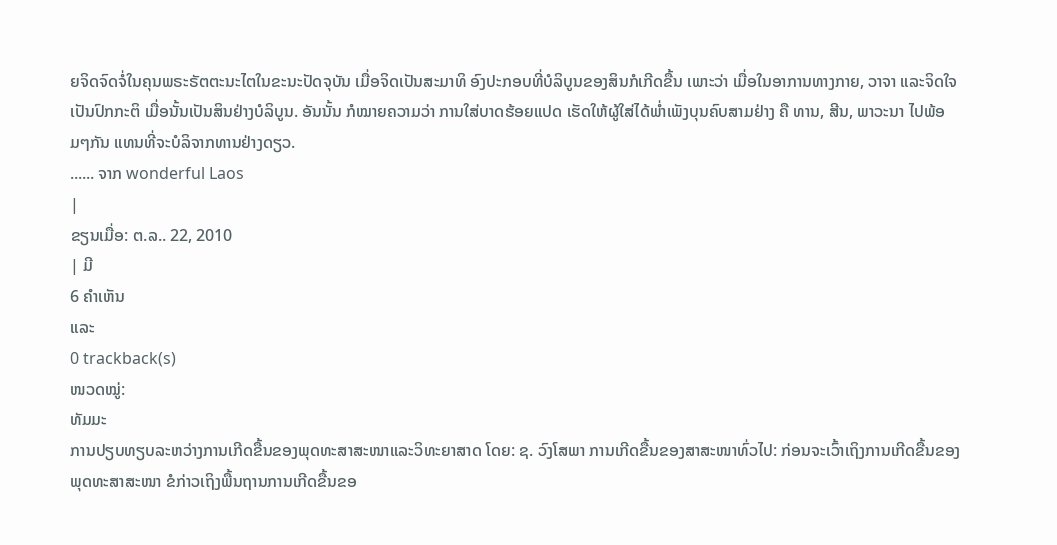ຍຈິດຈົດຈໍ່ໃນຄຸນພຣະຣັຕຕະນະໄຕໃນຂະນະປັດຈຸບັນ ເມື່ອຈິດເປັນສະມາທິ ອົງປະກອບທີ່ບໍລິບູນຂອງສິນກໍເກີດຂື້ນ ເພາະວ່າ ເມື່ອໃນອາການທາງກາຍ, ວາຈາ ແລະຈິດໃຈ ເປັນປົກກະຕິ ເມື່ອນັ້ນເປັນສິນຢ່າງບໍລິບູນ. ອັນນັ້ນ ກໍໝາຍຄວາມວ່າ ການໃສ່ບາດຮ້ອຍແປດ ເຮັດໃຫ້ຜູ້ໃສ່ໄດ້ພ່ຳເພັງບຸນຄົບສາມຢ່າງ ຄື ທານ, ສີນ, ພາວະນາ ໄປພ້ອມໆກັນ ແທນທີ່ຈະບໍລິຈາກທານຢ່າງດຽວ.
...... ຈາກ wonderful Laos
|
ຂຽນເມື່ອ: ຕ.ລ.. 22, 2010
| ມີ
6 ຄຳເຫັນ
ແລະ
0 trackback(s)
ໜວດໝູ່:
ທັມມະ
ການປຽບທຽບລະຫວ່າງການເກີດຂື້ນຂອງພຸດທະສາສະໜາແລະວິທະຍາສາດ ໂດຍ: ຊ. ວົງໂສພາ ການເກີດຂື້ນຂອງສາສະໜາທົ່ວໄປ: ກ່ອນຈະເວົ້າເຖິງການເກີດຂື້ນຂອງພຸດທະສາສະໜາ ຂໍກ່າວເຖິງພື້ນຖານການເກີດຂື້ນຂອ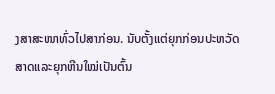ງສາສະໜາທົ່ວໄປສາກ່ອນ. ນັບຕັ້ງແຕ່ຍຸກກ່ອນປະຫວັດສາດແລະຍຸກຫີນໃໝ່ເປັນຕົ້ນ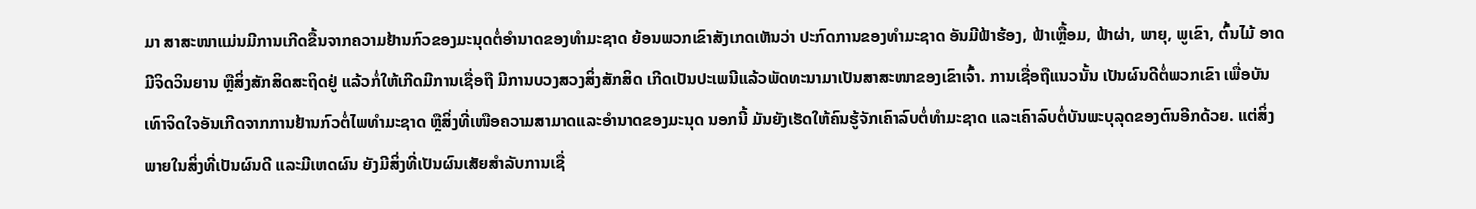ມາ ສາສະໜາແມ່ນມີການເກີດຂື້ນຈາກຄວາມຢ້ານກົວຂອງມະນຸດຕໍ່ອຳນາດຂອງທຳມະຊາດ ຍ້ອນພວກເຂົາສັງເກດເຫັນວ່າ ປະກົດການຂອງທຳມະຊາດ ອັນມີຟ້າຮ້ອງ, ຟ້າເຫຼື້ອມ, ຟ້າຜ່າ, ພາຍຸ, ພູເຂົາ, ຕົ້ນໄມ້ ອາດມີຈິດວິນຍານ ຫຼືສິ່ງສັກສິດສະຖິດຢູ່ ແລ້ວກໍ່ໃຫ້ເກີດມີການເຊື່ອຖື ມີການບວງສວງສິ່ງສັກສິດ ເກີດເປັນປະເພນີແລ້ວພັດທະນາມາເປັນສາສະໜາຂອງເຂົາເຈົ້າ. ການເຊື່ອຖືແນວນັ້ນ ເປັນຜົນດີຕໍ່ພວກເຂົາ ເພື່ອບັນເທົາຈິດໃຈອັນເກີດຈາກການຢ້ານກົວຕໍ່ໄພທຳມະຊາດ ຫຼືສິ່ງທີ່ເໜືອຄວາມສາມາດແລະອຳນາດຂອງມະນຸດ ນອກນີ້ ມັນຍັງເຮັດໃຫ້ຄົນຮູ້ຈັກເຄົາລົບຕໍ່ທຳມະຊາດ ແລະເຄົາລົບຕໍ່ບັນພະບຸລຸດຂອງຕົນອີກດ້ວຍ. ແຕ່ສິ່ງພາຍໃນສິ່ງທີ່ເປັນຜົນດີ ແລະມີເຫດຜົນ ຍັງມີສິ່ງທີ່ເປັນຜົນເສັຍສຳລັບການເຊື່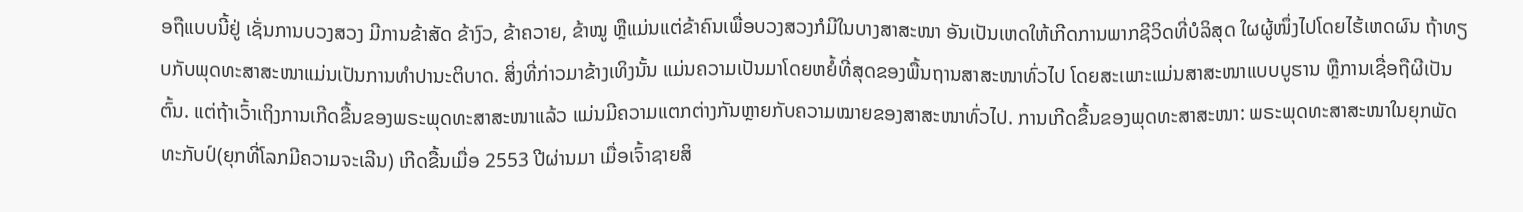ອຖືແບບນີ້ຢູ່ ເຊັ່ນການບວງສວງ ມີການຂ້າສັດ ຂ້າງົວ, ຂ້າຄວາຍ, ຂ້າໝູ ຫຼືແມ່ນແຕ່ຂ້າຄົນເພື່ອບວງສວງກໍມີໃນບາງສາສະໜາ ອັນເປັນເຫດໃຫ້ເກີດການພາກຊີວິດທີ່ບໍລິສຸດ ໃຜຜູ້ໜຶ່ງໄປໂດຍໄຮ້ເຫດຜົນ ຖ້າທຽບກັບພຸດທະສາສະໜາແມ່ນເປັນການທຳປານະຕິບາດ. ສິ່ງທີ່ກ່າວມາຂ້າງເທິງນັ້ນ ແມ່ນຄວາມເປັນມາໂດຍຫຍໍ້ທີ່ສຸດຂອງພື້ນຖານສາສະໜາທົ່ວໄປ ໂດຍສະເພາະແມ່ນສາສະໜາແບບບູຮານ ຫຼືການເຊື່ອຖືຜີເປັນຕົ້ນ. ແຕ່ຖ້າເວົ້າເຖິງການເກີດຂື້ນຂອງພຣະພຸດທະສາສະໜາແລ້ວ ແມ່ນມີຄວາມແຕກຕ່າງກັນຫຼາຍກັບຄວາມໝາຍຂອງສາສະໜາທົ່ວໄປ. ການເກີດຂື້ນຂອງພຸດທະສາສະໜາ: ພຣະພຸດທະສາສະໜາໃນຍຸກພັດທະກັບປ໌(ຍຸກທີ່ໂລກມີຄວາມຈະເລີນ) ເກີດຂື້ນເມື່ອ 2553 ປີຜ່ານມາ ເມື່ອເຈົ້າຊາຍສິ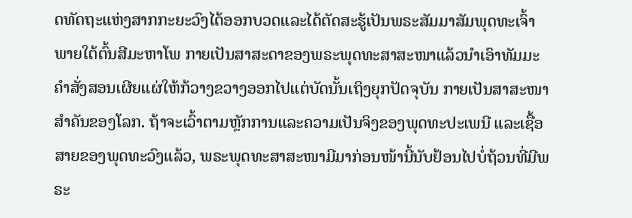ດທັດຖະແຫ່ງສາກກະຍະວົງໄດ້ອອກບວດແລະໄດ້ຕັດສະຮູ້ເປັນພຣະສັມມາສັມພຸດທະເຈົ້າພາຍໃຕ້ຕົ້ນສີມະຫາໂພ ກາຍເປັນສາສະດາຂອງພຣະພຸດທະສາສະໜາແລ້ວນຳເອົາທັມມະຄຳສັ່ງສອນເຜີຍແຜ່ໃຫ້ກ້ວາງຂວາງອອກໄປແຕ່ບັດນັ້ນເຖິງຍຸກປັດຈຸບັນ ກາຍເປັນສາສະໜາສຳຄັນຂອງໂລກ. ຖ້າຈະເວົ້າຕາມຫຼັກການແລະຄວາມເປັນຈິງຂອງພຸດທະປະເພນີ ແລະເຊື້ອສາຍຂອງພຸດທະວົງແລ້ວ, ພຣະພຸດທະສາສະໜາມີມາກ່ອນໜ້ານີ້ນັບຢ້ອນໄປບໍ່ຖ້ວນທີ່ມີພຣະ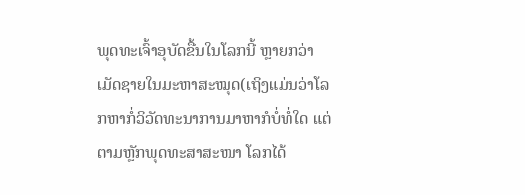ພຸດທະເຈົ້າອຸບັດຂື້ນໃນໂລກນີ້ ຫຼາຍກວ່າເມັດຊາຍໃນມະຫາສະໝຸດ(ເຖິງແມ່ນວ່າໂລກຫາກໍ່ວິວັດທະນາການມາຫາກໍບໍ່ທໍ່ໃດ ແຕ່ຕາມຫຼັກພຸດທະສາສະໜາ ໂລກໄດ້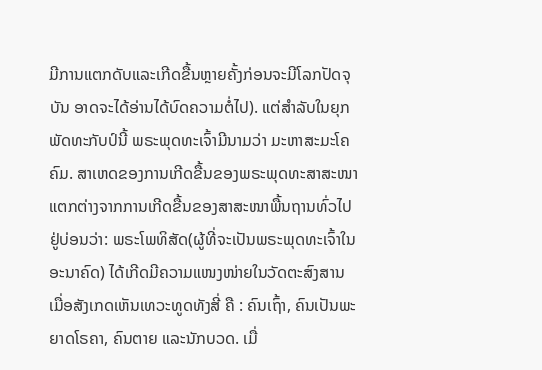ມີການແຕກດັບແລະເກີດຂື້ນຫຼາຍຄັ້ງກ່ອນຈະມີໂລກປັດຈຸບັນ ອາດຈະໄດ້ອ່ານໄດ້ບົດຄວາມຕໍ່ໄປ). ແຕ່ສຳລັບໃນຍຸກພັດທະກັບປ໌ນີ້ ພຣະພຸດທະເຈົ້າມີນາມວ່າ ມະຫາສະມະໂຄຄົມ. ສາເຫດຂອງການເກີດຂື້ນຂອງພຣະພຸດທະສາສະໜາ ແຕກຕ່າງຈາກການເກີດຂື້ນຂອງສາສະໜາພື້ນຖານທົ່ວໄປຢູ່ບ່ອນວ່າ: ພຣະໂພທິສັດ(ຜູ້ທີ່ຈະເປັນພຣະພຸດທະເຈົ້າໃນອະນາຄົດ) ໄດ້ເກີດມີຄວາມແໜງໜ່າຍໃນວັດຕະສົງສານ ເມື່ອສັງເກດເຫັນເທວະທູດທັງສີ່ ຄື : ຄົນເຖົ້າ, ຄົນເປັນພະຍາດໂຣຄາ, ຄົນຕາຍ ແລະນັກບວດ. ເມື່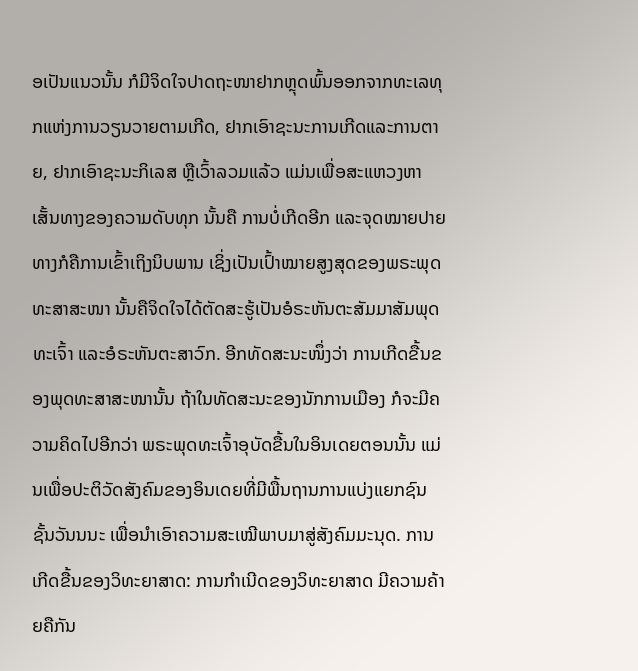ອເປັນແນວນັ້ນ ກໍມີຈິດໃຈປາດຖະໜາຢາກຫຼຸດພົ້ນອອກຈາກທະເລທຸກແຫ່ງການວຽນວາຍຕາມເກີດ, ຢາກເອົາຊະນະການເກີດແລະການຕາຍ, ຢາກເອົາຊະນະກິເລສ ຫຼືເວົ້າລວມແລ້ວ ແມ່ນເພື່ອສະແຫວງຫາເສັ້ນທາງຂອງຄວາມດັບທຸກ ນັ້ນຄື ການບໍ່ເກີດອີກ ແລະຈຸດໝາຍປາຍທາງກໍຄືການເຂົ້າເຖິງນິບພານ ເຊິ່ງເປັນເປົ້າໝາຍສູງສຸດຂອງພຣະພຸດທະສາສະໜາ ນັ້ນຄືຈິດໃຈໄດ້ຕັດສະຮູ້ເປັນອໍຣະຫັນຕະສັມມາສັມພຸດທະເຈົ້າ ແລະອໍຣະຫັນຕະສາວົກ. ອີກທັດສະນະໜຶ່ງວ່າ ການເກີດຂື້ນຂອງພຸດທະສາສະໜານັ້ນ ຖ້າໃນທັດສະນະຂອງນັກການເມືອງ ກໍຈະມີຄວາມຄິດໄປອີກວ່າ ພຣະພຸດທະເຈົ້າອຸບັດຂື້ນໃນອິນເດຍຕອນນັ້ນ ແມ່ນເພື່ອປະຕິວັດສັງຄົມຂອງອິນເດຍທີ່ມີພື້ນຖານການແບ່ງແຍກຊົນຊັ້ນວັນນນະ ເພື່ອນຳເອົາຄວາມສະເໝີພາບມາສູ່ສັງຄົມມະນຸດ. ການເກີດຂື້ນຂອງວິທະຍາສາດ: ການກຳເນີດຂອງວິທະຍາສາດ ມີຄວາມຄ້າຍຄືກັນ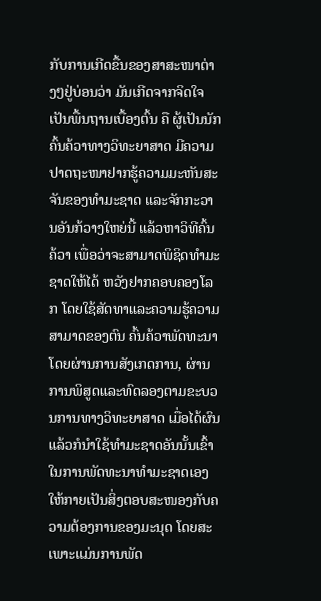ກັບການເກີດຂື້ນຂອງສາສະໜາຕ່າງໆຢູ່ບ່ອນວ່າ ມັນເກີດຈາກຈິດໃຈເປັນພື້ນຖານເບື້ອງຕົ້ນ ຄື ຜູ້ເປັນນັກຄົ້ນຄ້ວາທາງວິທະຍາສາດ ມີຄວາມປາດຖະໜາຢາກຮູ້ຄວາມມະຫັນສະຈັນຂອງທຳມະຊາດ ແລະຈັກກະວານອັນກ້ວາງໃຫຍ່ນີ້ ແລ້ວຫາວິທີຄົ້ນຄ້ວາ ເພື່ອວ່າຈະສາມາດພິຊິດທຳມະຊາດໃຫ້ໄດ້ ຫວັງຢາກຄອບຄອງໂລກ ໂດຍໃຊ້ສັດທາແລະຄວາມຮູ້ຄວາມສາມາດຂອງຕົນ ຄົ້ນຄ້ວາພັດທະນາ ໂດຍຜ່ານການສັງເກດການ, ຜ່ານການພິສູດແລະທົດລອງຕາມຂະບວນການທາງວິທະຍາສາດ ເມື່ອໄດ້ຜົນແລ້ວກໍນຳໃຊ້ທຳມະຊາດອັນນັ້ນເຂົ້າໃນການພັດທະນາທຳມະຊາດເອງໃຫ້ກາຍເປັນສິ່ງຕອບສະໜອງກັບຄວາມຕ້ອງການຂອງມະນຸດ ໂດຍສະເພາະແມ່ນການພັດ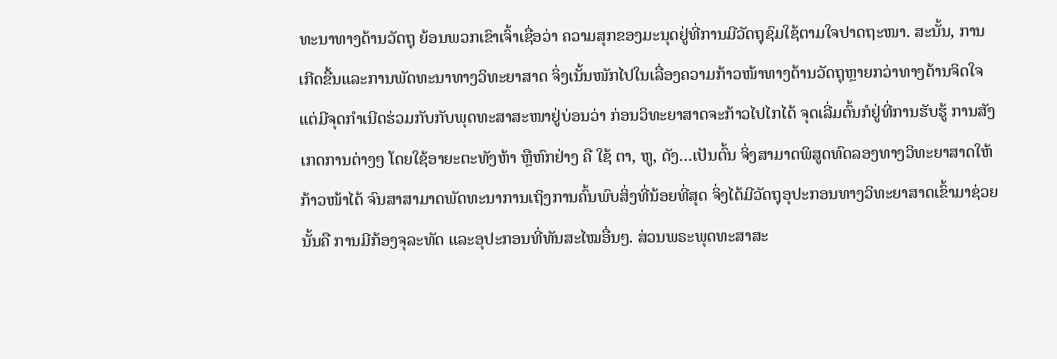ທະນາທາງດ້ານວັດຖຸ ຍ້ອນພວກເຂົາເຈົ້າເຊື່ອວ່າ ຄວາມສຸກຂອງມະນຸດຢູ່ທີ່ການມີວັດຖຸຊົມໃຊ້ຕາມໃຈປາດຖະໜາ. ສະນັ້ນ, ການເກີດຂື້ນແລະການພັດທະນາທາງວິທະຍາສາດ ຈິ່ງເນັ້ນໜັກໄປໃນເລື່ອງຄວາມກ້າວໜ້າທາງດ້ານວັດຖຸຫຼາຍກວ່າທາງດ້ານຈິດໃຈ ແຕ່ມີຈຸດກຳເນີດຮ່ວມກັບກັບພຸດທະສາສະໜາຢູ່ບ່ອນວ່າ ກ່ອນວິທະຍາສາດຈະກ້າວໄປໄກໄດ້ ຈຸດເລີ່ມຕົ້ນກໍຢູ່ທີ່ການຮັບຮູ້ ການສັງເກດການຕ່າງໆ ໂດຍໃຊ້ອາຍະຕະທັງຫ້າ ຫຼືຫົກຢ່າງ ຄື ໃຊ້ ຕາ, ຫູ, ດັງ…ເປັນຕົ້ນ ຈິ່ງສາມາດພິສູດທົດລອງທາງວິທະຍາສາດໃຫ້ກ້າວໜ້າໄດ້ ຈົນສາສາມາດພັດທະນາການເຖິງການຄົ້ນພົບສິ່ງທີ່ນ້ອຍທີ່ສຸດ ຈິ່ງໄດ້ມີວັດຖຸອຸປະກອນທາງວິທະຍາສາດເຂົ້າມາຊ່ວຍນັ້ນຄື ການມີກ້ອງຈຸລະທັດ ແລະອຸປະກອນທີ່ທັນສະໄໝອື່ນໆ. ສ່ວນພຣະພຸດທະສາສະ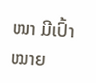ໜາ ມີເປົ້າໝາຍ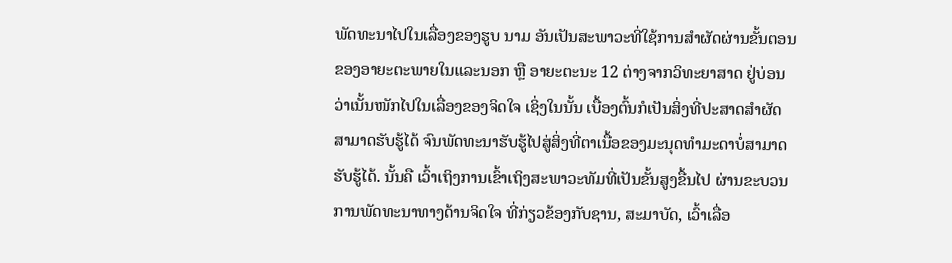ພັດທະນາໄປໃນເລື່ອງຂອງຮູບ ນາມ ອັນເປັນສະພາວະທີ່ໃຊ້ການສຳຜັດຜ່ານຂັ້ນຕອນຂອງອາຍະຕະພາຍໃນແລະນອກ ຫຼື ອາຍະຕະນະ 12 ຕ່າງຈາກວິທະຍາສາດ ຢູ່ບ່ອນວ່າເນັ້ນໜັກໄປໃນເລື່ອງຂອງຈິດໃຈ ເຊິ່ງໃນນັ້ນ ເບື້ອງຕົ້ນກໍເປັນສິ່ງທີ່ປະສາດສຳຜັດສາມາດຮັບຮູ້ໄດ້ ຈົນພັດທະນາຮັບຮູ້ໄປສູ່ສິ່ງທີ່ຕາເນື້ອຂອງມະນຸດທຳມະດາບໍ່ສາມາດຮັບຮູ້ໄດ້. ນັ້ນຄື ເວົ້າເຖິງການເຂົ້າເຖິງສະພາວະທັມທີ່ເປັນຂັ້ນສູງຂື້ນໄປ ຜ່ານຂະບວນການພັດທະນາທາງດ້ານຈິດໃຈ ທີ່ກ່ຽວຂ້ອງກັບຊານ, ສະມາບັດ, ເວົ້າເລື່ອ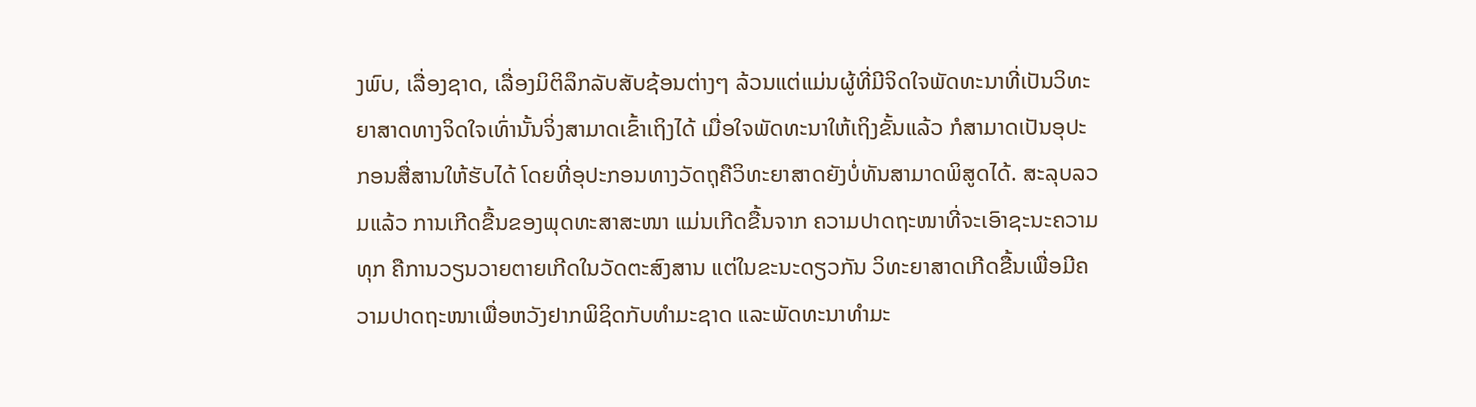ງພົບ, ເລື່ອງຊາດ, ເລື່ອງມິຕິລຶກລັບສັບຊ້ອນຕ່າງໆ ລ້ວນແຕ່ແມ່ນຜູ້ທີ່ມີຈິດໃຈພັດທະນາທີ່ເປັນວິທະຍາສາດທາງຈິດໃຈເທົ່ານັ້ນຈິ່ງສາມາດເຂົ້າເຖິງໄດ້ ເມື່ອໃຈພັດທະນາໃຫ້ເຖິງຂັ້ນແລ້ວ ກໍສາມາດເປັນອຸປະກອນສື່ສານໃຫ້ຮັບໄດ້ ໂດຍທີ່ອຸປະກອນທາງວັດຖຸຄືວິທະຍາສາດຍັງບໍ່ທັນສາມາດພິສູດໄດ້. ສະລຸບລວມແລ້ວ ການເກີດຂື້ນຂອງພຸດທະສາສະໜາ ແມ່ນເກີດຂື້ນຈາກ ຄວາມປາດຖະໜາທີ່ຈະເອົາຊະນະຄວາມທຸກ ຄືການວຽນວາຍຕາຍເກີດໃນວັດຕະສົງສານ ແຕ່ໃນຂະນະດຽວກັນ ວິທະຍາສາດເກີດຂື້ນເພື່ອມີຄວາມປາດຖະໜາເພື່ອຫວັງຢາກພິຊິດກັບທຳມະຊາດ ແລະພັດທະນາທຳມະ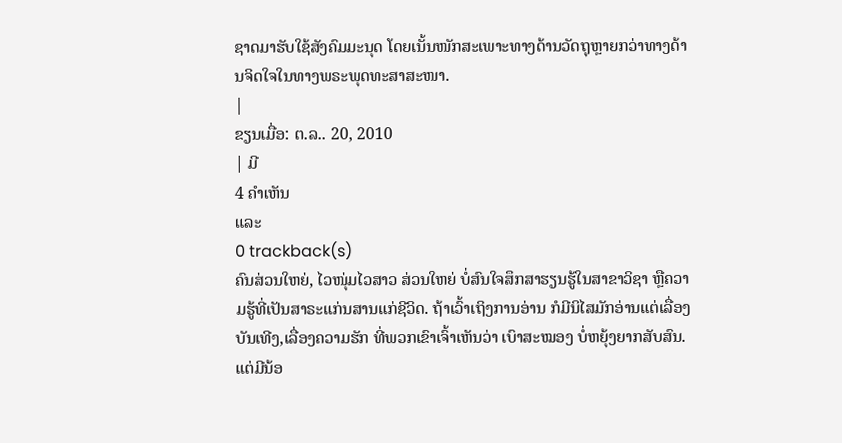ຊາດມາຮັບໃຊ້ສັງຄົມມະນຸດ ໂດຍເນັ້ນໜັກສະເພາະທາງດ້ານວັດຖຸຫຼາຍກວ່າທາງດ້ານຈິດໃຈໃນທາງພຣະພຸດທະສາສະໜາ.
|
ຂຽນເມື່ອ: ຕ.ລ.. 20, 2010
| ມີ
4 ຄຳເຫັນ
ແລະ
0 trackback(s)
ຄົນສ່ວນໃຫຍ່, ໄວໜຸ່ມໄວສາວ ສ່ວນໃຫຍ່ ບໍ່ສົນໃຈສຶກສາຮຽນຮູ້ໃນສາຂາວິຊາ ຫຼືຄວາມຮູ້ທີ່ເປັນສາຣະແກ່ນສານແກ່ຊີວິດ. ຖ້າເວົ້າເຖິງການອ່ານ ກໍມີນິໄສມັກອ່ານແຕ່ເລື່ອງບັນເທີງ,ເລື່ອງຄວາມຮັກ ທີ່ພວກເຂົາເຈົ້າເຫັນວ່າ ເບົາສະໝອງ ບໍ່ຫຍຸ້ງຍາກສັບສົນ. ແຕ່ມີນ້ອ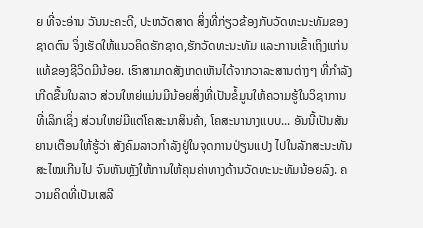ຍ ທີ່ຈະອ່ານ ວັນນະຄະດີ, ປະຫວັດສາດ ສິ່ງທີ່ກ່ຽວຂ້ອງກັບວັດທະນະທັມຂອງຊາດຕົນ ຈິ່ງເຮັດໃຫ້ແນວຄິດຮັກຊາດ,ຮັກວັດທະນະທັມ ແລະການເຂົ້າເຖິງແກ່ນແທ້ຂອງຊີວິດມີນ້ອຍ. ເຮົາສາມາດສັງເກດເຫັນໄດ້ຈາກວາລະສານຕ່າງໆ ທີ່ກຳລັງເກີດຂື້ນໃນລາວ ສ່ວນໃຫຍ່ແມ່ນມີນ້ອຍສິ່ງທີ່ເປັນຂໍ້ມູນໃຫ້ຄວາມຮູ້ໃນວິຊາການທີ່ເລິກເຊິ່ງ ສ່ວນໃຫຍ່ມີແຕ່ໂຄສະນາສິນຄ້າ, ໂຄສະນານາງແບບ... ອັນນີ້ເປັນສັນຍານເຕືອນໃຫ້ຮູ້ວ່າ ສັງຄົມລາວກຳລັງຢູ່ໃນຈຸດການປ່ຽນແປງ ໄປໃນລັກສະນະທັນສະໄໝເກີນໄປ ຈົນຫັນຫຼັງໃຫ້ການໃຫ້ຄຸນຄ່າທາງດ້ານວັດທະນະທັມນ້ອຍລົງ. ຄວາມຄິດທີ່ເປັນເສລີ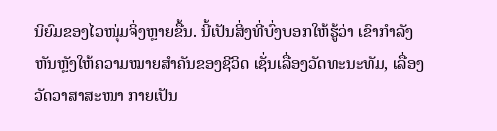ນິຍົມຂອງໄວໜຸ່ມຈິ່ງຫຼາຍຂື້ນ. ນີ້ເປັນສິ່ງທີ່ບົ່ງບອກໃຫ້ຮູ້ວ່າ ເຂົາກຳລັງຫັນຫຼັງໃຫ້ຄວາມໝາຍສຳຄັນຂອງຊີວິດ ເຊັ່ນເລື່ອງວັດທະນະທັມ, ເລື່ອງວັດວາສາສະໜາ ກາຍເປັນ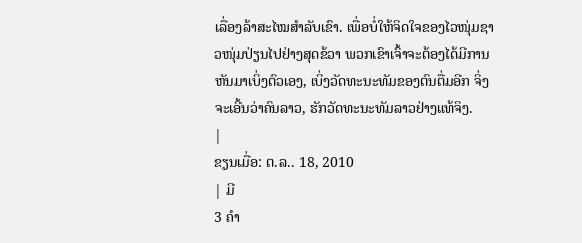ເລື່ອງລ້າສະໄໝສຳລັບເຂົາ. ເພື່ອບໍ່ໃຫ້ຈິດໃຈຂອງໄວໜຸ່ມຊາວໜຸ່ມປ່ຽນໄປຢ່າງສຸດຂ້ວາ ພວກເຂົາເຈົ້າຈະຕ້ອງໄດ້ມີການຫັນມາເບິ່ງຕົວເອງ, ເບິ່ງວັດທະນະທັມຂອງຕົນຕື່ມອີກ ຈິ່ງຈະເອີ້ນວ່າຄົນລາວ, ຮັກວັດທະນະທັມລາວຢ່າງແທ້ຈິງ.
|
ຂຽນເມື່ອ: ຕ.ລ.. 18, 2010
| ມີ
3 ຄຳ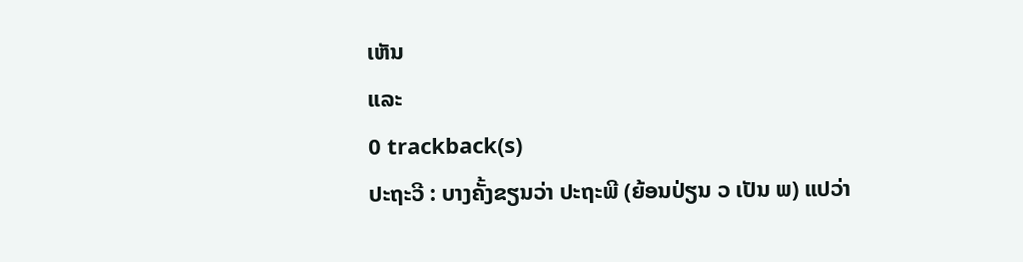ເຫັນ
ແລະ
0 trackback(s)
ປະຖະວີ : ບາງຄັ້ງຂຽນວ່າ ປະຖະພີ (ຍ້ອນປ່ຽນ ວ ເປັນ ພ) ແປວ່າ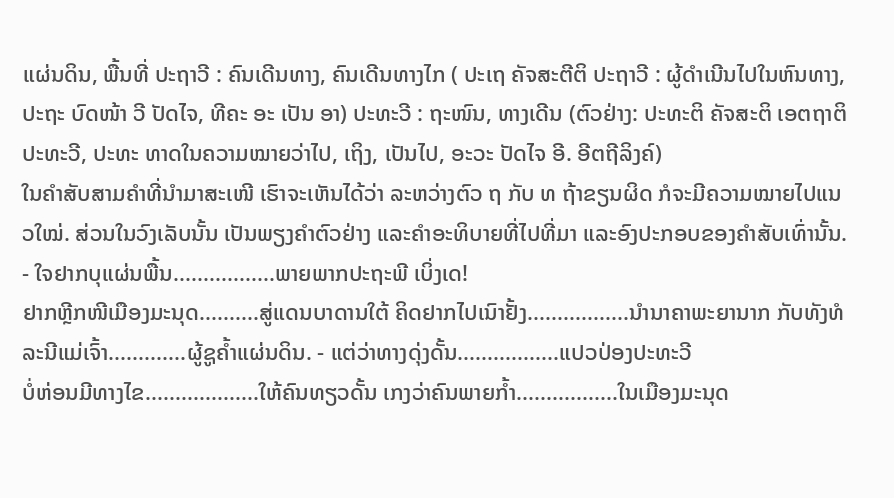ແຜ່ນດິນ, ພື້ນທີ່ ປະຖາວີ : ຄົນເດີນທາງ, ຄົນເດີນທາງໄກ ( ປະເຖ ຄັຈສະຕີຕິ ປະຖາວີ : ຜູ້ດຳເນີນໄປໃນຫົນທາງ, ປະຖະ ບົດໜ້າ ວີ ປັດໄຈ, ທີຄະ ອະ ເປັນ ອາ) ປະທະວີ : ຖະໜົນ, ທາງເດີນ (ຕົວຢ່າງ: ປະທະຕິ ຄັຈສະຕິ ເອຕຖາຕິ ປະທະວີ, ປະທະ ທາດໃນຄວາມໝາຍວ່າໄປ, ເຖິງ, ເປັນໄປ, ອະວະ ປັດໄຈ ອີ. ອີຕຖີລິງຄ໌)
ໃນຄຳສັບສາມຄຳທີ່ນຳມາສະເໜີ ເຮົາຈະເຫັນໄດ້ວ່າ ລະຫວ່າງຕົວ ຖ ກັບ ທ ຖ້າຂຽນຜິດ ກໍຈະມີຄວາມໝາຍໄປແນວໃໝ່. ສ່ວນໃນວົງເລັບນັ້ນ ເປັນພຽງຄຳຕົວຢ່າງ ແລະຄຳອະທິບາຍທີ່ໄປທີ່ມາ ແລະອົງປະກອບຂອງຄຳສັບເທົ່ານັ້ນ. - ໃຈຢາກບຸແຜ່ນພື້ນ.................ພາຍພາກປະຖະພີ ເບິ່ງເດ!
ຢາກຫຼີກໜີເມືອງມະນຸດ..........ສູ່ແດນບາດານໃຕ້ ຄິດຢາກໄປເນົາຢັ້ງ.................ນຳນາຄາພະຍານາກ ກັບທັງທໍລະນີແມ່ເຈົ້າ.............ຜູ້ຊູຄ້ຳແຜ່ນດິນ. - ແຕ່ວ່າທາງດຸ່ງດັ້ນ.................ແປວປ່ອງປະທະວີ
ບໍ່ຫ່ອນມີທາງໄຂ...................ໃຫ້ຄົນທຽວດັ້ນ ເກງວ່າຄົນພາຍກ້ຳ.................ໃນເມືອງມະນຸດ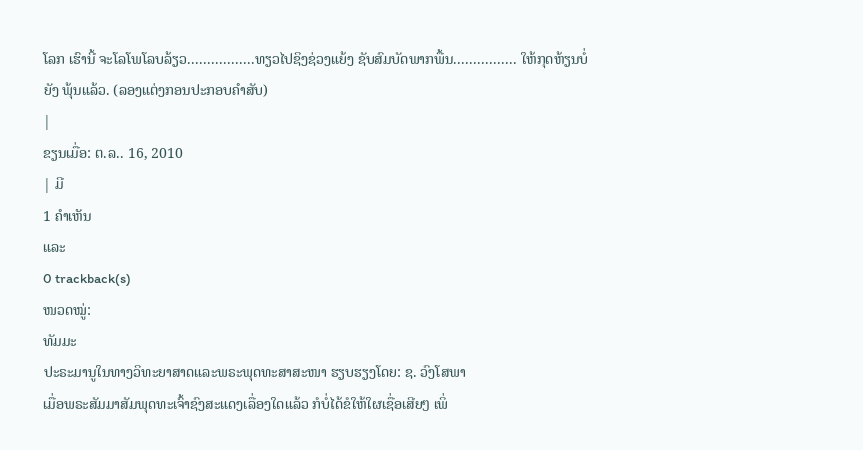ໂລກ ເຮົານີ້ ຈະໂລໂພໂລບລ້ຽວ.................ທຽວໄປຊິງຊ່ວງແຍ້ງ ຊັບສົມບັດພາກພື້ນ................ ໃຫ້ກຸດຫ້ຽນບໍ່ຍັງ ພຸ້ນແລ້ວ. (ລອງແຕ່ງກອນປະກອບຄຳສັບ)
|
ຂຽນເມື່ອ: ຕ.ລ.. 16, 2010
| ມີ
1 ຄຳເຫັນ
ແລະ
0 trackback(s)
ໜວດໝູ່:
ທັມມະ
ປະຣະມານູໃນທາງວິທະຍາສາດແລະພຣະພຸດທະສາສະໜາ ຮຽບຮຽງໂດຍ: ຊ. ວົງໂສພາ
ເມື່ອພຣະສັມມາສັມພຸດທະເຈົ້າຊົງສະແດງເລື່ອງໃດແລ້ວ ກໍບໍ່ໄດ້ຂໍໃຫ້ໃຜເຊື່ອເສີຍໆ ເພິ່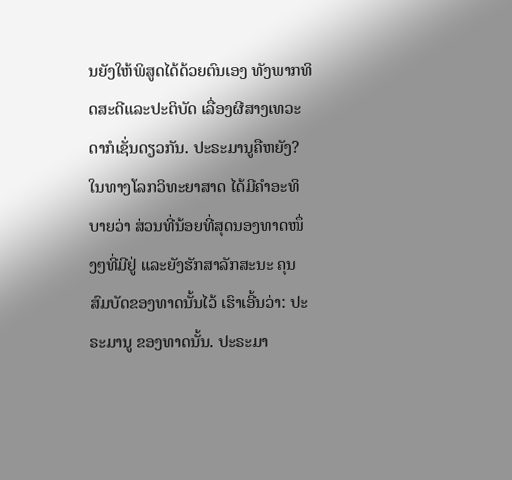ນຍັງໃຫ້ພິສູດໄດ້ດ້ວຍຕົນເອງ ທັງພາກທິດສະດີແລະປະຕິບັດ ເລື່ອງຜີສາງເທວະດາກໍເຊັ່ນດຽວກັນ. ປະຣະມານູຄືຫຍັງ? ໃນທາງໂລກວິທະຍາສາດ ໄດ້ມີຄຳອະທິບາຍວ່າ ສ່ວນທີ່ນ້ອຍທີ່ສຸດນອງທາດໜຶ່ງໆທີ່ມີຢູ່ ແລະຍັງຮັກສາລັກສະນະ ຄຸນສົມບັດຂອງທາດນັ້ນໄວ້ ເຮົາເອີ້ນວ່າ: ປະຣະມານູ ຂອງທາດນັ້ນ. ປະຣະມາ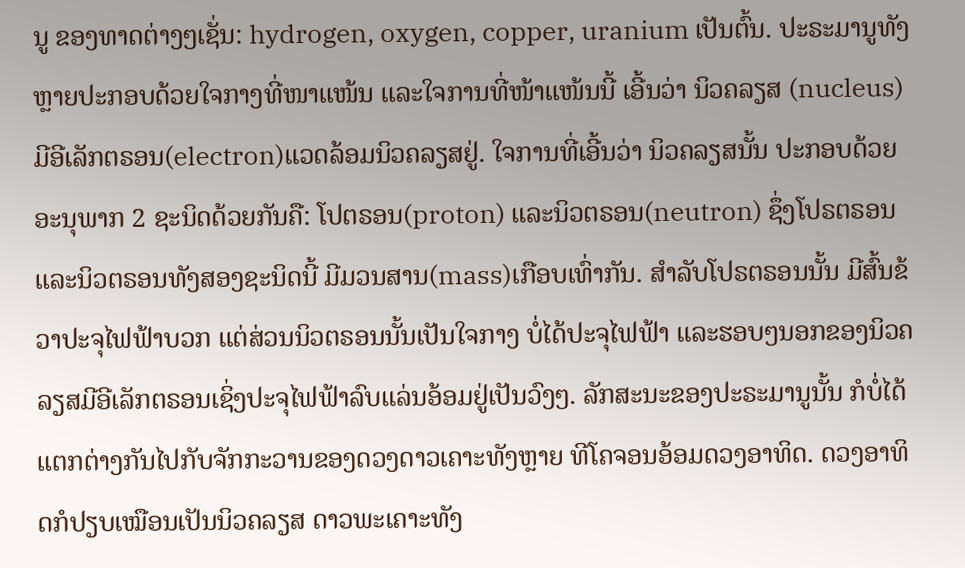ນູ ຂອງທາດຕ່າງໆເຊັ່ນ: hydrogen, oxygen, copper, uranium ເປັນຕົ້ນ. ປະຣະມານູທັງຫຼາຍປະກອບດ້ວຍໃຈກາງທີ່ໜາແໜ້ນ ແລະໃຈການທີ່ໜ້າແໜ້ນນີ້ ເອີ້ນວ່າ ນິວຄລຽສ (nucleus) ມີອີເລັກຕຣອນ(electron)ແວດລ້ອມນິວຄລຽສຢູ່. ໃຈການທີ່ເອີ້ນວ່າ ນິວຄລຽສນັ້ນ ປະກອບດ້ວຍອະນຸພາກ 2 ຊະນິດດ້ວຍກັນຄື: ໂປຕຣອນ(proton) ແລະນິວຕຣອນ(neutron) ຊຶ່ງໂປຣຕຣອນແລະນິວຕຣອນທັງສອງຊະນິດນີ້ ມີມວນສານ(mass)ເກືອບເທົ່າກັນ. ສຳລັບໂປຣຕຣອນນັ້ນ ມີສົ້ນຂ້ວາປະຈຸໄຟຟ້າບວກ ແຕ່ສ່ວນນິວຕຣອນນັ້ນເປັນໃຈກາງ ບໍ່ໄດ້ປະຈຸໄຟຟ້າ ແລະຮອບໆນອກຂອງນິວຄລຽສມີອີເລັກຕຣອນເຊິ່ງປະຈຸໄຟຟ້າລົບແລ່ນອ້ອມຢູ່ເປັນວົງໆ. ລັກສະນະຂອງປະຣະມານູນັ້ນ ກໍບໍ່ໄດ້ແຕກຕ່າງກັນໄປກັບຈັກກະວານຂອງດວງດາວເຄາະທັງຫຼາຍ ທີໂຄຈອນອ້ອມດວງອາທິດ. ດວງອາທິດກໍປຽບເໝືອນເປັນນິວຄລຽສ ດາວພະເຄາະທັງ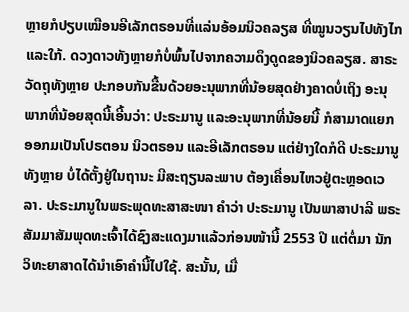ຫຼາຍກໍປຽບເໝືອນອີເລັກຕຣອນທີ່ແລ່ນອ້ອມນິວຄລຽສ ທີ່ໝູນວຽນໄປທັງໄກແລະໃກ້. ດວງດາວທັງຫຼາຍກໍບໍ່ພົ້ນໄປຈາກຄວາມດຶງດູດຂອງນິວຄລຽສ. ສາຣະວັດຖຸທັງຫຼາຍ ປະກອບກັນຂື້ນດ້ວຍອະນຸພາກທີ່ນ້ອຍສຸດຢ່າງຄາດບໍ່ເຖິງ ອະນຸພາກທີ່ນ້ອຍສຸດນີ້ເອີ້ນວ່າ: ປະຣະມານູ ແລະອະນຸພາກທີ່ນ້ອຍນີ້ ກໍສາມາດແຍກອອກມເປັນໂປຣຕອນ ນິວຕຣອນ ແລະອີເລັກຕຣອນ ແຕ່ຢ່າງໃດກໍດີ ປະຣະມານູທັງຫຼາຍ ບໍ່ໄດ້ຕັ້ງຢູ່ໃນຖານະ ມີສະຖຽນລະພາບ ຕ້ອງເຄື່ອນໄຫວຢູ່ຕະຫຼອດເວລາ. ປະຣະມານູໃນພຣະພຸດທະສາສະໜາ ຄຳວ່າ ປະຣະມານູ ເປັນພາສາປາລີ ພຣະສັມມາສັມພຸດທະເຈົ້າໄດ້ຊົງສະແດງມາແລ້ວກ່ອນໜ້ານີ້ 2553 ປີ ແຕ່ຕໍ່ມາ ນັກວິທະຍາສາດໄດ້ນຳເອົາຄຳນີ້ໄປໃຊ້. ສະນັ້ນ, ເມື່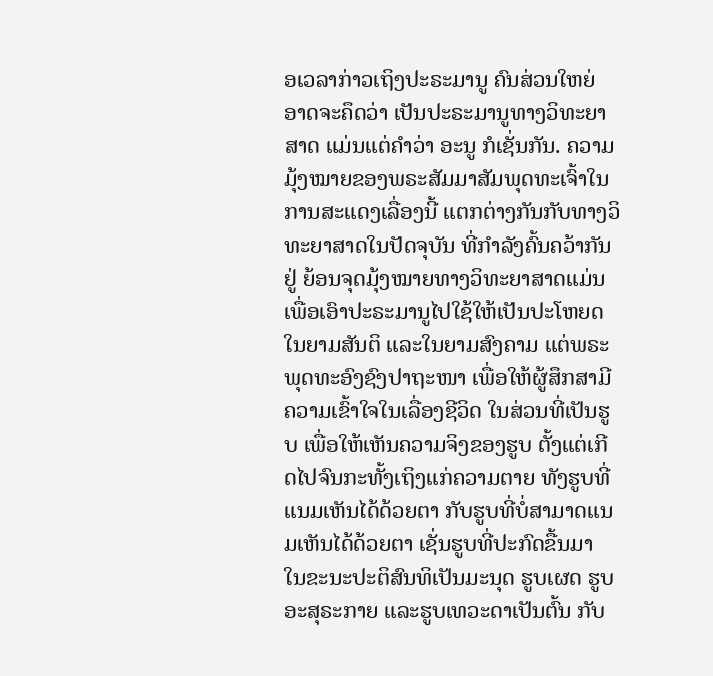ອເວລາກ່າວເຖິງປະຣະມານູ ຄົນສ່ວນໃຫຍ່ ອາດຈະຄຶດວ່າ ເປັນປະຣະມານູທາງວິທະຍາສາດ ແມ່ນແຕ່ຄຳວ່າ ອະນູ ກໍເຊັ່ນກັນ. ຄວາມມຸ້ງໝາຍຂອງພຣະສັມມາສັມພຸດທະເຈົ້າໃນການສະແດງເລື່ອງນີ້ ແຕກຕ່າງກັນກັບທາງວິທະຍາສາດໃນປັດຈຸບັນ ທີ່ກຳລັງຄົ້ນຄວ້າກັນຢູ່ ຍ້ອນຈຸດມຸ້ງໝາຍທາງວິທະຍາສາດແມ່ນເພື່ອເອົາປະຣະມານູໄປໃຊ້ໃຫ້ເປັນປະໂຫຍດໃນຍາມສັນຕິ ແລະໃນຍາມສົງຄາມ ແຕ່ພຣະພຸດທະອົງຊົງປາຖະໜາ ເພື່ອໃຫ້ຜູ້ສຶກສາມີຄວາມເຂົ້າໃຈໃນເລື່ອງຊີວິດ ໃນສ່ວນທີ່ເປັນຮູບ ເພື່ອໃຫ້ເຫັນຄວາມຈິງຂອງຮູບ ຕັ້ງແຕ່ເກີດໄປຈົນກະທັ້ງເຖິງແກ່ຄວາມຕາຍ ທັງຮູບທີ່ແນມເຫັນໄດ້ດ້ວຍຕາ ກັບຮູບທີ່ບໍ່ສາມາດແນມເຫັນໄດ້ດ້ວຍຕາ ເຊັ່ນຮູບທີ່ປະກົດຂື້ນມາ ໃນຂະນະປະຕິສົນທິເປັນມະນຸດ ຮູບເຜດ ຮູບອະສຸຣະກາຍ ແລະຮູບເທວະດາເປັນຕົ້ນ ກັບ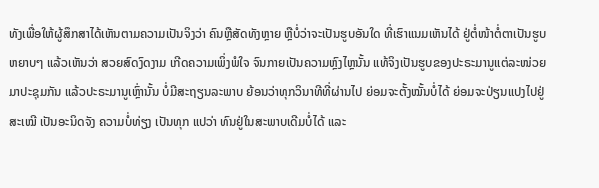ທັງເພື່ອໃຫ້ຜູ້ສຶກສາໄດ້ເຫັນຕາມຄວາມເປັນຈິງວ່າ ຄົນຫຼືສັດທັງຫຼາຍ ຫຼືບໍ່ວ່າຈະເປັນຮູບອັນໃດ ທີ່ເຮົາແນມເຫັນໄດ້ ຢູ່ຕໍ່ໜ້າຕໍ່ຕາເປັນຮູບຫຍາບໆ ແລ້ວເຫັນວ່າ ສວຍສົດງົດງາມ ເກີດຄວາມເພິ່ງພໍໃຈ ຈົນກາຍເປັນຄວາມຫຼົງໄຫຼນັ້ນ ແທ້ຈິງເປັນຮູບຂອງປະຣະມານູແຕ່ລະໜ່ວຍມາປະຊຸມກັນ ແລ້ວປະຣະມານູເຫຼົ່ານັ້ນ ບໍ່ມີສະຖຽນລະພາບ ຍ້ອນວ່າທຸກວິນາທີທີ່ຜ່ານໄປ ຍ່ອມຈະຕັ້ງໝັ້ນບໍ່ໄດ້ ຍ່ອມຈະປ່ຽນແປງໄປຢູ່ສະເໝີ ເປັນອະນິດຈັງ ຄວາມບໍ່ທ່ຽງ ເປັນທຸກ ແປວ່າ ທົນຢູ່ໃນສະພາບເດີມບໍ່ໄດ້ ແລະ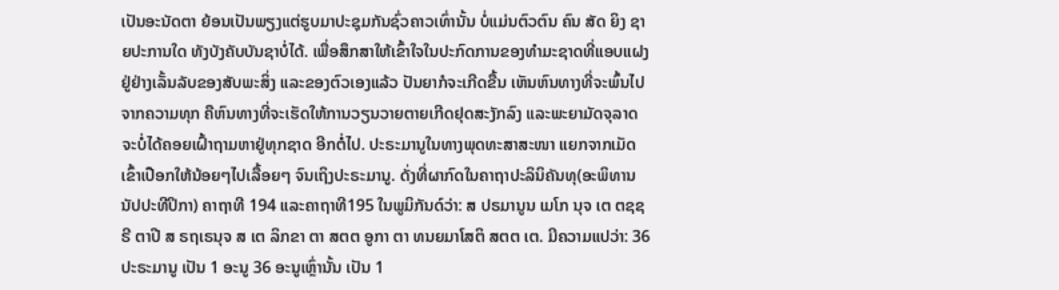ເປັນອະນັດຕາ ຍ້ອນເປັນພຽງແຕ່ຮູບມາປະຊຸມກັນຊົ່ວຄາວເທົ່ານັ້ນ ບໍ່ແມ່ນຕົວຕົນ ຄົນ ສັດ ຍິງ ຊາຍປະການໃດ ທັງບັງຄັບບັນຊາບໍ່ໄດ້. ເພື່ອສຶກສາໃຫ້ເຂົ້າໃຈໃນປະກົດການຂອງທຳມະຊາດທີ່ແອບແຝງຢູ່ຢ່າງເລັ້ນລັບຂອງສັບພະສິ່ງ ແລະຂອງຕົວເອງແລ້ວ ປັນຍາກໍຈະເກີດຂື້ນ ເຫັນຫົນທາງທີ່ຈະພົ້ນໄປຈາກຄວາມທຸກ ຄືຫົນທາງທີ່ຈະເຮັດໃຫ້ການວຽນວາຍຕາຍເກີດຢຸດສະງັກລົງ ແລະພະຍາມັດຈຸລາດ ຈະບໍ່ໄດ້ຄອຍເຝົ້າຖາມຫາຢູ່ທຸກຊາດ ອີກຕໍ່ໄປ. ປະຣະມານູໃນທາງພຸດທະສາສະໜາ ແຍກຈາກເມັດເຂົ້າເປືອກໃຫ້ນ້ອຍໆໄປເລື້ອຍໆ ຈົນເຖິງປະຣະມານູ. ດັ່ງທີ່ຜາກົດໃນຄາຖາປະລິນິຄັນທຸ(ອະພິທານນັປປະທີປິກາ) ຄາຖາທີ 194 ແລະຄາຖາທີ195 ໃນພູມິກັນດ໌ວ່າ: ສ ປຣມານູນ ເມໂກ ນຸຈ ເຕ ຕຊຊຣີ ຕາປີ ສ ຣຖເຣນຸຈ ສ ເຕ ລິກຂາ ຕາ ສຕຕ ອູກາ ຕາ ທນຍມາໂສຕິ ສຕຕ ເຕ. ມີຄວາມແປວ່າ: 36 ປະຣະມານູ ເປັນ 1 ອະນູ 36 ອະນູເຫຼົ່ານັ້ນ ເປັນ 1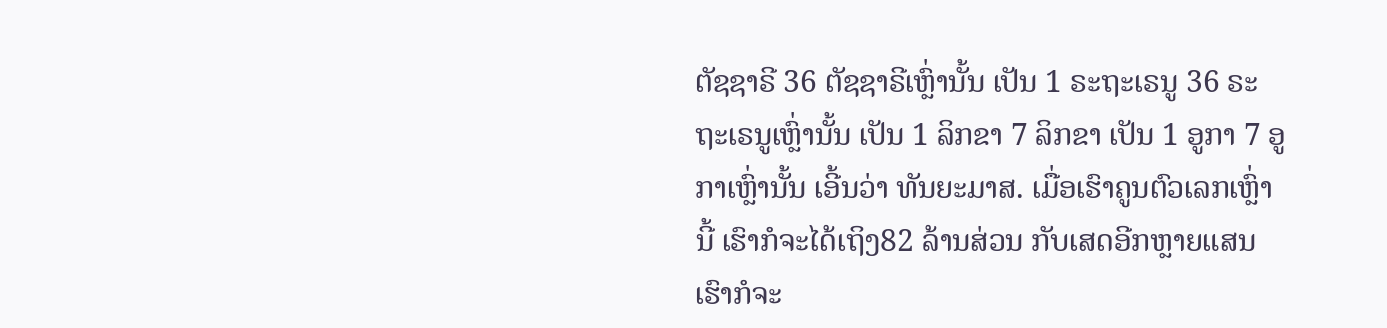ຕັຊຊາຣີ 36 ຕັຊຊາຣີເຫຼົ່ານັ້ນ ເປັນ 1 ຣະຖະເຣນູ 36 ຣະຖະເຣນູເຫຼົ່ານັ້ນ ເປັນ 1 ລິກຂາ 7 ລິກຂາ ເປັນ 1 ອູກາ 7 ອູກາເຫຼົ່ານັ້ນ ເອີ້ນວ່າ ທັນຍະມາສ. ເມື່ອເຮົາຄູນຕົວເລກເຫຼົ່ານີ້ ເຮົາກໍຈະໄດ້ເຖິງ82 ລ້ານສ່ວນ ກັບເສດອີກຫຼາຍແສນ ເຮົາກໍຈະ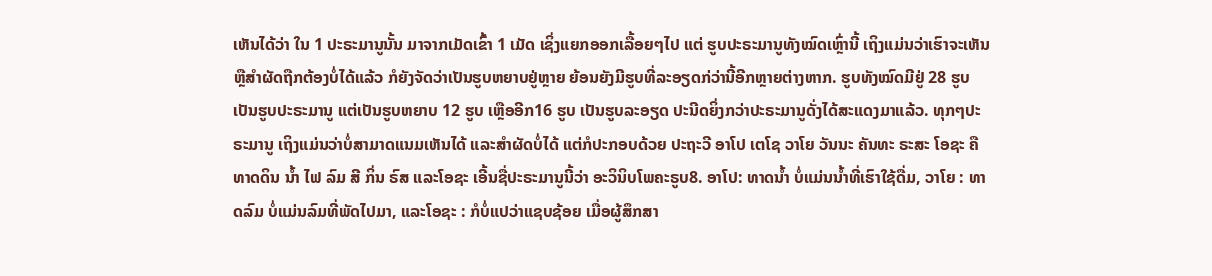ເຫັນໄດ້ວ່າ ໃນ 1 ປະຣະມານູນັ້ນ ມາຈາກເມັດເຂົ້າ 1 ເມັດ ເຊິ່ງແຍກອອກເລື້ອຍໆໄປ ແຕ່ ຮູບປະຣະມານູທັງໝົດເຫຼົ່ານີ້ ເຖິງແມ່ນວ່າເຮົາຈະເຫັນຫຼືສຳຜັດຖືກຕ້ອງບໍ່ໄດ້ແລ້ວ ກໍຍັງຈັດວ່າເປັນຮູບຫຍາບຢູ່ຫຼາຍ ຍ້ອນຍັງມີຮູບທີ່ລະອຽດກ່ວ່ານີ້ອີກຫຼາຍຕ່າງຫາກ. ຮູບທັງໝົດມີຢູ່ 28 ຮູບ ເປັນຮູບປະຣະມານູ ແຕ່ເປັນຮູບຫຍາບ 12 ຮູບ ເຫຼືອອີກ16 ຮູບ ເປັນຮູບລະອຽດ ປະນີດຍິ່ງກວ່າປະຣະມານູດັ່ງໄດ້ສະແດງມາແລ້ວ. ທຸກໆປະຣະມານູ ເຖິງແມ່ນວ່າບໍ່ສາມາດແນມເຫັນໄດ້ ແລະສຳຜັດບໍ່ໄດ້ ແຕ່ກໍປະກອບດ້ວຍ ປະຖະວີ ອາໂປ ເຕໂຊ ວາໂຍ ວັນນະ ຄັນທະ ຣະສະ ໂອຊະ ຄື ທາດດິນ ນ້ຳ ໄຟ ລົມ ສີ ກິ່ນ ຣົສ ແລະໂອຊະ ເອີ້ນຊື່ປະຣະມານູນີ້ວ່າ ອະວິນິບໂພຄະຣູບ8. ອາໂປ: ທາດນ້ຳ ບໍ່ແມ່ນນ້ຳທີ່ເຮົາໃຊ້ດື່ມ, ວາໂຍ : ທາດລົມ ບໍ່ແມ່ນລົມທີ່ພັດໄປມາ, ແລະໂອຊະ : ກໍບໍ່ແປວ່າແຊບຊ້ອຍ ເມື່ອຜູ້ສຶກສາ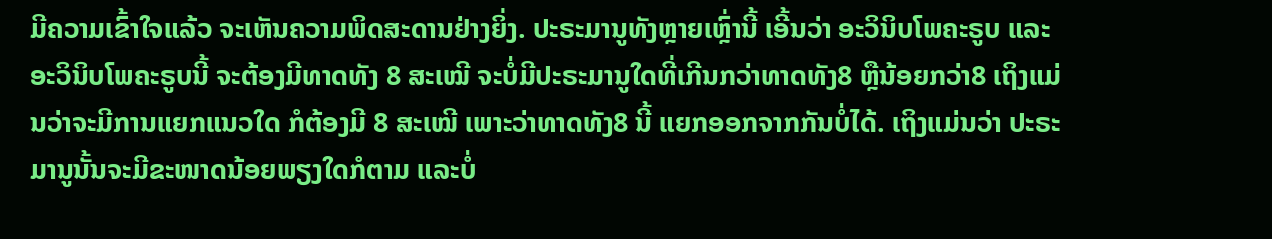ມີຄວາມເຂົ້າໃຈແລ້ວ ຈະເຫັນຄວາມພິດສະດານຢ່າງຍິ່ງ. ປະຣະມານູທັງຫຼາຍເຫຼົ່ານີ້ ເອີ້ນວ່າ ອະວິນິບໂພຄະຣູບ ແລະອະວິນິບໂພຄະຣູບນີ້ ຈະຕ້ອງມີທາດທັງ 8 ສະເໝີ ຈະບໍ່ມີປະຣະມານູໃດທີ່ເກີນກວ່າທາດທັງ8 ຫຼືນ້ອຍກວ່າ8 ເຖິງແມ່ນວ່າຈະມີການແຍກແນວໃດ ກໍຕ້ອງມີ 8 ສະເໝີ ເພາະວ່າທາດທັງ8 ນີ້ ແຍກອອກຈາກກັນບໍ່ໄດ້. ເຖິງແມ່ນວ່າ ປະຣະມານູນັ້ນຈະມີຂະໜາດນ້ອຍພຽງໃດກໍຕາມ ແລະບໍ່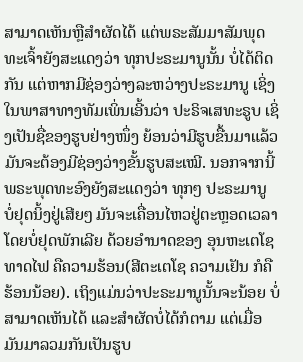ສາມາດເຫັນຫຼືສຳຜັດໄດ້ ແຕ່ພຣະສັມມາສັມພຸດທະເຈົ້າຍັງສະແດງວ່າ ທຸກປະຣະມານູນັ້ນ ບໍ່ໄດ້ຕິດກັນ ແຕ່ຫາກມີຊ່ອງວ່າງລະຫວ່າງປະຣະມານູ ເຊິ່ງໃນພາສາທາງທັມເພິ່ນເອີ້ນວ່າ ປະຣິຈເສທະຣູບ ເຊິ່ງເປັນຊື່ຂອງຮູບຢ່າງໜຶ່ງ ຍ້ອນວ່າມີຮູບຂື້ນມາແລ້ວ ມັນຈະຕ້ອງມີຊ່ອງວ່າງຂັ້ນຮູບສະເໝີ. ນອກຈາກນີ້ ພຣະພຸດທະອົງຍັງສະແດງວ່າ ທຸກໆ ປະຣະມານູ ບໍ່ຢຸດນິ້ງຢູ່ເສີຍໆ ມັນຈະເຄື່ອນໄຫວຢູ່ຕະຫຼອດເວລາໂດຍບໍ່ຢຸດພັກເລີຍ ດ້ວຍອຳນາດຂອງ ອຸນຫະເຕໂຊ ທາດໄຟ ຄືຄວາມຮ້ອນ(ສີຕະເຕໂຊ ຄວາມເຢັນ ກໍຄື ຮ້ອນນ້ອຍ). ເຖິງແມ່ນວ່າປະຣະມານູນັ້ນຈະນ້ອຍ ບໍ່ສາມາດເຫັນໄດ້ ແລະສຳຜັດບໍ່ໄດ້ກໍຕາມ ແຕ່ເມື່ອມັນມາລວມກັນເປັນຮູບ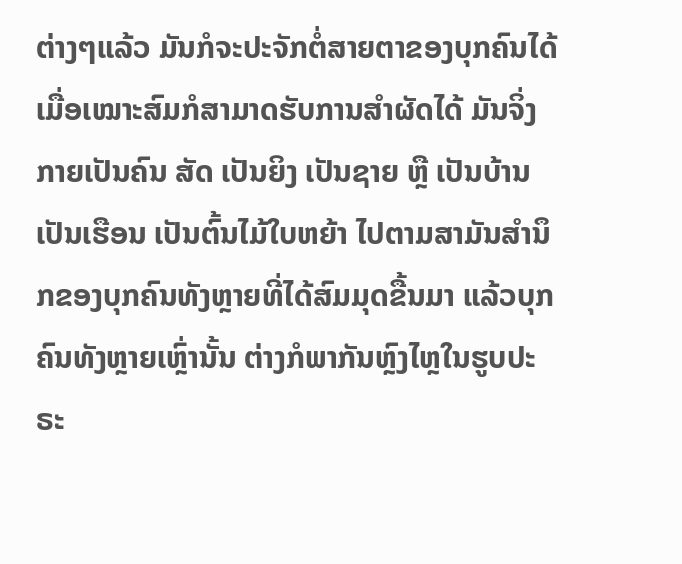ຕ່າງໆແລ້ວ ມັນກໍຈະປະຈັກຕໍ່ສາຍຕາຂອງບຸກຄົນໄດ້ ເມື່ອເໝາະສົມກໍສາມາດຮັບການສຳຜັດໄດ້ ມັນຈິ່ງກາຍເປັນຄົນ ສັດ ເປັນຍິງ ເປັນຊາຍ ຫຼື ເປັນບ້ານ ເປັນເຮືອນ ເປັນຕົ້ນໄມ້ໃບຫຍ້າ ໄປຕາມສາມັນສຳນຶກຂອງບຸກຄົນທັງຫຼາຍທີ່ໄດ້ສົມມຸດຂື້ນມາ ແລ້ວບຸກຄົນທັງຫຼາຍເຫຼົ່ານັ້ນ ຕ່າງກໍພາກັນຫຼົງໄຫຼໃນຮູບປະຣະ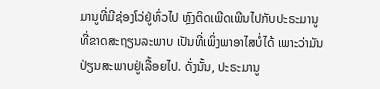ມານູທີ່ມີຊ່ອງໂວ່ຢູ່ທົ່ວໄປ ຫຼົງຕິດເພີດເພີນໄປກັບປະຣະມານູທີ່ຂາດສະຖຽນລະພາບ ເປັນທີ່ເພິ່ງພາອາໄສບໍ່ໄດ້ ເພາະວ່າມັນປ່ຽນສະພາບຢູ່ເລື້ອຍໄປ. ດັ່ງນັ້ນ, ປະຣະມານູ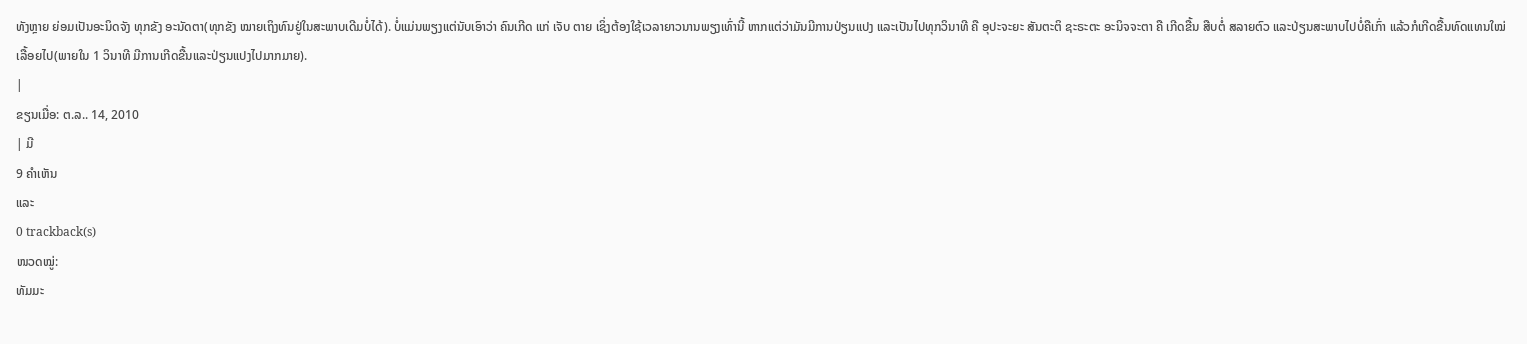ທັງຫຼາຍ ຍ່ອມເປັນອະນິດຈັງ ທຸກຂັງ ອະນັດຕາ(ທຸກຂັງ ໝາຍເຖິງທົນຢູ່ໃນສະພາບເດີມບໍ່ໄດ້). ບໍ່ແມ່ນພຽງແຕ່ນັບເອົາວ່າ ຄົນເກີດ ແກ່ ເຈັບ ຕາຍ ເຊິ່ງຕ້ອງໃຊ້ເວລາຍາວນານພຽງເທົ່ານີ້ ຫາກແຕ່ວ່າມັນມີການປ່ຽນແປງ ແລະເປັນໄປທຸກວິນາທີ ຄື ອຸປະຈະຍະ ສັນຕະຕິ ຊະຣະຕະ ອະນິຈຈະຕາ ຄື ເກີດຂື້ນ ສືບຕໍ່ ສລາຍຕົວ ແລະປ່ຽນສະພາບໄປບໍ່ຄືເກົ່າ ແລ້ວກໍເກີດຂື້ນທົດແທນໃໝ່ເລື້ອຍໄປ(ພາຍໃນ 1 ວິນາທີ ມີການເກີດຂື້ນແລະປ່ຽນແປງໄປມາກມາຍ).
|
ຂຽນເມື່ອ: ຕ.ລ.. 14, 2010
| ມີ
9 ຄຳເຫັນ
ແລະ
0 trackback(s)
ໜວດໝູ່:
ທັມມະ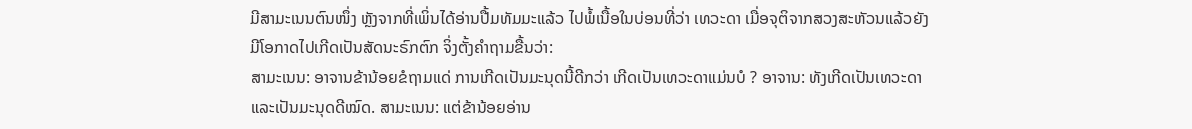ມີສາມະເນນຕົນໜຶ່ງ ຫຼັງຈາກທີ່ເພິ່ນໄດ້ອ່ານປື້ມທັມມະແລ້ວ ໄປພໍ້ເນື້ອໃນບ່ອນທີ່ວ່າ ເທວະດາ ເມື່ອຈຸຕິຈາກສວງສະຫັວນແລ້ວຍັງມີໂອກາດໄປເກີດເປັນສັດນະຣົກຕົກ ຈິ່ງຕັ້ງຄໍາຖາມຂື້ນວ່າ:
ສາມະເນນ: ອາຈານຂ້ານ້ອຍຂໍຖາມແດ່ ການເກີດເປັນມະນຸດນີ້ດີກວ່າ ເກີດເປັນເທວະດາແມ່ນບໍ ? ອາຈານ: ທັງເກີດເປັນເທວະດາແລະເປັນມະນຸດດີໝົດ. ສາມະເນນ: ແຕ່ຂ້ານ້ອຍອ່ານ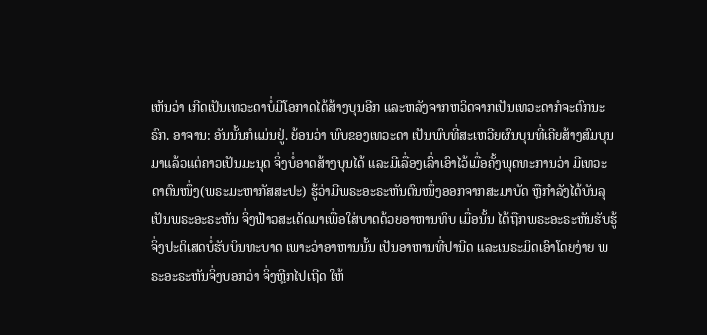ເຫັນວ່າ ເກີດເປັນເທວະດາບໍ່ມີໂອກາດໄດ້ສ້າງບຸນອີກ ແລະຫລັງຈາກຫວິດຈາກເປັນເທວະດາກໍຈະຕົກນະຣົກ. ອາຈານ: ອັນນັ້ນກໍແມ່ນຢູ່. ຍ້ອນວ່າ ພົບຂອງເທວະດາ ເປັນພົບທີ່ສະເຫວີຍຜົນບຸນທີ່ເຄີຍສ້າງສົມບຸນມາແລ້ວແຕ່ຄາວເປັນມະນຸດ ຈິ່ງບໍ່ອາດສ້າງບຸນໄດ້ ແລະມີເລື່ອງເລົ່າເອົາໄວ້ເມື່ອຄັ້ງພຸດທະການວ່າ ມີເທວະດາຕົນໜຶ່ງ(ພຣະມະຫາກັສສະປະ) ຮູ້ວ່າມີພຣະອະຣະຫັນຕົນໜຶ່ງອອກຈາກສະມາບັດ ຫຼືກໍາລັງໄດ້ບັນລຸເປັນພຣະອະຣະຫັນ ຈິ່ງຟ້າວສະເດັດມາເພື່ອໃສ່ບາດດ້ວຍອາຫານທິບ ເມື່ອນັ້ນ ໄດ້ຖືກພຣະອະຣະຫັນຮັບຮູ້ຈິ່ງປະຕິເສດບໍ່ຮັບບິນທະບາດ ເພາະວ່າອາຫານນັ້ນ ເປັນອາຫານທີ່ປານີດ ແລະເນຣະມິດເອົາໂດຍງ່າຍ ພຣະອະຣະຫັນຈິ່ງບອກວ່າ ຈິ່ງຫຼີກໄປເຖີດ ໃຫ້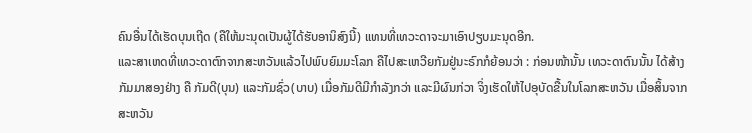ຄົນອື່ນໄດ້ເຮັດບຸນເຖີດ (ຄືໃຫ້ມະນຸດເປັນຜູ້ໄດ້ຮັບອານິສົງນີ້) ແທນທີ່ເທວະດາຈະມາເອົາປຽບມະນຸດອີກ.
ແລະສາເຫດທີ່ເທວະດາຕົກຈາກສະຫວັນແລ້ວໄປພົບຍົມມະໂລກ ຄືໄປສະເຫວີຍກັມຢູ່ນະຣົກກໍຍ້ອນວ່າ : ກ່ອນໜ້ານັ້ນ ເທວະດາຕົນນັ້ນ ໄດ້ສ້າງກັມມາສອງຢ່າງ ຄື ກັມດີ(ບຸນ) ແລະກັມຊົ່ວ(ບາບ) ເມື່ອກັມດີມີກໍາລັງກວ່າ ແລະມີຜົນກ່ວາ ຈິ່ງເຮັດໃຫ້ໄປອຸບັດຂື້ນໃນໂລກສະຫວັນ ເມື່ອສິ້ນຈາກສະຫວັນ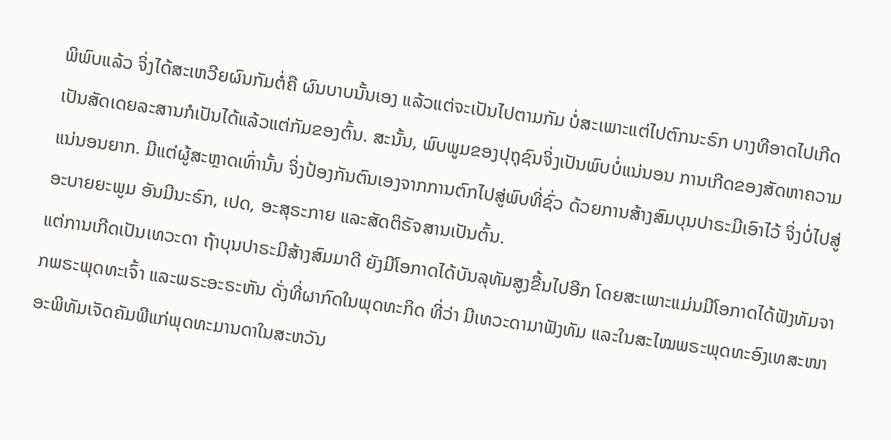ພິພົບແລ້ວ ຈິ່ງໄດ້ສະເຫວີຍຜົນກັມຕໍ່ຄື ຜົນບາບນັ້ນເອງ ແລ້ວແຕ່ຈະເປັນໄປຕາມກັມ ບໍ່ສະເພາະແຕ່ໄປຕົກນະຣົກ ບາງທີອາດໄປເກີດເປັນສັດເດຍລະສານກໍເປັນໄດ້ແລ້ວແຕ່ກັມຂອງຕົ້ນ. ສະນັ້ນ, ພົບພູມຂອງປຸຖຸຊົນຈິ່ງເປັນພົບບໍ່ແນ່ນອນ ການເກີດຂອງສັດຫາຄວາມແນ່ນອນຍາກ. ມີແຕ່ຜູ້ສະຫຼາດເທົ່ານັ້ນ ຈິ່ງປ້ອງກັນຕົນເອງຈາກການຕົກໄປສູ່ພົບທີ່ຊົ່ວ ດ້ວຍການສ້າງສົມບຸນປາຣະມີເອົາໄວ້ ຈິ່ງບໍ່ໄປສູ່ອະບາຍຍະພູມ ອັນມີນະຣົກ, ເປດ, ອະສຸຣະກາຍ ແລະສັດຕິຣັຈສານເປັນຕົ້ນ.
ແຕ່ການເກີດເປັນເທວະດາ ຖ້າບຸນປາຣະມີສ້າງສົມມາດີ ຍັງມີໂອກາດໄດ້ບັນລຸທັມສູງຂື້ນໄປອີກ ໂດຍສະເພາະແມ່ນມີໂອກາດໄດ້ຟັງທັມຈາກພຣະພຸດທະເຈົ້າ ແລະພຣະອະຣະຫັນ ດັ່ງທີ່ຜາກົດໃນພຸດທະກິດ ທີ່ວ່າ ມີເທວະດາມາຟັງທັມ ແລະໃນສະໄໝພຣະພຸດທະອົງເທສະໜາອະພິທັມເຈັດຄັມພີແກ່ພຸດທະມານດາໃນສະຫວັນ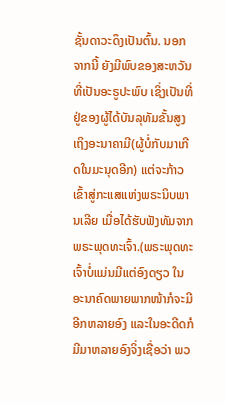ຊັ້ນດາວະດຶງເປັນຕົ້ນ. ນອກຈາກນີ້ ຍັງມີພົບຂອງສະຫວັນທີ່ເປັນອະຣູປະພົບ ເຊິ່ງເປັນທີ່ຢູ່ຂອງຜູ້ໄດ້ບັນລຸທັມຂັ້ນສູງ ເຖິງອະນາຄາມີ(ຜູ້ບໍ່ກັບມາເກີດໃນມະນຸດອີກ) ແຕ່ຈະກ້າວເຂົ້າສູ່ກະແສແຫ່ງພຣະນິບພານເລີຍ ເມື່ອໄດ້ຮັບຟັງທັມຈາກພຣະພຸດທະເຈົ້າ.(ພຣະພຸດທະເຈົ້າບໍ່ແມ່ນມີແຕ່ອົງດຽວ ໃນອະນາຄົດພາຍພາກໜ້າກໍຈະມີອີກຫລາຍອົງ ແລະໃນອະດີດກໍມີມາຫລາຍອົງຈິ່ງເຊື່ອວ່າ ພວ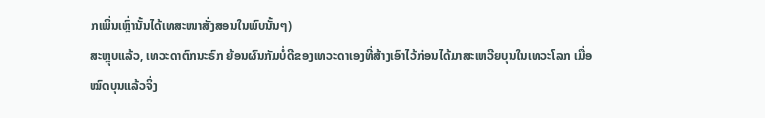ກເພິ່ນເຫຼົ່ານັ້ນໄດ້ເທສະໜາສັ່ງສອນໃນພົບນັ້ນໆ)
ສະຫຼຸບແລ້ວ, ເທວະດາຕົກນະຣົກ ຍ້ອນຜົນກັມບໍ່ດີຂອງເທວະດາເອງທີ່ສ້າງເອົາໄວ້ກ່ອນໄດ້ມາສະເຫວີຍບຸນໃນເທວະໂລກ ເມື່ອໝົດບຸນແລ້ວຈິ່ງ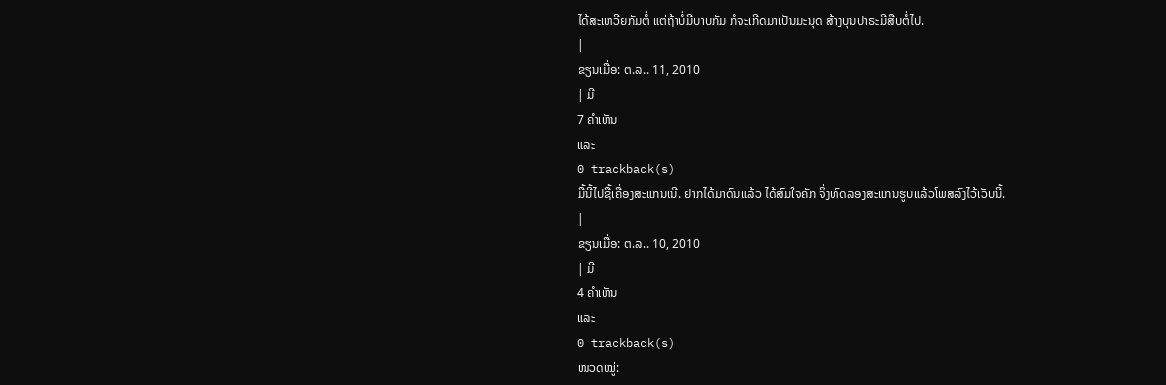ໄດ້ສະເຫວີຍກັມຕໍ່ ແຕ່ຖ້າບໍ່ມີບາບກັມ ກໍຈະເກີດມາເປັນມະນຸດ ສ້າງບຸນປາຣະມີສືບຕໍ່ໄປ.
|
ຂຽນເມື່ອ: ຕ.ລ.. 11, 2010
| ມີ
7 ຄຳເຫັນ
ແລະ
0 trackback(s)
ມື້ນີ້ໄປຊື້ເຄື່ອງສະແກນເນີ. ຢາກໄດ້ມາດົນແລ້ວ ໄດ້ສົມໃຈຄັກ ຈິ່ງທົດລອງສະແກນຮູບແລ້ວໂພສລົງໄວ້ເວັບນີ້.
|
ຂຽນເມື່ອ: ຕ.ລ.. 10, 2010
| ມີ
4 ຄຳເຫັນ
ແລະ
0 trackback(s)
ໜວດໝູ່: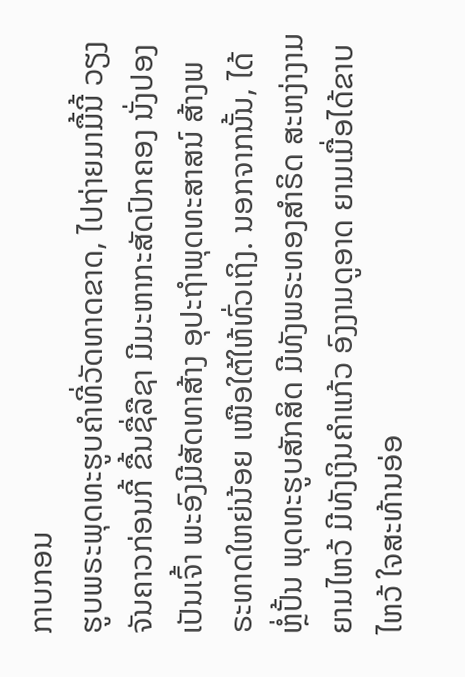ກາບກອນ
ຮູບພຣະພຸດທະຮູບຄຳທີ່ວັດທາດຂາດ, ໄປຖ່າຍມາມື້ນີ້ ວຽງຈັນຄາວກ່ອນກີ້ ຂື້ນຊື່ລືຊາ ມີມະຫາກະສັດປົກຄອງ ນັ່ງປອງເປັນເຈົ້າ ພະອົງມີສັດທາສ້າງ ອຸປະຖຳພຸດທະສາສນ໌ ສ້າງພຣະທາດໃຫຍ່ນ້ອຍ ເໜືອໃຕ້ໃຫ້ທົ່ວເຖິງ. ນອກຈາກນັ້ນ, ໄດ້ຫຼໍ່ປັ້ນ ພຸດທະຮູບສັກສິດ ມີທັງພຣະທອງສຳຣິດ ສະຫງ່າງາມຍາມໄຫວ້ ມີທັງເງິນຄຳແກ້ວ ອົງງາມດູອາດ ຍາມເມື່ອໄດ້ຂາບໄຫວ້ ໃຈສະທ້ານອ່ອ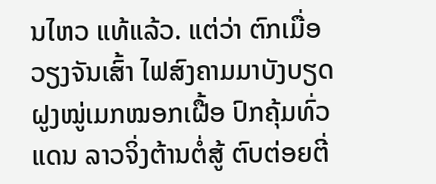ນໄຫວ ແທ້ແລ້ວ. ແຕ່ວ່າ ຕົກເມື່ອວຽງຈັນເສົ້າ ໄຟສົງຄາມມາບັງບຽດ ຝູງໝູ່ເມກໝອກເຝື້ອ ປົກຄຸ້ມທົ່ວແດນ ລາວຈິ່ງຕ້ານຕໍ່ສູ້ ຕົບຕ່ອຍຕີ່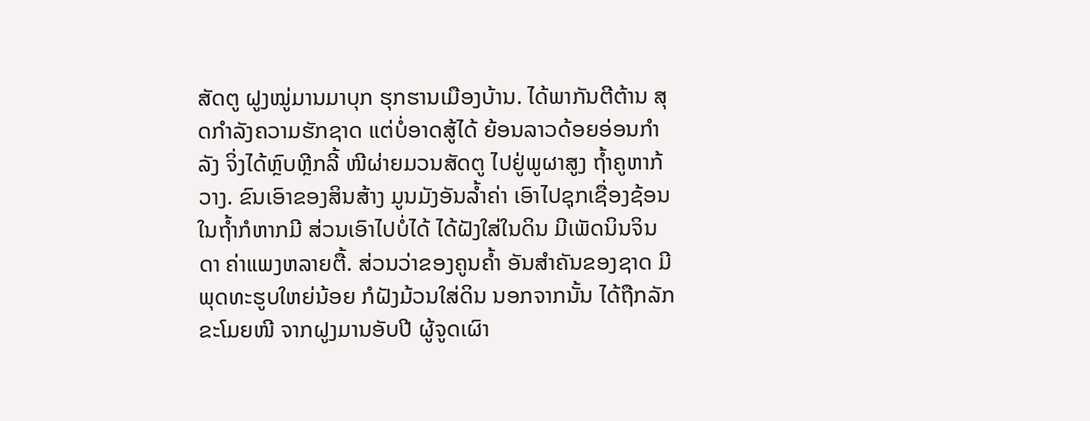ສັດຕູ ຝູງໝູ່ມານມາບຸກ ຮຸກຮານເມືອງບ້ານ. ໄດ້ພາກັນຕີຕ້ານ ສຸດກຳລັງຄວາມຮັກຊາດ ແຕ່ບໍ່ອາດສູ້ໄດ້ ຍ້ອນລາວດ້ອຍອ່ອນກຳລັງ ຈິ່ງໄດ້ຫຼົບຫຼີກລີ້ ໜີຜ່າຍມວນສັດຕູ ໄປຢູ່ພູຜາສູງ ຖ້ຳຄູຫາກ້ວາງ. ຂົນເອົາຂອງສິນສ້າງ ມູນມັງອັນລ້ຳຄ່າ ເອົາໄປຊຸກເຊື່ອງຊ້ອນ ໃນຖ້ຳກໍຫາກມີ ສ່ວນເອົາໄປບໍ່ໄດ້ ໄດ້ຝັງໃສ່ໃນດິນ ມີເພັດນິນຈິນດາ ຄ່າແພງຫລາຍຕື້. ສ່ວນວ່າຂອງຄູນຄໍ້າ ອັນສຳຄັນຂອງຊາດ ມີພຸດທະຮູບໃຫຍ່ນ້ອຍ ກໍຝັງມ້ວນໃສ່ດິນ ນອກຈາກນັ້ນ ໄດ້ຖືກລັກຂະໂມຍໜີ ຈາກຝູງມານອັບປີ ຜູ້ຈູດເຜົາ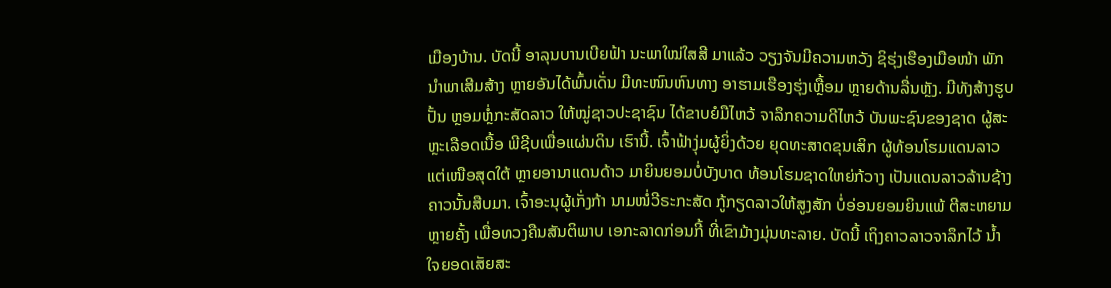ເມືອງບ້ານ. ບັດນີ້ ອາລຸນບານເບີຍຟ້າ ນະພາໃໝ່ໃສສີ ມາແລ້ວ ວຽງຈັນມີຄວາມຫວັງ ຊິຮຸ່ງເຮືອງເມືອໜ້າ ພັກນຳພາເສີມສ້າງ ຫຼາຍອັນໄດ້ພົ້ນເດັ່ນ ມີທະໜົນຫົນທາງ ອາຮາມເຮືອງຮຸ່ງເຫຼື້ອມ ຫຼາຍດ້ານລື່ນຫຼັງ. ມີທັງສ້າງຮູບປັ້ນ ຫຼອມຫຼໍ່ກະສັດລາວ ໃຫ້ໝູ່ຊາວປະຊາຊົນ ໄດ້ຂາບຍໍມືໄຫວ້ ຈາລຶກຄວາມດີໄຫວ້ ບັນພະຊົນຂອງຊາດ ຜູ້ສະຫຼະເລືອດເນື້ອ ພີຊີບເພື່ອແຜ່ນດິນ ເຮົານີ້. ເຈົ້າຟ້າງຸ່ມຜູ້ຍິ່ງດ້ວຍ ຍຸດທະສາດຂຸນເສິກ ຜູ້ທ້ອນໂຮມແດນລາວ ແຕ່ເໜືອສຸດໃຕ້ ຫຼາຍອານາແດນດ້າວ ມາຍິນຍອມບໍ່ບັງບາດ ທ້ອນໂຮມຊາດໃຫຍ່ກ້ວາງ ເປັນແດນລາວລ້ານຊ້າງ ຄາວນັ້ນສືບມາ. ເຈົ້າອະນຸຜູ້ເກັ່ງກ້າ ນາມໜໍ່ວີຣະກະສັດ ກູ້ກຽດລາວໃຫ້ສູງສັກ ບໍ່ອ່ອນຍອມຍິນແພ້ ຕີສະຫຍາມຫຼາຍຄັ້ງ ເພື່ອທວງຄືນສັນຕິພາບ ເອກະລາດກ່ອນກີ້ ທີ່ເຂົາມ້າງມຸ່ນທະລາຍ. ບັດນີ້ ເຖິງຄາວລາວຈາລຶກໄວ້ ນ້ຳໃຈຍອດເສັຍສະ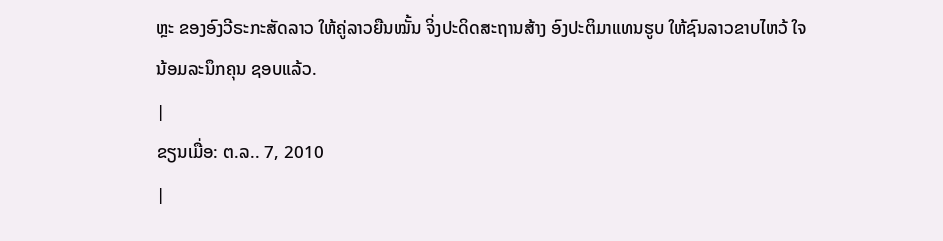ຫຼະ ຂອງອົງວີຣະກະສັດລາວ ໃຫ້ຄູ່ລາວຍືນໝັ້ນ ຈິ່ງປະດິດສະຖານສ້າງ ອົງປະຕິມາແທນຮູບ ໃຫ້ຊົນລາວຂາບໄຫວ້ ໃຈນ້ອມລະນຶກຄຸນ ຊອບແລ້ວ.
|
ຂຽນເມື່ອ: ຕ.ລ.. 7, 2010
|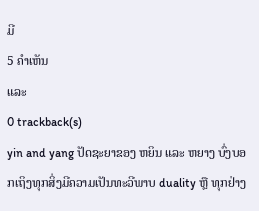ມີ
5 ຄຳເຫັນ
ແລະ
0 trackback(s)
yin and yang ປັດຊະຍາຂອງ ຫຍິນ ແລະ ຫຍາງ ບົ່ງບອກເຖິງທຸກສິ່ງມີຄວາມເປັນທະວີພາບ duality ຫຼື ທຸກຢ່າງ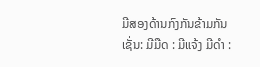ມີສອງດ້ານກົງກັນຂ້າມກັນເຊັ່ນ: ມີມືດ : ມີແຈ້ງ ມີດຳ :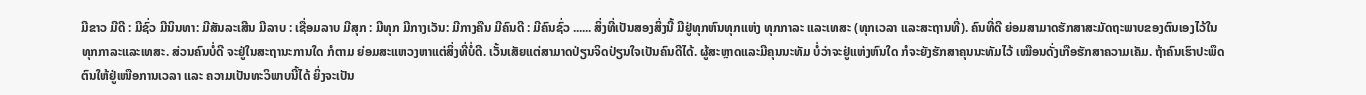ມີຂາວ ມີດີ : ມີຊົ່ວ ມີນິນທາ: ມີສັນລະເສີນ ມີລາບ : ເຊື່ອມລາບ ມີສຸກ : ມີທຸກ ມີກາງເວັນ: ມີກາງຄືນ ມີຄົນດີ : ມີຄົນຊົ່ວ ...... ສິ່ງທີ່ເປັນສອງສິ່ງນີ້ ມີຢູ່ທຸກຫົນທຸກແຫ່ງ ທຸກກາລະ ແລະເທສະ (ທຸກເວລາ ແລະສະຖານທີ່). ຄົນທີ່ດີ ຍ່ອມສາມາດຮັກສາສະມັດຖະພາບຂອງຕົນເອງໄວ້ໃນທຸກກາລະແລະເທສະ. ສ່ວນຄົນບໍ່ດີ ຈະຢູ່ໃນສະຖານະການໃດ ກໍຕາມ ຍ່ອມສະແຫວງຫາແຕ່ສິ່ງທີ່ບໍ່ດີ. ເວັ້ນເສັຍແຕ່ສາມາດປ່ຽນຈິດປ່ຽນໃຈເປັນຄົນດີໄດ້. ຜູ້ສະຫຼາດແລະມີຄຸນນະທັມ ບໍ່ວ່າຈະຢູ່ແຫ່ງຫົນໃດ ກໍຈະຍັງຮັກສາຄຸນນະທັມໄວ້ ເໝືອນດັ່ງເກືອຮັກສາຄວາມເຄັມ. ຖ້າຄົນເຮົາປະພຶດຕົນໃຫ້ຢູ່ເໜືອການເວລາ ແລະ ຄວາມເປັນທະວິພາບນີ້ໄດ້ ຍິ່ງຈະເປັນ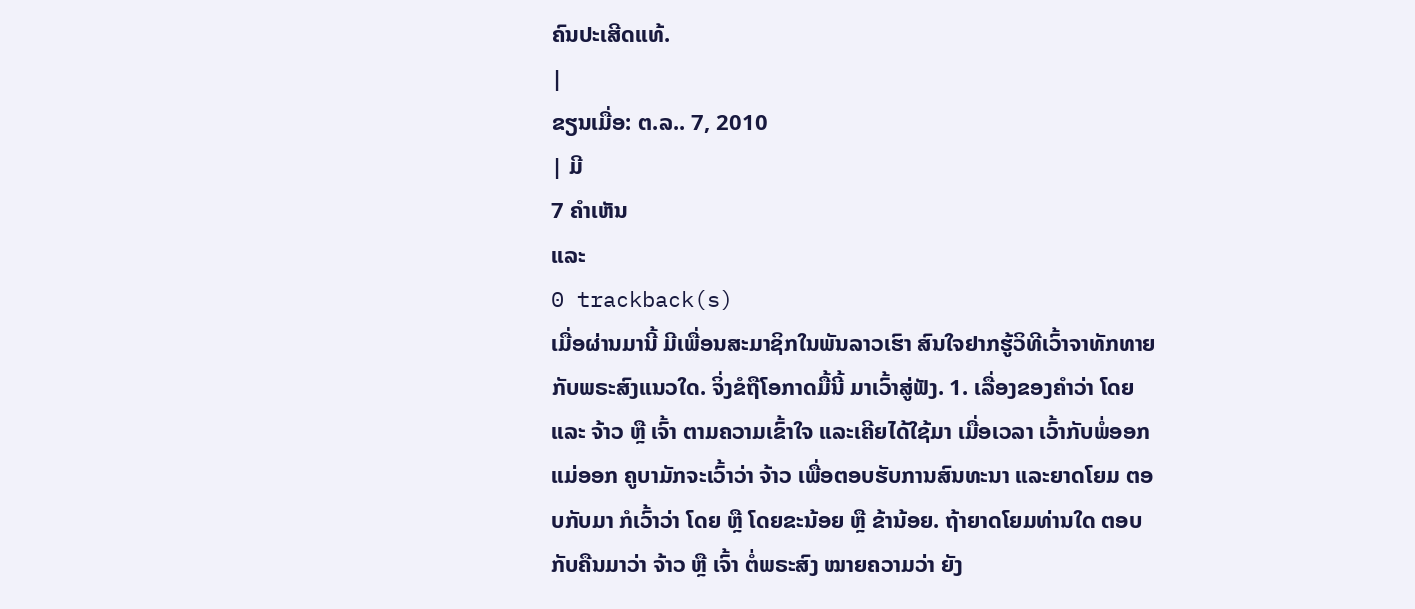ຄົນປະເສີດແທ້.
|
ຂຽນເມື່ອ: ຕ.ລ.. 7, 2010
| ມີ
7 ຄຳເຫັນ
ແລະ
0 trackback(s)
ເມື່ອຜ່ານມານີ້ ມີເພື່ອນສະມາຊິກໃນພັນລາວເຮົາ ສົນໃຈຢາກຮູ້ວິທີເວົ້າຈາທັກທາຍກັບພຣະສົງແນວໃດ. ຈິ່ງຂໍຖືໂອກາດມື້ນີ້ ມາເວົ້າສູ່ຟັງ. 1. ເລື່ອງຂອງຄຳວ່າ ໂດຍ ແລະ ຈ້າວ ຫຼື ເຈົ້າ ຕາມຄວາມເຂົ້າໃຈ ແລະເຄີຍໄດ້ໃຊ້ມາ ເມື່ອເວລາ ເວົ້າກັບພໍ່ອອກແມ່ອອກ ຄູບາມັກຈະເວົ້າວ່າ ຈ້າວ ເພື່ອຕອບຮັບການສົນທະນາ ແລະຍາດໂຍມ ຕອບກັບມາ ກໍເວົ້າວ່າ ໂດຍ ຫຼື ໂດຍຂະນ້ອຍ ຫຼື ຂ້ານ້ອຍ. ຖ້າຍາດໂຍມທ່ານໃດ ຕອບກັບຄືນມາວ່າ ຈ້າວ ຫຼື ເຈົ້າ ຕໍ່ພຣະສົງ ໝາຍຄວາມວ່າ ຍັງ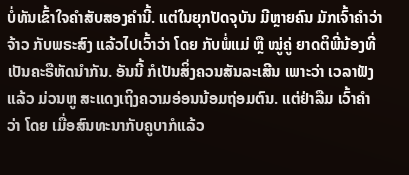ບໍ່ທັນເຂົ້າໃຈຄຳສັບສອງຄຳນີ້. ແຕ່ໃນຍຸກປັດຈຸບັນ ມີຫຼາຍຄົນ ມັກເຈົ້າຄຳວ່າ ຈ້າວ ກັບພຣະສົງ ແລ້ວໄປເວົ້າວ່າ ໂດຍ ກັບພໍ່ແມ່ ຫຼື ໝູ່ຄູ່ ຍາດຕິພີ່ນ້ອງທີ່ເປັນຄະຣືຫັດນຳກັນ. ອັນນີ້ ກໍເປັນສິ່ງຄວນສັນລະເສີນ ເພາະວ່າ ເວລາຟັງແລ້ວ ມ່ວນຫູ ສະແດງເຖິງຄວາມອ່ອນນ້ອມຖ່ອມຕົນ. ແຕ່ຢ່າລືມ ເວົ້າຄຳວ່າ ໂດຍ ເມື່ອສົນທະນາກັບຄູບາກໍແລ້ວ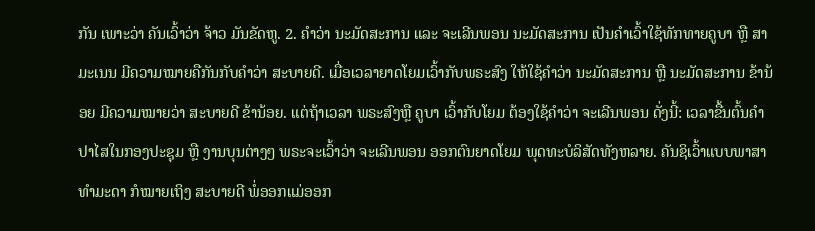ກັນ ເພາະວ່າ ຄັນເວົ້າວ່າ ຈ້າວ ມັນຂັດຫູ. 2. ຄຳວ່າ ນະມັດສະການ ແລະ ຈະເລີນພອນ ນະມັດສະການ ເປັນຄຳເວົ້າໃຊ້ທັກທາຍຄູບາ ຫຼື ສາມະເນນ ມີຄວາມໝາຍຄືກັນກັບຄຳວ່າ ສະບາຍດີ. ເມື່ອເວລາຍາດໂຍມເວົ້າກັບພຣະສົງ ໃຫ້ໃຊ້ຄຳວ່າ ນະມັດສະການ ຫຼື ນະມັດສະການ ຂ້ານ້ອຍ ມີຄວາມໝາຍວ່າ ສະບາຍດີ ຂ້ານ້ອຍ. ແຕ່ຖ້າເວລາ ພຣະສົງຫຼື ຄູບາ ເວົ້າກັບໂຍມ ຕ້ອງໃຊ້ຄຳວ່າ ຈະເລີນພອນ ດັ່ງນີ້: ເວລາຂື້ນຕົ້ນຄຳປາໄສໃນກອງປະຊຸມ ຫຼື ງານບຸນຕ່າງໆ ພຣະຈະເວົ້າວ່າ ຈະເລີນພອນ ອອກຕົນຍາດໂຍມ ພຸດທະບໍລິສັດທັງຫລາຍ. ຄັນຊິເວົ້າແບບພາສາທຳມະດາ ກໍໝາຍເຖິງ ສະບາຍດີ ພໍ່ອອກແມ່ອອກ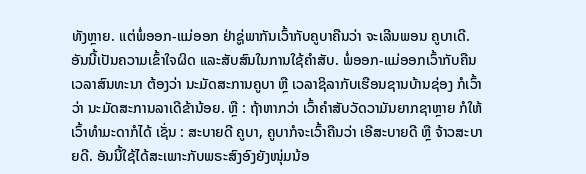ທັງຫຼາຍ. ແຕ່ພໍ່ອອກ-ແມ່ອອກ ຢ່າຊູ່ພາກັນເວົ້າກັບຄູບາຄືນວ່າ ຈະເລີນພອນ ຄູບາເດີ. ອັນນີ້ເປັນຄວາມເຂົ້າໃຈຜິດ ແລະສັບສົນໃນການໃຊ້ຄຳສັບ. ພໍ່ອອກ-ແມ່ອອກເວົ້າກັບຄືນ ເວລາສົນທະນາ ຕ້ອງວ່າ ນະມັດສະການຄູບາ ຫຼື ເວລາຊິລາກັບເຮືອນຊານບ້ານຊ່ອງ ກໍເວົ້າວ່າ ນະມັດສະການລາເດີຂ້ານ້ອຍ. ຫຼື : ຖ້າຫາກວ່າ ເວົ້າຄຳສັບວັດວາມັນຍາກຊາຫຼາຍ ກໍໃຫ້ເວົ້າທຳມະດາກໍໄດ້ ເຊັ່ນ : ສະບາຍດີ ຄູບາ, ຄູບາກໍຈະເວົ້າຄືນວ່າ ເອີສະບາຍດີ ຫຼື ຈ້າວສະບາຍດີ. ອັນນີ້ໃຊ້ໄດ້ສະເພາະກັບພຣະສົງອົງຍັງໜຸ່ມນ້ອ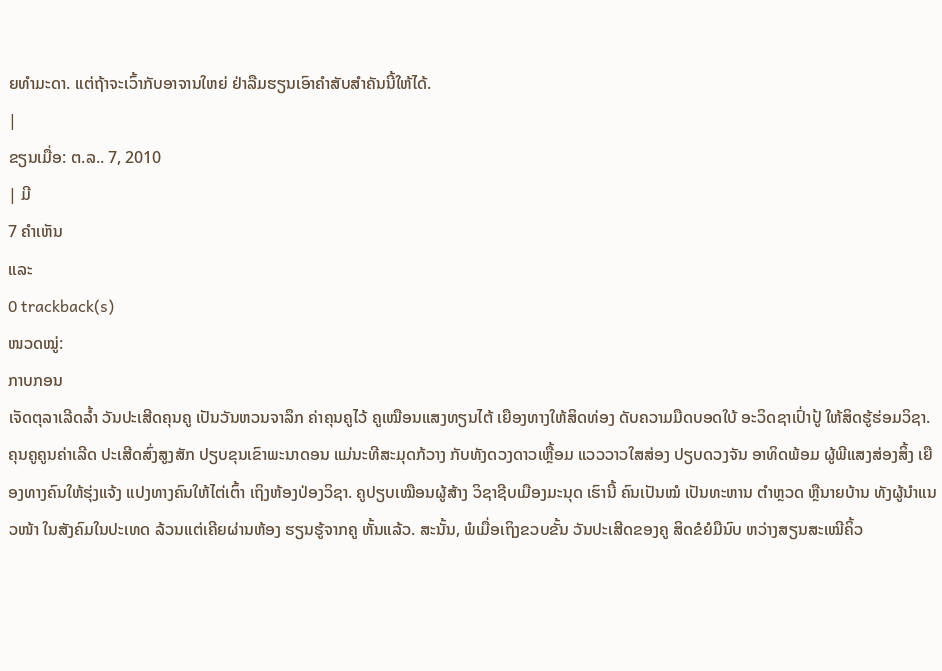ຍທຳມະດາ. ແຕ່ຖ້າຈະເວົ້າກັບອາຈານໃຫຍ່ ຢ່າລືມຮຽນເອົາຄຳສັບສຳຄັນນີ້ໃຫ້ໄດ້.
|
ຂຽນເມື່ອ: ຕ.ລ.. 7, 2010
| ມີ
7 ຄຳເຫັນ
ແລະ
0 trackback(s)
ໜວດໝູ່:
ກາບກອນ
ເຈັດຕຸລາເລີດລ້ຳ ວັນປະເສີດຄຸນຄູ ເປັນວັນຫວນຈາລຶກ ຄ່າຄຸນຄູໄວ້ ຄູເໝືອນແສງທຽນໄຕ້ ເຍືອງທາງໃຫ້ສິດທ່ອງ ດັບຄວາມມືດບອດໃບ້ ອະວິດຊາເປົ່າປູ້ ໃຫ້ສິດຮູ້ຮ່ອມວິຊາ. ຄຸນຄູຄູນຄ່າເລີດ ປະເສີດສົ່ງສູງສັກ ປຽບຂຸນເຂົາພະນາດອນ ແມ່ນະທີສະມຸດກ້ວາງ ກັບທັງດວງດາວເຫຼື້ອມ ແວວວາວໃສສ່ອງ ປຽບດວງຈັນ ອາທິດພ້ອມ ຜູ້ພີແສງສ່ອງສິ້ງ ເຍືອງທາງຄົນໃຫ້ຮຸ່ງແຈ້ງ ແປງທາງຄົນໃຫ້ໄຕ່ເຕົ້າ ເຖິງຫ້ອງປ່ອງວິຊາ. ຄູປຽບເໝືອນຜູ້ສ້າງ ວິຊາຊີບເມືອງມະນຸດ ເຮົານີ້ ຄົນເປັນໝໍ ເປັນທະຫານ ຕຳຫຼວດ ຫຼືນາຍບ້ານ ທັງຜູ້ນຳແນວໜ້າ ໃນສັງຄົມໃນປະເທດ ລ້ວນແຕ່ເຄີຍຜ່ານຫ້ອງ ຮຽນຮູ້ຈາກຄູ ຫັ້ນແລ້ວ. ສະນັ້ນ, ພໍເມື່ອເຖິງຂວບຂັ້ນ ວັນປະເສີດຂອງຄູ ສິດຂໍຍໍມືນົບ ຫວ່າງສຽນສະເໝີຄິ້ວ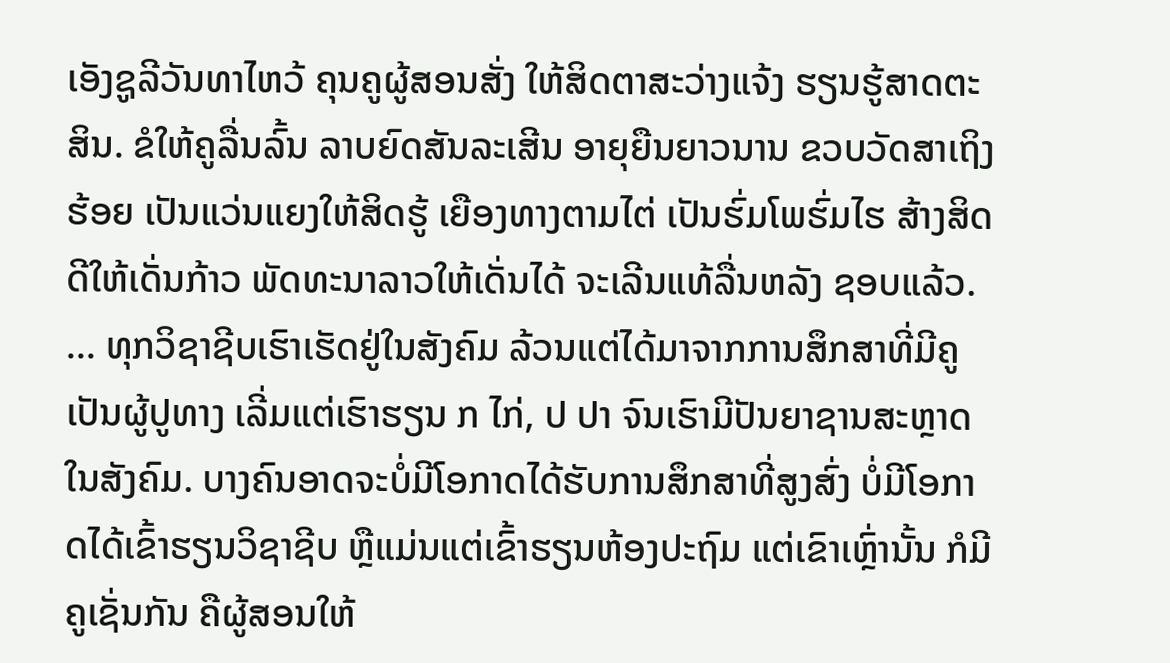ເອັງຊູລີວັນທາໄຫວ້ ຄຸນຄູຜູ້ສອນສັ່ງ ໃຫ້ສິດຕາສະວ່າງແຈ້ງ ຮຽນຮູ້ສາດຕະສິນ. ຂໍໃຫ້ຄູລື່ນລົ້ນ ລາບຍົດສັນລະເສີນ ອາຍຸຍືນຍາວນານ ຂວບວັດສາເຖິງຮ້ອຍ ເປັນແວ່ນແຍງໃຫ້ສິດຮູ້ ເຍືອງທາງຕາມໄຕ່ ເປັນຮົ່ມໂພຮົ່ມໄຮ ສ້າງສິດດີໃຫ້ເດັ່ນກ້າວ ພັດທະນາລາວໃຫ້ເດັ່ນໄດ້ ຈະເລີນແທ້ລື່ນຫລັງ ຊອບແລ້ວ. ... ທຸກວິຊາຊີບເຮົາເຮັດຢູ່ໃນສັງຄົມ ລ້ວນແຕ່ໄດ້ມາຈາກການສຶກສາທີ່ມີຄູເປັນຜູ້ປູທາງ ເລີ່ມແຕ່ເຮົາຮຽນ ກ ໄກ່, ປ ປາ ຈົນເຮົາມີປັນຍາຊານສະຫຼາດໃນສັງຄົມ. ບາງຄົນອາດຈະບໍ່ມີໂອກາດໄດ້ຮັບການສຶກສາທີ່ສູງສົ່ງ ບໍ່ມີໂອກາດໄດ້ເຂົ້າຮຽນວິຊາຊີບ ຫຼືແມ່ນແຕ່ເຂົ້າຮຽນຫ້ອງປະຖົມ ແຕ່ເຂົາເຫຼົ່ານັ້ນ ກໍມີຄູເຊັ່ນກັນ ຄືຜູ້ສອນໃຫ້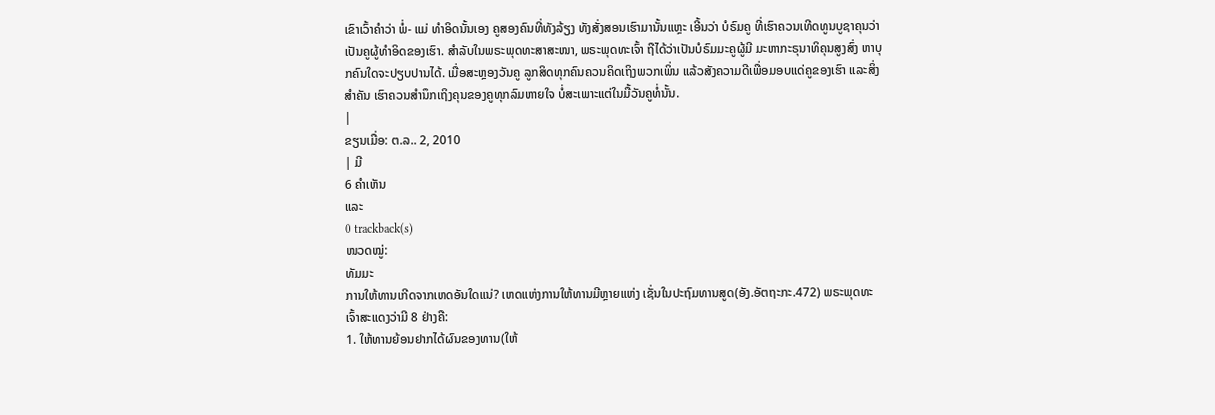ເຂົາເວົ້າຄຳວ່າ ພໍ່- ແມ່ ທຳອິດນັ້ນເອງ ຄູສອງຄົນທີ່ທັງລ້ຽງ ທັງສັ່ງສອນເຮົາມານັ້ນແຫຼະ ເອີ້ນວ່າ ບໍຣົມຄູ ທີ່ເຮົາຄວນເທີດທູນບູຊາຄຸນວ່າເປັນຄູຜູ້ທຳອິດຂອງເຮົາ. ສຳລັບໃນພຣະພຸດທະສາສະໜາ, ພຣະພຸດທະເຈົ້າ ຖືໄດ້ວ່າເປັນບໍຣົມມະຄູຜູ້ມີ ມະຫາກະຣຸນາທິຄຸນສູງສົ່ງ ຫາບຸກຄົນໃດຈະປຽບປານໄດ້. ເມື່ອສະຫຼອງວັນຄູ ລູກສິດທຸກຄົນຄວນຄິດເຖິງພວກເພິ່ນ ແລ້ວສັງຄວາມດີເພື່ອມອບແດ່ຄູຂອງເຮົາ ແລະສິ່ງສຳຄັນ ເຮົາຄວນສຳນຶກເຖິງຄຸນຂອງຄູທຸກລົມຫາຍໃຈ ບໍ່ສະເພາະແຕ່ໃນມື້ວັນຄູທໍ່ນັ້ນ.
|
ຂຽນເມື່ອ: ຕ.ລ.. 2, 2010
| ມີ
6 ຄຳເຫັນ
ແລະ
0 trackback(s)
ໜວດໝູ່:
ທັມມະ
ການໃຫ້ທານເກີດຈາກເຫດອັນໃດແນ່? ເຫດແຫ່ງການໃຫ້ທານມີຫຼາຍແຫ່ງ ເຊັ່ນໃນປະຖົມທານສູດ(ອັງ.ອັຕຖະກະ.472) ພຣະພຸດທະເຈົ້າສະແດງວ່າມີ 8 ຢ່າງຄື:
1. ໃຫ້ທານຍ້ອນຢາກໄດ້ຜົນຂອງທານ(ໃຫ້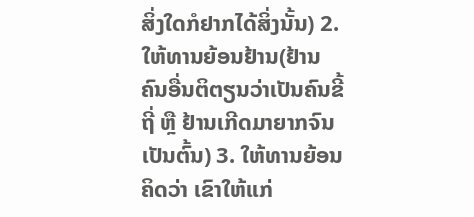ສິ່ງໃດກໍຢາກໄດ້ສິ່ງນັ້ນ) 2. ໃຫ້ທານຍ້ອນຢ້ານ(ຢ້ານຄົນອື່ນຕິຕຽນວ່າເປັນຄົນຂີ້ຖີ່ ຫຼື ຢ້ານເກີດມາຍາກຈົນເປັນຕົ້ນ) 3. ໃຫ້ທານຍ້ອນຄິດວ່າ ເຂົາໃຫ້ແກ່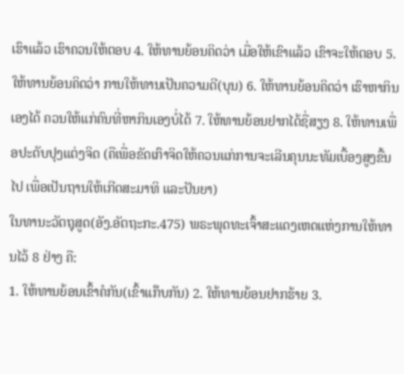ເຮົາແລ້ວ ເຮົາຄວນໃຫ້ຕອບ 4. ໃຫ້ທານຍ້ອນຄິດວ່າ ເມື່ອໃຫ້ເຂົາແລ້ວ ເຂົາຈະໃຫ້ຕອບ 5. ໃຫ້ທານຍ້ອນຄິດວ່າ ການໃຫ້ທານເປັນຄວາມດີ(ບຸນ) 6. ໃຫ້ທານຍ້ອນຄິດວ່າ ເຮົາຫາກິນເອງໄດ້ ຄວນໃຫ້ແກ່ຄົນທີ່ຫາກິນເອງບໍ່ໄດ້ 7. ໃຫ້ທານຍ້ອນຢາກໄດ້ຊື່ສຽງ 8. ໃຫ້ທານເພື່ອປະດັບປຸງແຕ່ງຈິດ (ຄືເພື່ອຂັດເກົາຈິດໃຫ້ຄວນແກ່ການຈະເລີນຄຸນນະທັມເບື້ອງສູງຂື້ນໄປ ເພື່ອເປັນຖານໃຫ້ເກີດສະມາທິ ແລະປັນຍາ)
ໃນທານະວັຕຖຸສູດ(ອັງ.ອັຕຖະກະ.475) ພຣະພຸດທະເຈົ້າສະແດງເຫດແຫ່ງການໃຫ້ທານໄວ້ 8 ຢ່າງ ຄື:
1. ໃຫ້ທານຍ້ອນເຂົ້າຄໍກັນ(ເຂົ້າແກ໊ບກັນ) 2. ໃຫ້ທານຍ້ອນຢາກຮ້າຍ 3.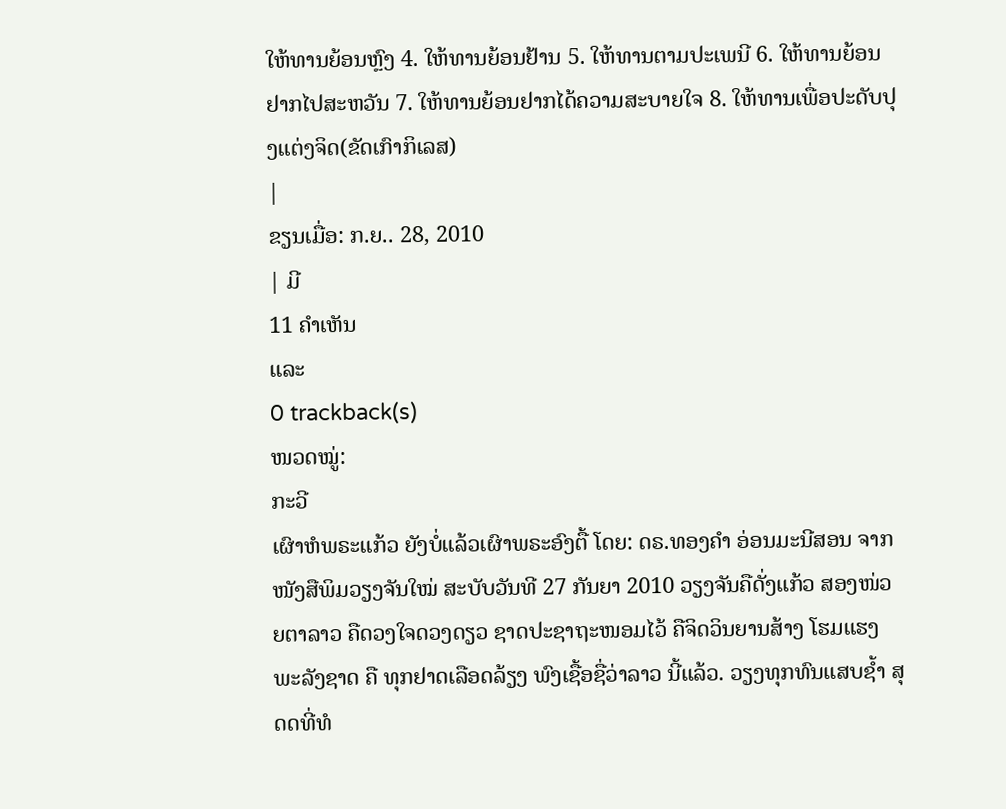ໃຫ້ທານຍ້ອນຫຼົງ 4. ໃຫ້ທານຍ້ອນຢ້ານ 5. ໃຫ້ທານຕາມປະເພນີ 6. ໃຫ້ທານຍ້ອນຢາກໄປສະຫວັນ 7. ໃຫ້ທານຍ້ອນຢາກໄດ້ຄວາມສະບາຍໃຈ 8. ໃຫ້ທານເພື່ອປະດັບປຸງແຕ່ງຈິດ(ຂັດເກົາກິເລສ)
|
ຂຽນເມື່ອ: ກ.ຍ.. 28, 2010
| ມີ
11 ຄຳເຫັນ
ແລະ
0 trackback(s)
ໜວດໝູ່:
ກະວີ
ເຜົາຫໍພຣະແກ້ວ ຍັງບໍ່ແລ້ວເຜົາພຣະອົງຕື້ ໂດຍ: ດຣ.ທອງຄຳ ອ່ອນມະນີສອນ ຈາກໜັງສືພິມວຽງຈັນໃໝ່ ສະບັບວັນທີ 27 ກັນຍາ 2010 ວຽງຈັນຄືດັ່ງແກ້ວ ສອງໜ່ວຍຕາລາວ ຄືດວງໃຈດວງດຽວ ຊາດປະຊາຖະໜອມໄວ້ ຄືຈິດວິນຍານສ້າງ ໂຮມແຮງພະລັງຊາດ ຄື ທຸກຢາດເລືອດລ້ຽງ ພົງເຊື້ອຊື່ວ່າລາວ ນີ້ແລ້ວ. ວຽງທຸກທົນແສບຊ້ຳ ສຸດດທີ່ທໍ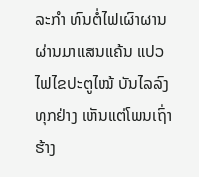ລະກຳ ທົນຕໍ່ໄຟເຜົາຜານ ຜ່ານມາແສນແຄ້ນ ແປວໄຟໄຂປະຕູໄໝ້ ບັນໄລລົງທຸກຢ່າງ ເຫັນແຕ່ໂພນເຖົ່າຮ້າງ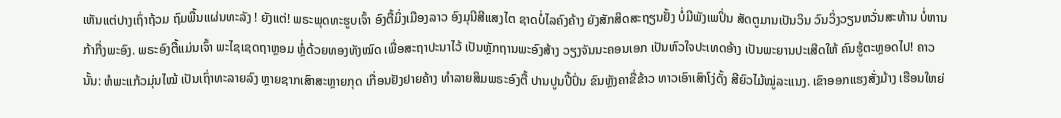ເຫັນແຕ່ປາງເຖົ່າຖ້ວມ ຖົມພື້ນແຜ່ນທະລັງ ! ຍັງແຕ່! ພຣະພຸດທະຮູບເຈົ້າ ອົງຕື້ມິ່ງເມືອງລາວ ອົງມຸນີສີແສງໄຕ ຊາດບໍ່ໄລຄົງຄ້າງ ຍັງສັກສິດສະຖຽນຢັ້ງ ບໍ່ມີພັງເພປິ່ນ ສັດຕູມານເປັນວິນ ວົນວິ່ງວຽນຫວັ່ນສະທ້ານ ບໍ່ຫານກ້າກື່ງພະອົງ. ພຣະອົງຕື້ແມ່ນເຈົ້າ ພະໄຊເຊດຖາຫຼອມ ຫຼໍ່ດ້ວຍທອງທັງໝົດ ເພື່ອສະຖາປະນາໄວ້ ເປັນຫຼັກຖານພະອົງສ້າງ ວຽງຈັນນະຄອນເອກ ເປັນຫົວໃຈປະເທດອ້າງ ເປັນພະຍານປະເສີດໃຫ້ ຄົນຮູ້ຕະຫຼອດໄປ! ຄາວນັ້ນ: ຫໍພະແກ້ວມຸ່ນໄໝ້ ເປັນເຖົ່າທະລາຍລົງ ຫຼາຍຊາກເສົາສະຫຼາຍກຸດ ເກື່ອນຢັງຢາຍຄ້າງ ທຳລາຍສິມພຣະອົງຕື້ ປານປູນປີ້ປົ່ນ ຂົນຫຼັງຄາຂື່ຂ້າວ ທາວເອົາເສົາໂງ່ດັ້ງ ສີຍົວໄມ້ໝູ່ລະແນງ. ເຂົາອອກແຮງສັ່ງມ້າງ ເຮືອນໃຫຍ່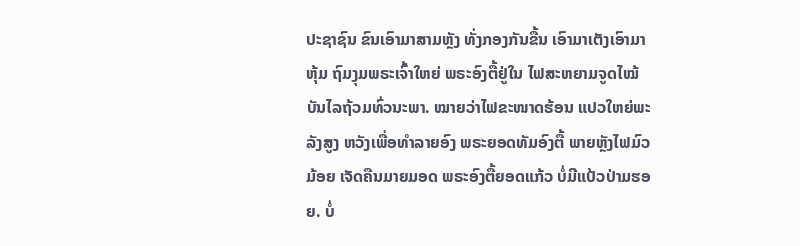ປະຊາຊົນ ຂົນເອົາມາສາມຫຼັງ ທັ່ງກອງກັນຂື້ນ ເອົາມາເຕັງເອົາມາຫຸ້ມ ຖົມງຸມພຣະເຈົ້າໃຫຍ່ ພຣະອົງຕື້ຢູ່ໃນ ໄຟສະຫຍາມຈູດໄໝ້ ບັນໄລຖ້ວມທົ່ວນະພາ. ໝາຍວ່າໄຟຂະໜາດຮ້ອນ ແປວໃຫຍ່ພະລັງສູງ ຫວັງເພື່ອທຳລາຍອົງ ພຣະຍອດທັມອົງຕື້ ພາຍຫຼັງໄຟມົວມ້ອຍ ເຈັດຄືນມາຍມອດ ພຣະອົງຕື້ຍອດແກ້ວ ບໍ່ມີແປ້ວປ່າມຮອຍ. ບໍ່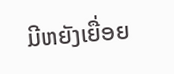ມີຫຍັງເຍື່ອຍ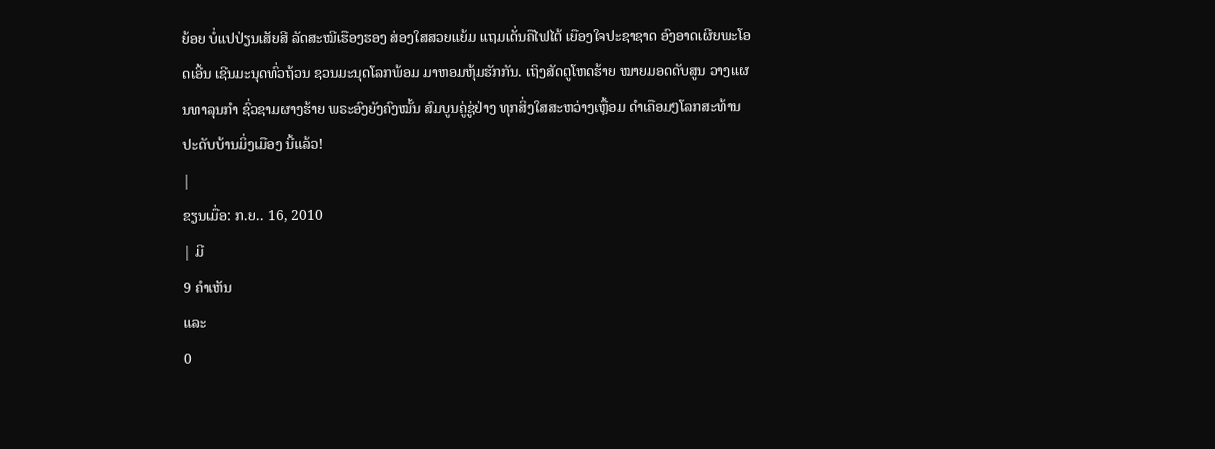ຍ້ອຍ ບໍ່ແປປ່ຽນເສັຍສີ ລັດສະໝີເຮືອງຮອງ ສ່ອງໃສສວຍແຍ້ມ ແຖມເດັ່ນຄືໄຟໄຕ້ ເຍືອງໃຈປະຊາຊາດ ອົງອາດເຜີຍພະໂອດເອີ້ນ ເຊີນມະນຸດທົ່ວຖ້ວນ ຊວນມະນຸດໂລກພ້ອມ ມາຫອມຫຸ້ມຮັກກັນ. ເຖິງສັດຕູໂຫດຮ້າຍ ໝາຍມອດດັບສູນ ວາງແຜນທາລຸນກຳ ຊົ່ວຊາມຜາງຮ້າຍ ພຣະອົງຍັງຄົງໝັ້ນ ສົມບູນຄູ່ຊູ່ຢ່າງ ທຸກສິ່ງໃສສະຫວ່າງເຫຼື້ອມ ດຳເຄືອມໆໂລກສະທ້ານ ປະດັບບ້ານມິ່ງເມືອງ ນີ້ແລ້ວ!
|
ຂຽນເມື່ອ: ກ.ຍ.. 16, 2010
| ມີ
9 ຄຳເຫັນ
ແລະ
0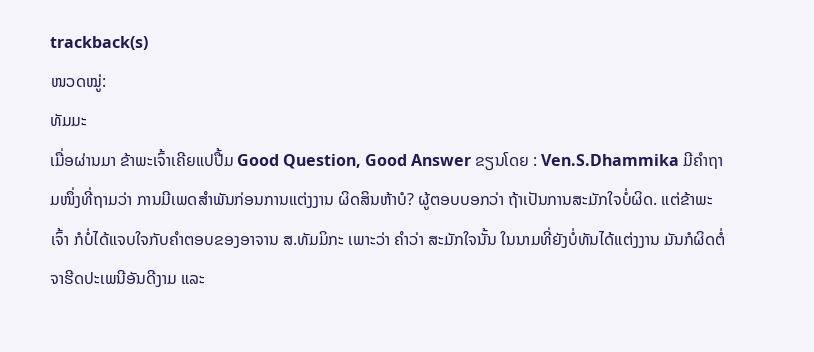trackback(s)
ໜວດໝູ່:
ທັມມະ
ເມື່ອຜ່ານມາ ຂ້າພະເຈົ້າເຄີຍແປປື້ມ Good Question, Good Answer ຂຽນໂດຍ : Ven.S.Dhammika ມີຄຳຖາມໜຶ່ງທີ່ຖາມວ່າ ການມີເພດສຳພັນກ່ອນການແຕ່ງງານ ຜິດສິນຫ້າບໍ? ຜູ້ຕອບບອກວ່າ ຖ້າເປັນການສະມັກໃຈບໍ່ຜິດ. ແຕ່ຂ້າພະເຈົ້າ ກໍບໍ່ໄດ້ແຈບໃຈກັບຄຳຕອບຂອງອາຈານ ສ.ທັມມິກະ ເພາະວ່າ ຄຳວ່າ ສະມັກໃຈນັ້ນ ໃນນາມທີ່ຍັງບໍ່ທັນໄດ້ແຕ່ງງານ ມັນກໍຜິດຕໍ່ຈາຮີດປະເພນີອັນດີງາມ ແລະ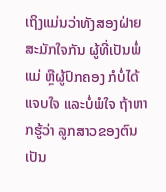ເຖິງແມ່ນວ່າທັງສອງຝ່າຍສະມັກໃຈກັນ ຜູ້ທີ່ເປັນພໍ່ແມ່ ຫຼືຜູ້ປົກຄອງ ກໍບໍ່ໄດ້ແຈບໃຈ ແລະບໍ່ພໍໃຈ ຖ້າຫາກຮູ້ວ່າ ລູກສາວຂອງຕົນເປັນ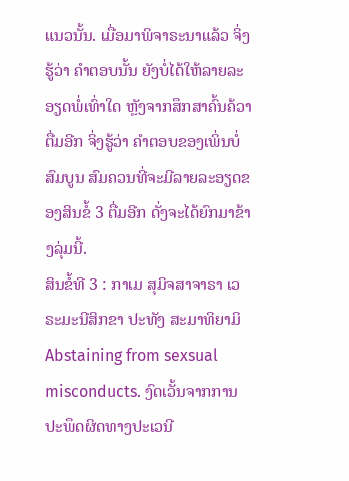ແນວນັ້ນ. ເມື່ອມາພິຈາຣະນາແລ້ວ ຈິ່ງຮູ້ວ່າ ຄຳຕອບນັ້ນ ຍັງບໍ່ໄດ້ໃຫ້ລາຍລະອຽດພໍ່ເທົ່າໃດ ຫຼັງຈາກສຶກສາຄົ້ນຄ້ວາຕື່ມອີກ ຈິ່ງຮູ້ວ່າ ຄຳຕອບຂອງເພິ່ນບໍ່ສົມບູນ ສົມຄວນທີ່ຈະມີລາຍລະອຽດຂອງສິນຂໍ້ 3 ຕື່ມອີກ ດັ່ງຈະໄດ້ຍົກມາຂ້າງລຸ່ມນີ້.
ສິນຂໍ້ທີ 3 : ກາເມ ສຸມິຈສາຈາຣາ ເວຣະມະນີສິກຂາ ປະທັງ ສະມາທິຍາມິ Abstaining from sexsual misconducts. ງົດເວັ້ນຈາກການປະພຶດຜິດທາງປະເວນີ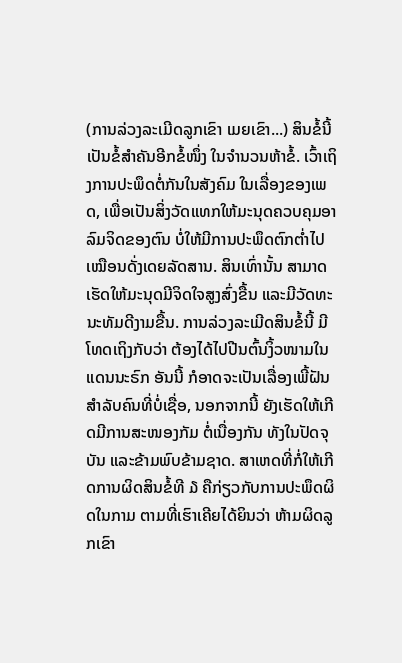(ການລ່ວງລະເມີດລູກເຂົາ ເມຍເຂົາ...) ສິນຂໍ້ນີ້ ເປັນຂໍ້ສຳຄັນອີກຂໍ້ໜຶ່ງ ໃນຈຳນວນຫ້າຂໍ້. ເວົ້າເຖິງການປະພຶດຕໍ່ກັນໃນສັງຄົມ ໃນເລື່ອງຂອງເພດ, ເພື່ອເປັນສິ່ງວັດແທກໃຫ້ມະນຸດຄວບຄຸມອາລົມຈິດຂອງຕົນ ບໍ່ໃຫ້ມີການປະພຶດຕົກຕ່ຳໄປ ເໝືອນດັ່ງເດຍລັດສານ. ສິນເທົ່ານັ້ນ ສາມາດເຮັດໃຫ້ມະນຸດມີຈິດໃຈສູງສົ່ງຂື້ນ ແລະມີວັດທະນະທັມດີງາມຂື້ນ. ການລ່ວງລະເມີດສິນຂໍ້ນີ້ ມີໂທດເຖິງກັບວ່າ ຕ້ອງໄດ້ໄປປີນຕົ້ນງິ້ວໜາມໃນແດນນະຣົກ ອັນນີ້ ກໍອາດຈະເປັນເລື່ອງເພີ້ຝັນສຳລັບຄົນທີ່ບໍ່ເຊື່ອ, ນອກຈາກນີ້ ຍັງເຮັດໃຫ້ເກີດມີການສະໜອງກັມ ຕໍ່ເນື່ອງກັນ ທັງໃນປັດຈຸບັນ ແລະຂ້າມພົບຂ້າມຊາດ. ສາເຫດທີ່ກໍ່ໃຫ້ເກີດການຜິດສິນຂໍ້ທີ ໓ ຄືກ່ຽວກັບການປະພຶດຜິດໃນກາມ ຕາມທີ່ເຮົາເຄີຍໄດ້ຍິນວ່າ ຫ້າມຜິດລູກເຂົາ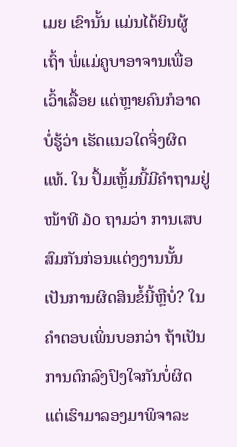ເມຍ ເຂົານັ້ນ ແມ່ນໄດ້ຍິນຜູ້ເຖົ້າ ພໍ່ແມ່ຄູບາອາຈານເພື່ອເວົ້າເລື້ອຍ ແຕ່ຫຼາຍຄົນກໍອາດບໍ່ຮູ້ວ່າ ເຮັດແນວໃດຈິ່ງຜິດແທ້. ໃນ ປຶ້ມເຫຼັ້ມນີ້ມີຄຳຖາມຢູ່ໜ້າທີ ໓໐ ຖາມວ່າ ການເສບສົມກັນກ່ອນແຕ່ງງານນັ້ນ ເປັນການຜິດສິນຂໍ້ນີ້ຫຼືບໍ່? ໃນຄຳຕອບເພິ່ນບອກວ່າ ຖ້າເປັນການຕົກລົງປົງໃຈກັນບໍ່ຜິດ ແຕ່ເຮົາມາລອງມາພິຈາລະ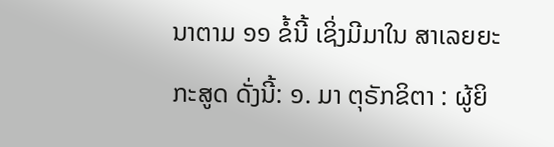ນາຕາມ ໑໑ ຂໍ້ນີ້ ເຊິ່ງມີມາໃນ ສາເລຍຍະກະສູດ ດັ່ງນີ້: ໑. ມາ ຕຸຣັກຂິຕາ : ຜູ້ຍິ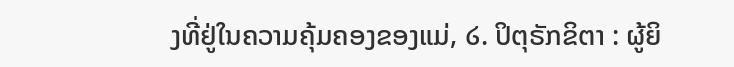ງທີ່ຢູ່ໃນຄວາມຄຸ້ມຄອງຂອງແມ່, ໒. ປິຕຸຣັກຂິຕາ : ຜູ້ຍິ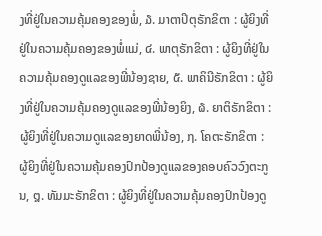ງທີ່ຢູ່ໃນຄວາມຄຸ້ມຄອງຂອງພໍ່, ໓. ມາຕາປິຕຸຣັກຂິຕາ : ຜູ້ຍິງທີ່ຢູ່ໃນຄວາມຄຸ້ມຄອງຂອງພໍ່ແມ່, ໔. ພາຕຸຣັກຂິຕາ : ຜູ້ຍິງທີ່ຢູ່ໃນຄວາມຄຸ້ມຄອງດູແລຂອງພີ່ນ້ອງຊາຍ, ໕. ພາຄິນີຣັກຂິຕາ : ຜູ້ຍິງທີ່ຢູ່ໃນຄວາມຄຸ້ມຄອງດູແລຂອງພີ່ນ້ອງຍິງ, ໖. ຍາຕິຣັກຂິຕາ : ຜູ້ຍິງທີ່ຢູ່ໃນຄວາມດູແລຂອງຍາດພີ່ນ້ອງ, ໗. ໂຄຕະຣັກຂິຕາ : ຜູ້ຍິງທີ່ຢູ່ໃນຄວາມຄຸ້ມຄອງປົກປ້ອງດູແລຂອງຄອບຄົວວົງຕະກູນ, ໘. ທັມມະຣັກຂິຕາ : ຜູ້ຍິງທີ່ຢູ່ໃນຄວາມຄຸ້ມຄອງປົກປ້ອງດູ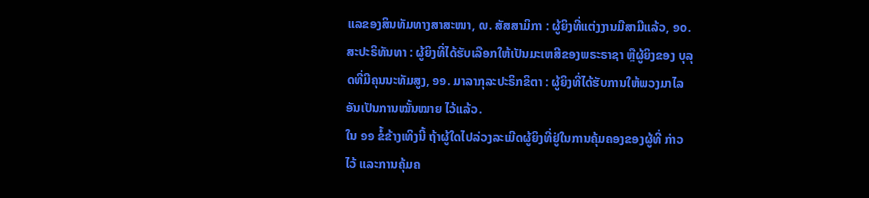ແລຂອງສິນທັມທາງສາສະໜາ, ໙. ສັສສາມິກາ : ຜູ້ຍິງທີ່ແຕ່ງງານມີສາມີແລ້ວ, ໑໐. ສະປະຣິທັນທາ : ຜູ້ຍິງທີ່ໄດ້ຮັບເລືອກໃຫ້ເປັນມະເຫສີຂອງພຣະຣາຊາ ຫຼືຜູ້ຍິງຂອງ ບຸລຸດທີ່ມີຄຸນນະທັມສູງ, ໑໑. ມາລາກຸລະປະຣິກຂິຕາ : ຜູ້ຍິງທີ່ໄດ້ຮັບການໃຫ້ພວງມາໄລອັນເປັນການໝັ້ນໝາຍ ໄວ້ແລ້ວ.
ໃນ ໑໑ ຂໍ້ຂ້າງເທິງນີ້ ຖ້າຜູ້ໃດໄປລ່ວງລະເມີດຜູ້ຍິງທີ່ຢູ່ໃນການຄຸ້ມຄອງຂອງຜູ້ທີ່ ກ່າວໄວ້ ແລະການຄຸ້ມຄ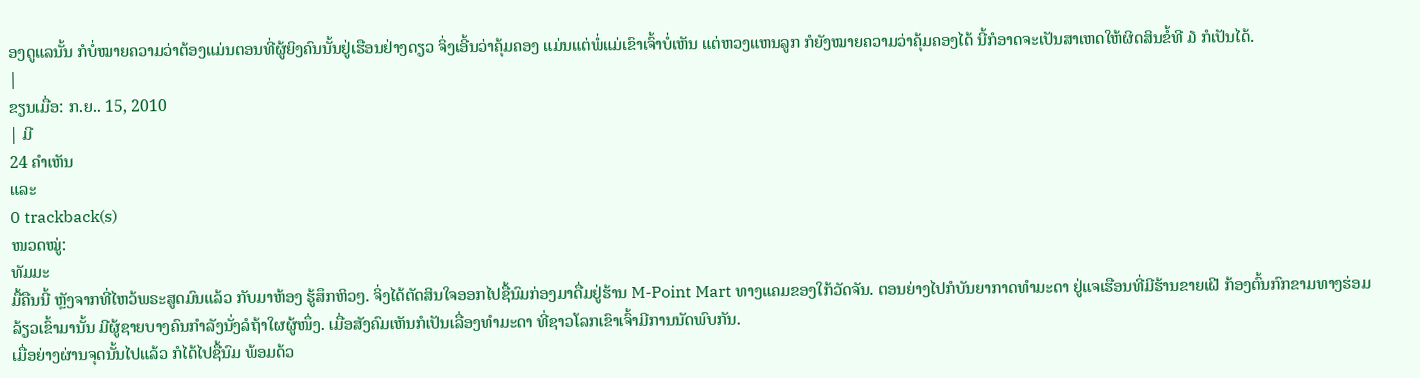ອງດູແລນັ້ນ ກໍບໍ່ໝາຍຄວາມວ່າຕ້ອງແມ່ນຕອນທີ່ຜູ້ຍິງຄົນນັ້ນຢູ່ເຮືອນຢ່າງດຽວ ຈິ່ງເອີ້ນວ່າຄຸ້ມຄອງ ແມ່ນແຕ່ພໍ່ແມ່ເຂົາເຈົ້າບໍ່ເຫັນ ແຕ່ຫວງແຫນລູກ ກໍຍັງໝາຍຄວາມວ່າຄຸ້ມຄອງໄດ້ ນີ້ກໍອາດຈະເປັນສາເຫດໃຫ້ຜິດສິນຂໍ້ທີ ໓ ກໍເປັນໄດ້.
|
ຂຽນເມື່ອ: ກ.ຍ.. 15, 2010
| ມີ
24 ຄຳເຫັນ
ແລະ
0 trackback(s)
ໜວດໝູ່:
ທັມມະ
ມື້ຄືນນີ້ ຫຼັງຈາກທີ່ໄຫວ້ພຣະສູດມົນແລ້ວ ກັບມາຫ້ອງ ຮູ້ສຶກຫິວໆ. ຈິ່ງໄດ້ຕັດສິນໃຈອອກໄປຊື້ນົມກ່ອງມາດື່ມຢູ່ຮ້ານ M-Point Mart ທາງແຄມຂອງໃກ້ວັດຈັນ. ຕອນຍ່າງໄປກໍບັນຍາກາດທຳມະດາ ຢູ່ແຈເຮືອນທີ່ມີຮ້ານຂາຍເຝີ ກ້ອງຕົ້ນກົກຂາມທາງຮ່ອມລ້ຽວເຂົ້າມານັ້ນ ມີຜູ້ຊາຍບາງຄົນກຳລັງນັ່ງລໍຖ້າໃຜຜູ້ໜຶ່ງ. ເມື່ອສັງຄົມເຫັນກໍເປັນເລື່ອງທຳມະດາ ທີ່ຊາວໂລກເຂົາເຈົ້າມີການນັດພົບກັນ.
ເມື່ອຍ່າງຜ່ານຈຸດນັ້ນໄປແລ້ວ ກໍໄດ້ໄປຊື້ນົມ ພ້ອມດ້ວ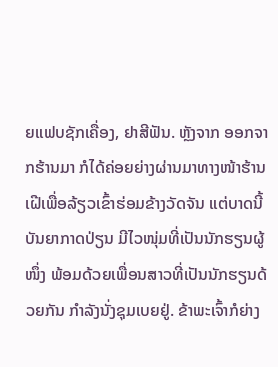ຍແຟບຊັກເຄື່ອງ, ຢາສີຟັນ. ຫຼັງຈາກ ອອກຈາກຮ້ານມາ ກໍໄດ້ຄ່ອຍຍ່າງຜ່ານມາທາງໜ້າຮ້ານເຝີເພື່ອລ້ຽວເຂົ້າຮ່ອມຂ້າງວັດຈັນ ແຕ່ບາດນີ້ ບັນຍາກາດປ່ຽນ ມີໄວໜຸ່ມທີ່ເປັນນັກຮຽນຜູ້ໜຶ່ງ ພ້ອມດ້ວຍເພື່ອນສາວທີ່ເປັນນັກຮຽນດ້ວຍກັນ ກຳລັງນັ່ງຊຸມເບຍຢູ່. ຂ້າພະເຈົ້າກໍຍ່າງ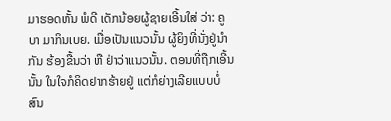ມາຮອດຫັ້ນ ພໍດີ ເດັກນ້ອຍຜູ້ຊາຍເອີ້ນໃສ່ ວ່າ: ຄູບາ ມາກິນເບຍ. ເມື່ອເປັນແນວນັ້ນ ຜູ້ຍິງທີ່ນັ່ງຢູ່ນຳກັນ ຮ້ອງຂື້ນວ່າ ຫື ຢ່າວ່າແນວນັ້ນ. ຕອນທີ່ຖືກເອີ້ນນັ້ນ ໃນໃຈກໍຄິດຢາກຮ້າຍຢູ່ ແຕ່ກໍຍ່າງເລີຍແບບບໍ່ສົນ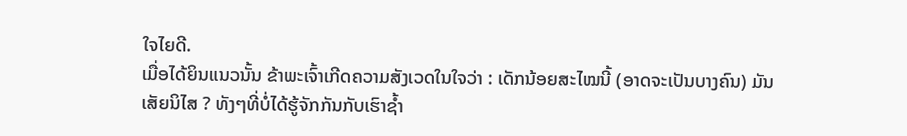ໃຈໄຍດີ.
ເມື່ອໄດ້ຍິນແນວນັ້ນ ຂ້າພະເຈົ້າເກີດຄວາມສັງເວດໃນໃຈວ່າ : ເດັກນ້ອຍສະໄໝນີ້ (ອາດຈະເປັນບາງຄົນ) ມັນເສັຍນິໄສ ? ທັງໆທີ່ບໍ່ໄດ້ຮູ້ຈັກກັນກັບເຮົາຊ້ຳ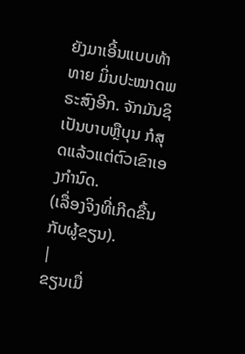ຍັງມາເອີ້ນແບບທ້າທາຍ ມິ່ນປະໝາດພຣະສົງອີກ. ຈັກມັນຊິເປັນບາບຫຼືບຸນ ກໍສຸດແລ້ວແຕ່ຕົວເຂົາເອງກຳນົດ.
(ເລື່ອງຈິງທີ່ເກີດຂື້ນກັບຜູ້ຂຽນ).
|
ຂຽນເມື່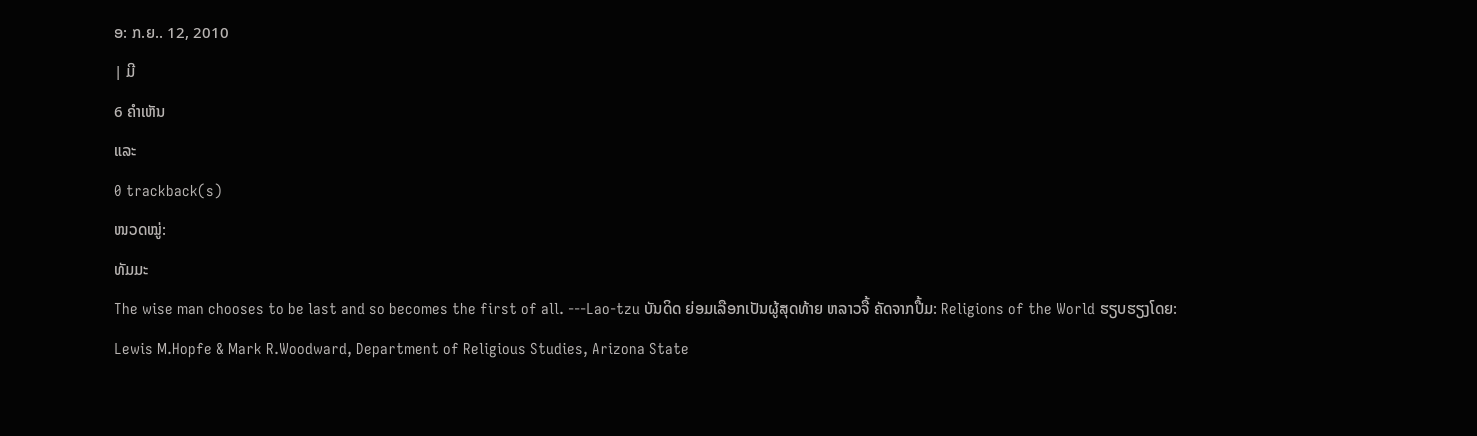ອ: ກ.ຍ.. 12, 2010
| ມີ
6 ຄຳເຫັນ
ແລະ
0 trackback(s)
ໜວດໝູ່:
ທັມມະ
The wise man chooses to be last and so becomes the first of all. ---Lao-tzu ບັນດິດ ຍ່ອມເລືອກເປັນຜູ້ສຸດທ້າຍ ຫລາວຈື້ ຄັດຈາກປື້ມ: Religions of the World ຮຽບຮຽງໂດຍ: Lewis M.Hopfe & Mark R.Woodward, Department of Religious Studies, Arizona State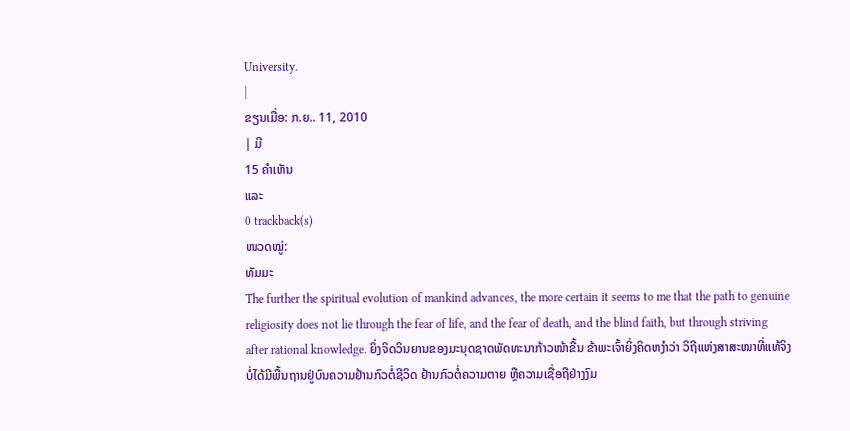University.
|
ຂຽນເມື່ອ: ກ.ຍ.. 11, 2010
| ມີ
15 ຄຳເຫັນ
ແລະ
0 trackback(s)
ໜວດໝູ່:
ທັມມະ
The further the spiritual evolution of mankind advances, the more certain it seems to me that the path to genuine religiosity does not lie through the fear of life, and the fear of death, and the blind faith, but through striving after rational knowledge. ຍິ່ງຈິດວິນຍານຂອງມະນຸດຊາດພັດທະນາກ້າວໜ້າຂື້ນ ຂ້າພະເຈົ້າຍິ່ງຄິດຫງຳວ່າ ວິຖີແຫ່ງສາສະໜາທີ່ແທ້ຈິງ ບໍ່ໄດ້ມີພື້ນຖານຢູ່ບົນຄວາມຢ້ານກົວຕໍ່ຊີວິດ ຢ້ານກົວຕໍ່ຄວາມຕາຍ ຫຼືຄວາມເຊື່ອຖືຢ່າງງົມ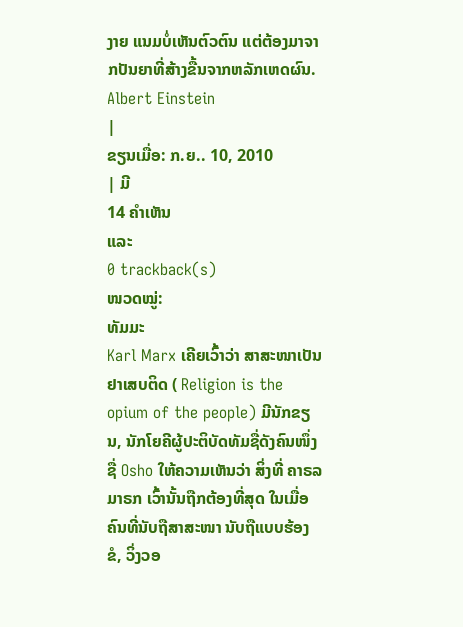ງາຍ ແນມບໍ່ເຫັນຕົວຕົນ ແຕ່ຕ້ອງມາຈາກປັນຍາທີ່ສ້າງຂື້ນຈາກຫລັກເຫດຜົນ. Albert Einstein
|
ຂຽນເມື່ອ: ກ.ຍ.. 10, 2010
| ມີ
14 ຄຳເຫັນ
ແລະ
0 trackback(s)
ໜວດໝູ່:
ທັມມະ
Karl Marx ເຄີຍເວົ້າວ່າ ສາສະໜາເປັນຢາເສບຕິດ ( Religion is the opium of the people) ມີນັກຂຽນ, ນັກໂຍຄີຜູ້ປະຕິບັດທັມຊື່ດັງຄົນໜຶ່ງຊື່ Osho ໃຫ້ຄວາມເຫັນວ່າ ສິ່ງທີ່ ຄາຣລ ມາຣກ ເວົ້ານັ້ນຖືກຕ້ອງທີ່ສຸດ ໃນເມື່ອຄົນທີ່ນັບຖືສາສະໜາ ນັບຖືແບບຮ້ອງຂໍ, ວິ່ງວອ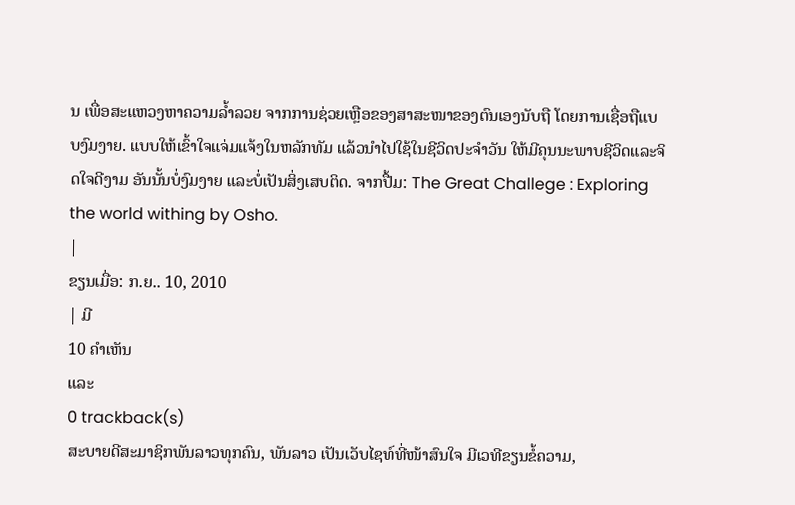ນ ເພື່ອສະແຫວງຫາຄວາມລ້ຳລວຍ ຈາກການຊ່ວຍເຫຼືອຂອງສາສະໜາຂອງຕົນເອງນັບຖື ໂດຍການເຊື່ອຖືແບບງົມງາຍ. ແບບໃຫ້ເຂົ້າໃຈແຈ່ມແຈ້ງໃນຫລັກທັມ ແລ້ວນຳໄປໃຊ້ໃນຊີວິດປະຈຳວັນ ໃຫ້ມີຄຸນນະພາບຊີວິດແລະຈິດໃຈດີງາມ ອັນນັ້ນບໍ່ງົມງາຍ ແລະບໍ່ເປັນສິ່ງເສບຕິດ. ຈາກປື້ມ: The Great Challege : Exploring the world withing by Osho.
|
ຂຽນເມື່ອ: ກ.ຍ.. 10, 2010
| ມີ
10 ຄຳເຫັນ
ແລະ
0 trackback(s)
ສະບາຍດີສະມາຊິກພັນລາວທຸກຄົນ, ພັນລາວ ເປັນເວັບໄຊທ໌ທີ່ໜ້າສົນໃຈ ມີເວທີຂຽນຂໍ້ຄວາມ,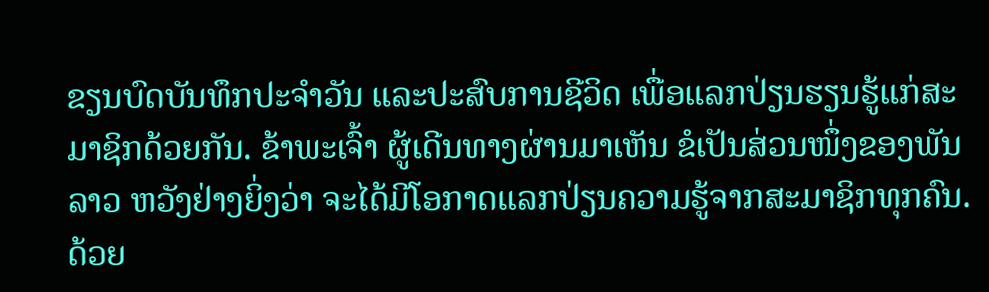ຂຽນບົດບັນທຶກປະຈຳວັນ ແລະປະສົບການຊີວິດ ເພື່ອແລກປ່ຽນຮຽນຮູ້ແກ່ສະມາຊິກດ້ວຍກັນ. ຂ້າພະເຈົ້າ ຜູ້ເດີນທາງຜ່ານມາເຫັນ ຂໍເປັນສ່ວນໜຶ່ງຂອງພັນລາວ ຫວັງຢ່າງຍິ່ງວ່າ ຈະໄດ້ມີໂອກາດແລກປ່ຽນຄວາມຮູ້ຈາກສະມາຊິກທຸກຄົນ. ດ້ວຍ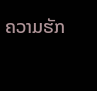ຄວາມຮັກ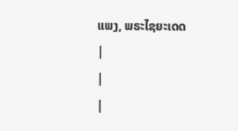ແພງ, ພຣະໄຊຍະເດດ
|
|
|